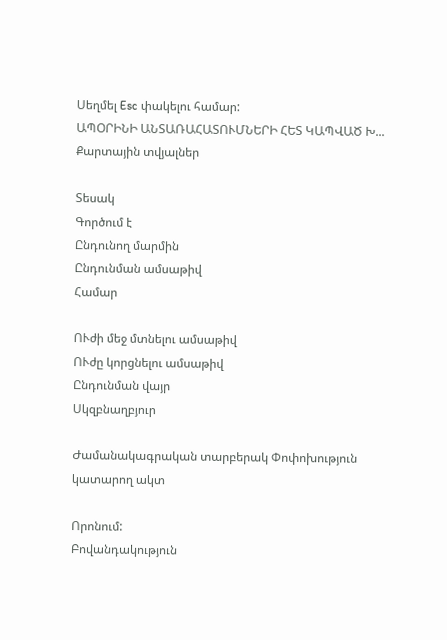Սեղմել Esc փակելու համար:
ԱՊՕՐԻՆԻ ԱՆՏԱՌԱՀԱՏՈՒՄՆԵՐԻ ՀԵՏ ԿԱՊՎԱԾ Խ...
Քարտային տվյալներ

Տեսակ
Գործում է
Ընդունող մարմին
Ընդունման ամսաթիվ
Համար

ՈՒժի մեջ մտնելու ամսաթիվ
ՈՒժը կորցնելու ամսաթիվ
Ընդունման վայր
Սկզբնաղբյուր

Ժամանակագրական տարբերակ Փոփոխություն կատարող ակտ

Որոնում:
Բովանդակություն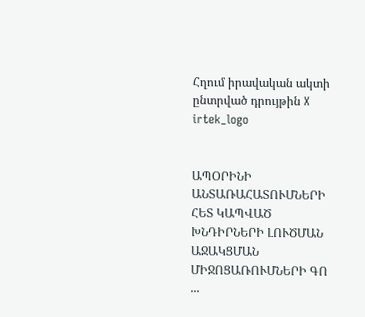Հղում իրավական ակտի ընտրված դրույթին X
irtek_logo


ԱՊՕՐԻՆԻ ԱՆՏԱՌԱՀԱՏՈՒՄՆԵՐԻ ՀԵՏ ԿԱՊՎԱԾ ԽՆԴԻՐՆԵՐԻ ԼՈՒԾՄԱՆ ԱՋԱԿՑՄԱՆ ՄԻՋՈՑԱՌՈՒՄՆԵՐԻ ԳՈ ...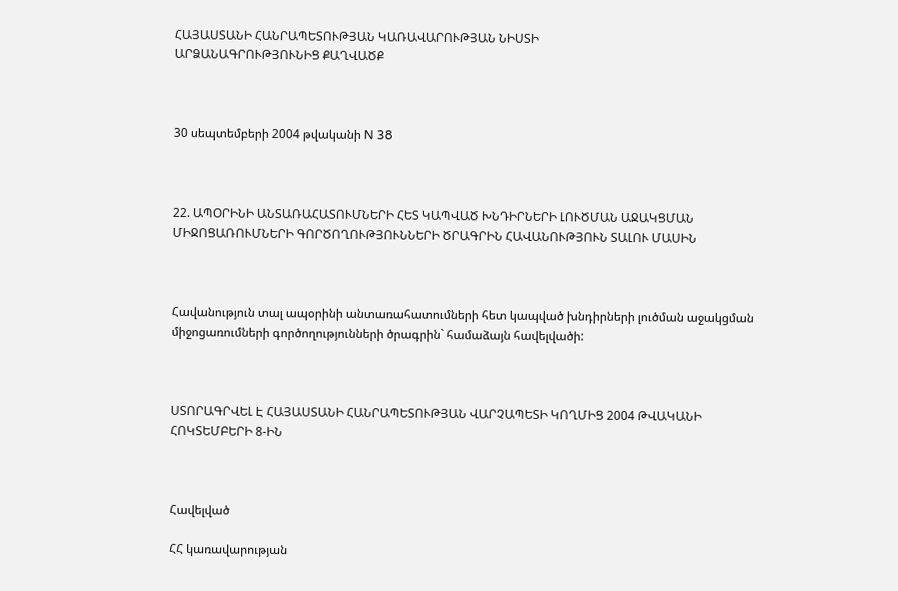ՀԱՅԱՍՏԱՆԻ ՀԱՆՐԱՊԵՏՈՒԹՅԱՆ ԿԱՌԱՎԱՐՈՒԹՅԱՆ ՆԻՍՏԻ
ԱՐՁԱՆԱԳՐՈՒԹՅՈՒՆԻՑ ՔԱՂՎԱԾՔ



30 սեպտեմբերի 2004 թվականի N 38



22. ԱՊՕՐԻՆԻ ԱՆՏԱՌԱՀԱՏՈՒՄՆԵՐԻ ՀԵՏ ԿԱՊՎԱԾ ԽՆԴԻՐՆԵՐԻ ԼՈՒԾՄԱՆ ԱՋԱԿՑՄԱՆ ՄԻՋՈՑԱՌՈՒՄՆԵՐԻ ԳՈՐԾՈՂՈՒԹՅՈՒՆՆԵՐԻ ԾՐԱԳՐԻՆ ՀԱՎԱՆՈՒԹՅՈՒՆ ՏԱԼՈՒ ՄԱՍԻՆ



Հավանություն տալ ապօրինի անտառահատումների հետ կապված խնդիրների լուծման աջակցման միջոցառումների գործողությունների ծրագրին` համաձայն հավելվածի:



ՍՏՈՐԱԳՐՎԵԼ Է ՀԱՅԱՍՏԱՆԻ ՀԱՆՐԱՊԵՏՈՒԹՅԱՆ ՎԱՐՉԱՊԵՏԻ ԿՈՂՄԻՑ 2004 ԹՎԱԿԱՆԻ ՀՈԿՏԵՄԲԵՐԻ 8-ԻՆ



Հավելված

ՀՀ կառավարության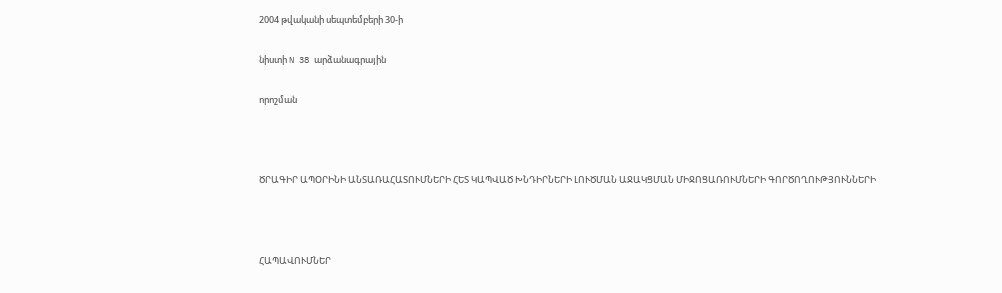2004 թվականի սեպտեմբերի 30-ի

նիստի N 38 արձանագրային

որոշման



ԾՐԱԳԻՐ ԱՊՕՐԻՆԻ ԱՆՏԱՌԱՀԱՏՈՒՄՆԵՐԻ ՀԵՏ ԿԱՊՎԱԾ ԽՆԴԻՐՆԵՐԻ ԼՈՒԾՄԱՆ ԱՋԱԿՑՄԱՆ ՄԻՋՈՑԱՌՈՒՄՆԵՐԻ ԳՈՐԾՈՂՈՒԹՅՈՒՆՆԵՐԻ



ՀԱՊԱՎՈՒՄՆԵՐ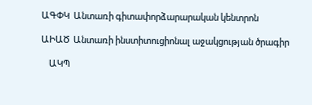ԱԳՓԿ  Անտառի գիտափորձարարական կենտրոն

ԱԻԱԾ  Անտառի ինստիտուցիոնալ աջակցության ծրագիր

    ԱԿՊ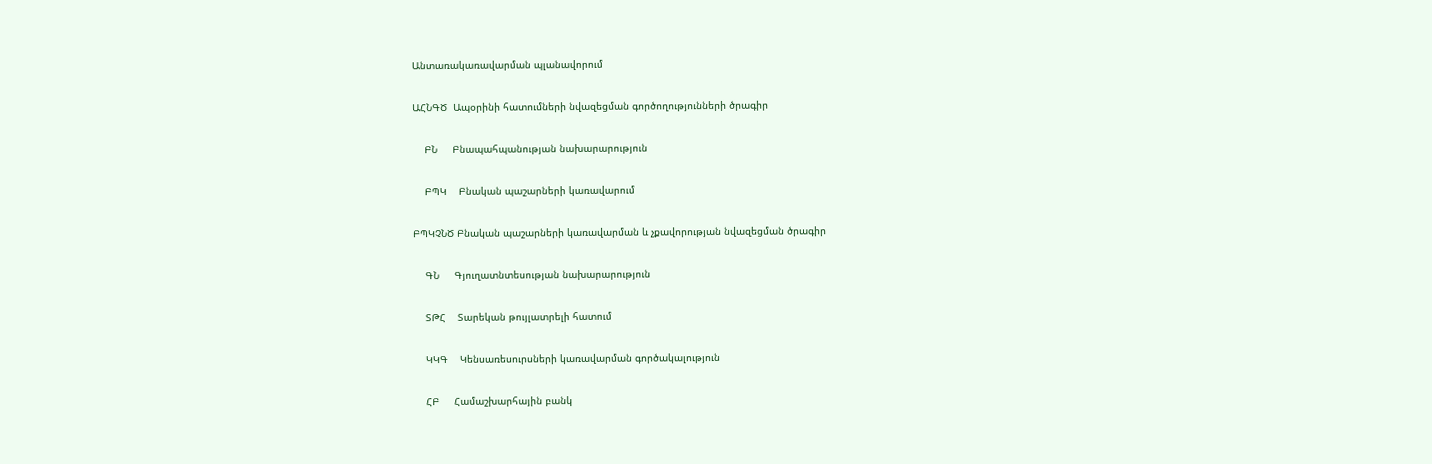Անտառակառավարման պլանավորում

ԱՀՆԳԾ  Ապօրինի հատումների նվազեցման գործողությունների ծրագիր

    ԲՆ     Բնապահպանության նախարարություն

    ԲՊԿ    Բնական պաշարների կառավարում

ԲՊԿՉՆԾ Բնական պաշարների կառավարման և չքավորության նվազեցման ծրագիր

    ԳՆ     Գյուղատնտեսության նախարարություն

    ՏԹՀ    Տարեկան թույլատրելի հատում

    ԿԿԳ    Կենսառեսուրսների կառավարման գործակալություն

    ՀԲ     Համաշխարհային բանկ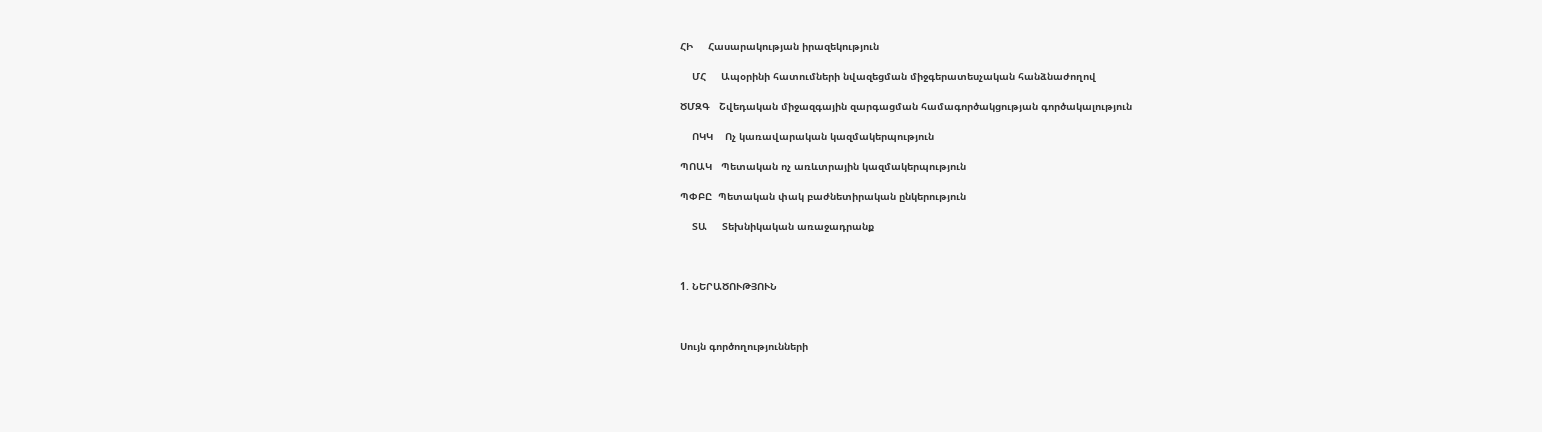ՀԻ     Հասարակության իրազեկություն

    ՄՀ     Ապօրինի հատումների նվազեցման միջգերատեսչական հանձնաժողով

ԾՄԶԳ   Շվեդական միջազգային զարգացման համագործակցության գործակալություն

    ՈԿԿ    Ոչ կառավարական կազմակերպություն

ՊՈԱԿ   Պետական ոչ առևտրային կազմակերպություն

ՊՓԲԸ  Պետական փակ բաժնետիրական ընկերություն

    ՏԱ     Տեխնիկական առաջադրանք



1. ՆԵՐԱԾՈՒԹՅՈՒՆ



Սույն գործողությունների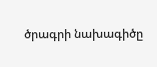ծրագրի նախագիծը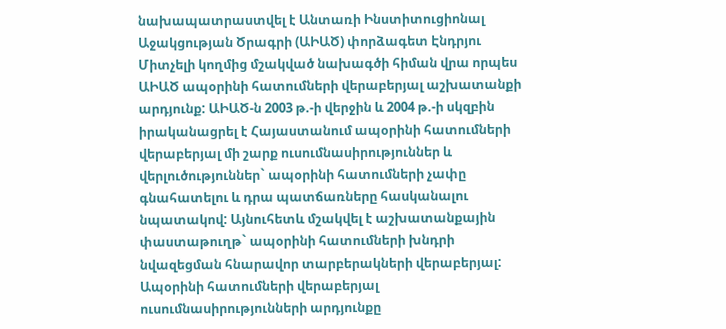նախապատրաստվել է Անտառի Ինստիտուցիոնալ Աջակցության Ծրագրի (ԱԻԱԾ) փորձագետ Էնդրյու Միտչելի կողմից մշակված նախագծի հիման վրա որպես ԱԻԱԾ ապօրինի հատումների վերաբերյալ աշխատանքի արդյունք: ԱԻԱԾ-ն 2003 թ.-ի վերջին և 2004 թ.-ի սկզբին իրականացրել է Հայաստանում ապօրինի հատումների վերաբերյալ մի շարք ուսումնասիրություններ և վերլուծություններ` ապօրինի հատումների չափը գնահատելու և դրա պատճառները հասկանալու նպատակով: Այնուհետև մշակվել է աշխատանքային փաստաթուղթ` ապօրինի հատումների խնդրի նվազեցման հնարավոր տարբերակների վերաբերյալ: Ապօրինի հատումների վերաբերյալ ուսումնասիրությունների արդյունքը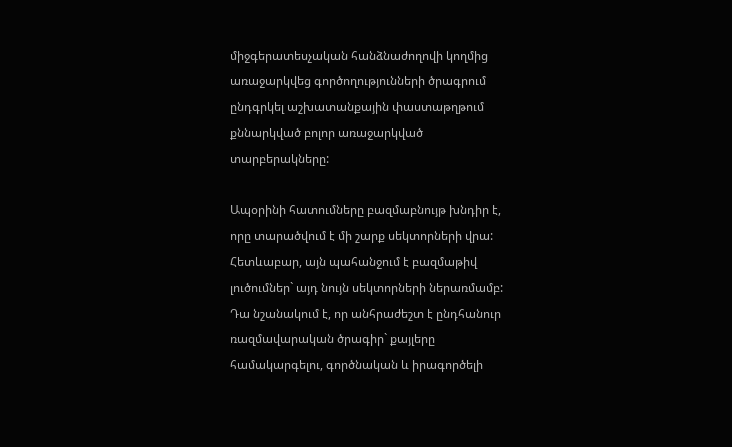միջգերատեսչական հանձնաժողովի կողմից առաջարկվեց գործողությունների ծրագրում ընդգրկել աշխատանքային փաստաթղթում քննարկված բոլոր առաջարկված տարբերակները:

Ապօրինի հատումները բազմաբնույթ խնդիր է, որը տարածվում է մի շարք սեկտորների վրա: Հետևաբար, այն պահանջում է բազմաթիվ լուծումներ` այդ նույն սեկտորների ներառմամբ: Դա նշանակում է, որ անհրաժեշտ է ընդհանուր ռազմավարական ծրագիր` քայլերը համակարգելու, գործնական և իրագործելի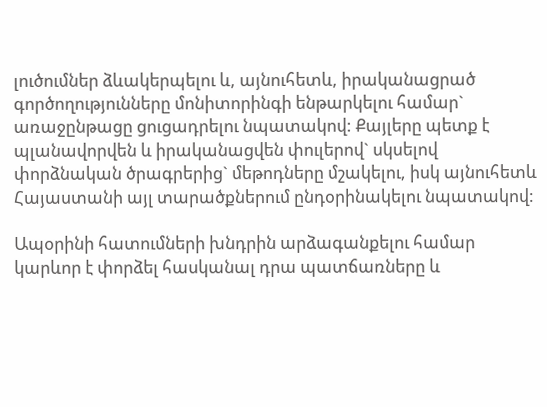լուծումներ ձևակերպելու և, այնուհետև, իրականացրած գործողությունները մոնիտորինգի ենթարկելու համար` առաջընթացը ցուցադրելու նպատակով: Քայլերը պետք է պլանավորվեն և իրականացվեն փուլերով` սկսելով փորձնական ծրագրերից` մեթոդները մշակելու, իսկ այնուհետև Հայաստանի այլ տարածքներում ընդօրինակելու նպատակով:

Ապօրինի հատումների խնդրին արձագանքելու համար կարևոր է փորձել հասկանալ դրա պատճառները և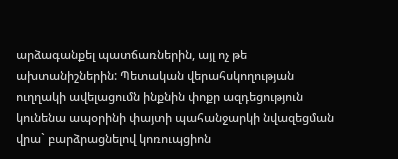արձագանքել պատճառներին, այլ ոչ թե ախտանիշներին: Պետական վերահսկողության ուղղակի ավելացումն ինքնին փոքր ազդեցություն կունենա ապօրինի փայտի պահանջարկի նվազեցման վրա` բարձրացնելով կոռուպցիոն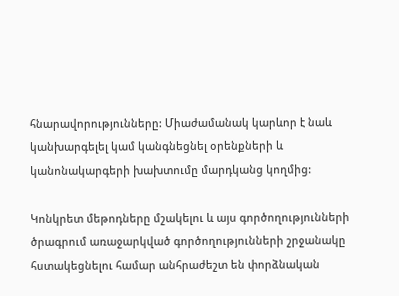հնարավորությունները: Միաժամանակ կարևոր է նաև կանխարգելել կամ կանգնեցնել օրենքների և կանոնակարգերի խախտումը մարդկանց կողմից:

Կոնկրետ մեթոդները մշակելու և այս գործողությունների ծրագրում առաջարկված գործողությունների շրջանակը հստակեցնելու համար անհրաժեշտ են փորձնական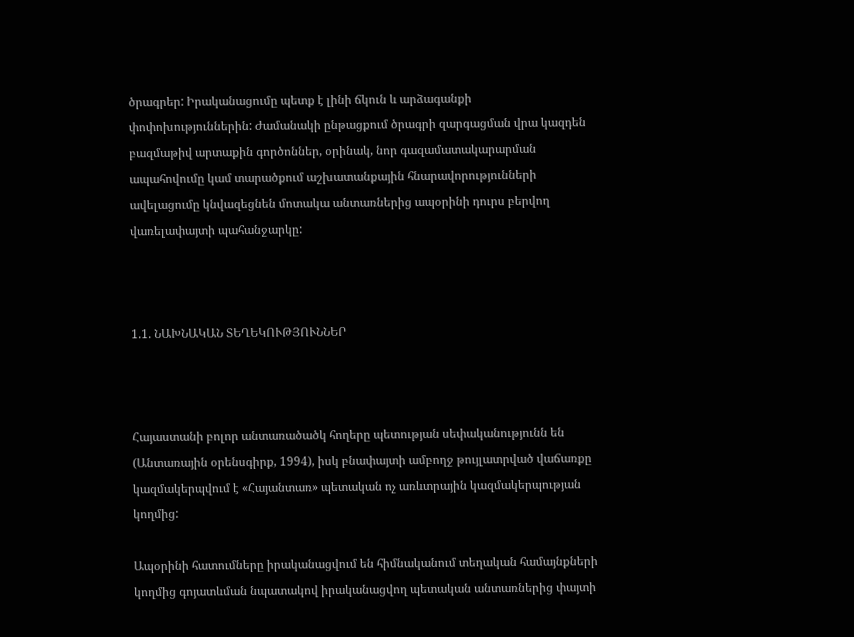ծրագրեր: Իրականացումը պետք է լինի ճկուն և արձագանքի փոփոխություններին: Ժամանակի ընթացքում ծրագրի զարգացման վրա կազդեն բազմաթիվ արտաքին գործոններ, օրինակ, նոր գազամատակարարման ապահովումը կամ տարածքում աշխատանքային հնարավորությունների ավելացումը կնվազեցնեն մոտակա անտառներից ապօրինի դուրս բերվող վառելափայտի պահանջարկը:



1.1. ՆԱԽՆԱԿԱՆ ՏԵՂԵԿՈՒԹՅՈՒՆՆԵՐ



Հայաստանի բոլոր անտառածածկ հողերը պետության սեփականությունն են (Անտառային օրենսգիրք, 1994), իսկ բնափայտի ամբողջ թույլատրված վաճառքը կազմակերպվում է «Հայանտառ» պետական ոչ առևտրային կազմակերպության կողմից:

Ապօրինի հատումները իրականացվում են հիմնականում տեղական համայնքների կողմից գոյատևման նպատակով իրականացվող պետական անտառներից փայտի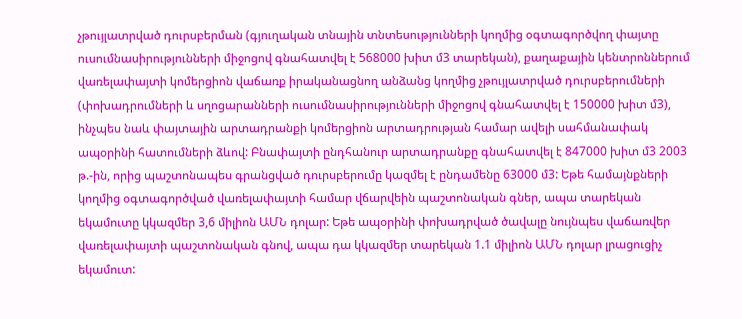չթույլատրված դուրսբերման (գյուղական տնային տնտեսությունների կողմից օգտագործվող փայտը ուսումնասիրությունների միջոցով գնահատվել է 568000 խիտ մ3 տարեկան), քաղաքային կենտրոններում վառելափայտի կոմերցիոն վաճառք իրականացնող անձանց կողմից չթույլատրված դուրսբերումների (փոխադրումների և սղոցարանների ուսումնասիրությունների միջոցով գնահատվել է 150000 խիտ մ3), ինչպես նաև փայտային արտադրանքի կոմերցիոն արտադրության համար ավելի սահմանափակ ապօրինի հատումների ձևով: Բնափայտի ընդհանուր արտադրանքը գնահատվել է 847000 խիտ մ3 2003 թ.-ին, որից պաշտոնապես գրանցված դուրսբերումը կազմել է ընդամենը 63000 մ3: Եթե համայնքների կողմից օգտագործված վառելափայտի համար վճարվեին պաշտոնական գներ, ապա տարեկան եկամուտը կկազմեր 3,6 միլիոն ԱՄՆ դոլար: Եթե ապօրինի փոխադրված ծավալը նույնպես վաճառվեր վառելափայտի պաշտոնական գնով, ապա դա կկազմեր տարեկան 1.1 միլիոն ԱՄՆ դոլար լրացուցիչ եկամուտ: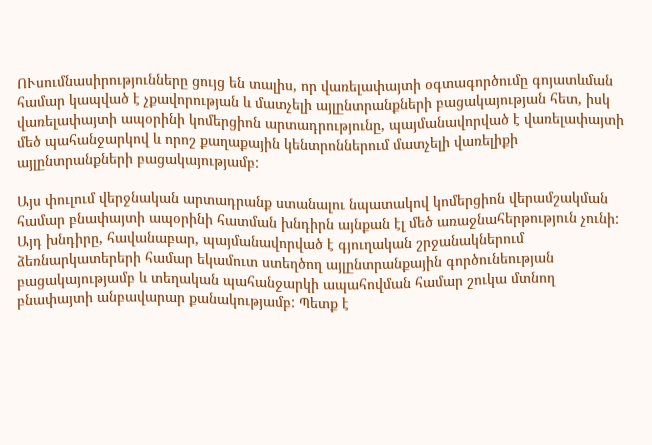ՈՒսումնասիրությունները ցույց են տալիս, որ վառելափայտի օգտագործումը գոյատևման համար կապված է չքավորության և մատչելի այլընտրանքների բացակայության հետ, իսկ վառելափայտի ապօրինի կոմերցիոն արտադրությունը, պայմանավորված է վառելափայտի մեծ պահանջարկով և որոշ քաղաքային կենտրոններում մատչելի վառելիքի այլընտրանքների բացակայությամբ:

Այս փուլում վերջնական արտադրանք ստանալու նպատակով կոմերցիոն վերամշակման համար բնափայտի ապօրինի հատման խնդիրն այնքան էլ մեծ առաջնահերթություն չունի: Այդ խնդիրը, հավանաբար, պայմանավորված է գյուղական շրջանակներում ձեռնարկատերերի համար եկամուտ ստեղծող այլընտրանքային գործունեության բացակայությամբ և տեղական պահանջարկի ապահովման համար շուկա մտնող բնափայտի անբավարար քանակությամբ: Պետք է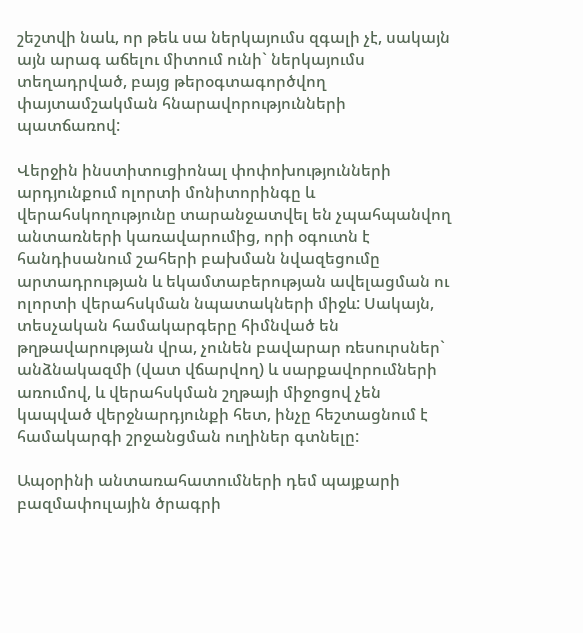շեշտվի նաև, որ թեև սա ներկայումս զգալի չէ, սակայն այն արագ աճելու միտում ունի` ներկայումս տեղադրված, բայց թերօգտագործվող փայտամշակման հնարավորությունների պատճառով:

Վերջին ինստիտուցիոնալ փոփոխությունների արդյունքում ոլորտի մոնիտորինգը և վերահսկողությունը տարանջատվել են չպահպանվող անտառների կառավարումից, որի օգուտն է հանդիսանում շահերի բախման նվազեցումը արտադրության և եկամտաբերության ավելացման ու ոլորտի վերահսկման նպատակների միջև: Սակայն, տեսչական համակարգերը հիմնված են թղթավարության վրա, չունեն բավարար ռեսուրսներ` անձնակազմի (վատ վճարվող) և սարքավորումների առումով, և վերահսկման շղթայի միջոցով չեն կապված վերջնարդյունքի հետ, ինչը հեշտացնում է համակարգի շրջանցման ուղիներ գտնելը:

Ապօրինի անտառահատումների դեմ պայքարի բազմափուլային ծրագրի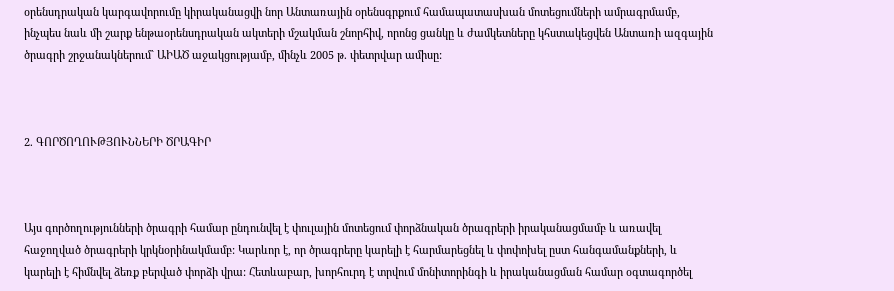օրենսդրական կարգավորումը կիրականացվի նոր Անտառային օրենսգրքում համապատասխան մոտեցումների ամրագրմամբ, ինչպես նաև մի շարք ենթաօրենսդրական ակտերի մշակման շնորհիվ, որոնց ցանկը և ժամկետները կհստակեցվեն Անտառի ազգային ծրագրի շրջանակներում` ԱԻԱԾ աջակցությամբ, մինչև 2005 թ. փետրվար ամիսը:



2. ԳՈՐԾՈՂՈՒԹՅՈՒՆՆԵՐԻ ԾՐԱԳԻՐ



Այս գործողությունների ծրագրի համար ընդունվել է փուլային մոտեցում փորձնական ծրագրերի իրականացմամբ և առավել հաջողված ծրագրերի կրկնօրինակմամբ: Կարևոր է, որ ծրագրերը կարելի է հարմարեցնել և փոփոխել ըստ հանգամանքների, և կարելի է հիմնվել ձեռք բերված փորձի վրա: Հետևաբար, խորհուրդ է տրվում մոնիտորինգի և իրականացման համար օգտագործել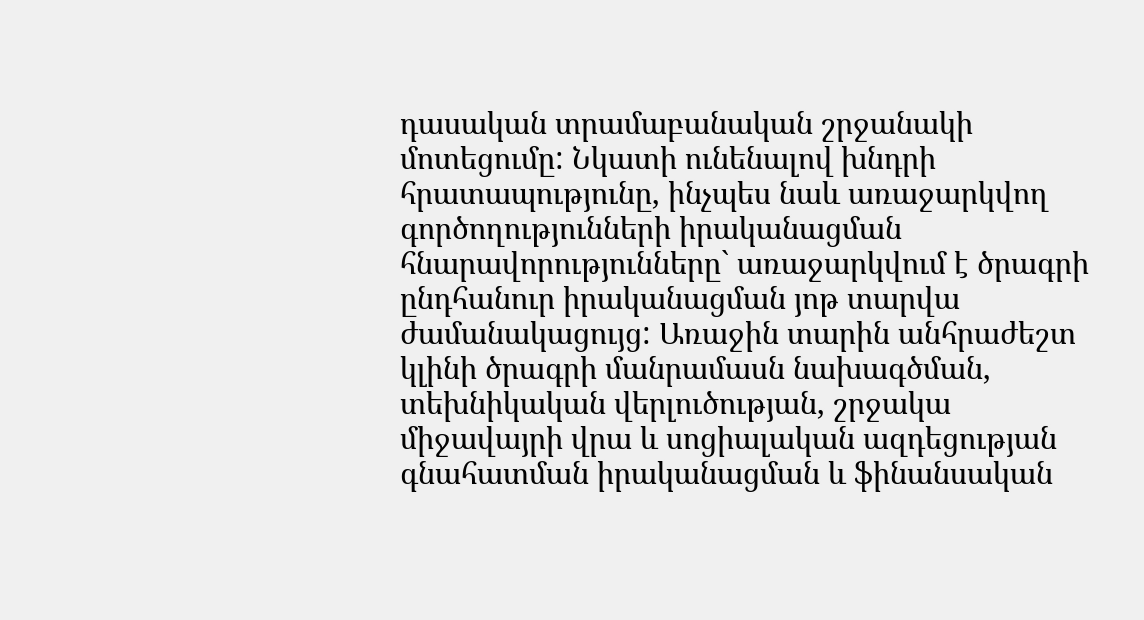դասական տրամաբանական շրջանակի մոտեցումը: Նկատի ունենալով խնդրի հրատապությունը, ինչպես նաև առաջարկվող գործողությունների իրականացման հնարավորությունները` առաջարկվում է ծրագրի ընդհանուր իրականացման յոթ տարվա ժամանակացույց: Առաջին տարին անհրաժեշտ կլինի ծրագրի մանրամասն նախագծման, տեխնիկական վերլուծության, շրջակա միջավայրի վրա և սոցիալական ազդեցության գնահատման իրականացման և ֆինանսական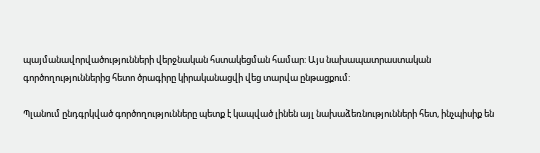պայմանավորվածությունների վերջնական հստակեցման համար: Այս նախապատրաստական գործողություններից հետո ծրագիրը կիրականացվի վեց տարվա ընթացքում:

Պլանում ընդգրկված գործողությունները պետք է կապված լինեն այլ նախաձեռնությունների հետ, ինչպիսիք են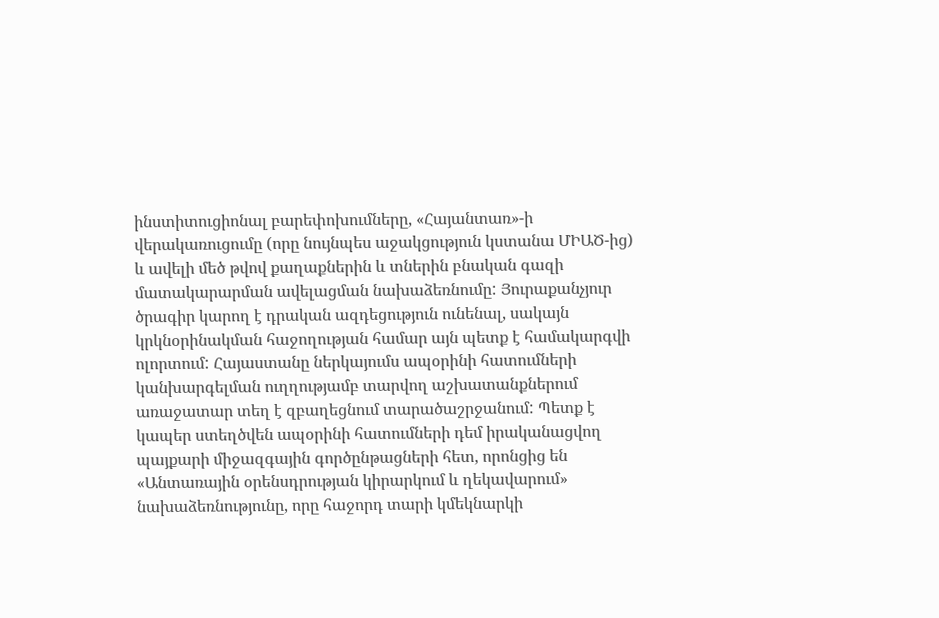ինստիտուցիոնալ բարեփոխումները, «Հայանտառ»-ի վերակառուցումը (որը նույնպես աջակցություն կստանա ՄԻԱԾ-ից) և ավելի մեծ թվով քաղաքներին և տներին բնական գազի մատակարարման ավելացման նախաձեռնումը: Յուրաքանչյուր ծրագիր կարող է դրական ազդեցություն ունենալ, սակայն կրկնօրինակման հաջողության համար այն պետք է համակարգվի ոլորտում: Հայաստանը ներկայումս ապօրինի հատումների կանխարգելման ուղղությամբ տարվող աշխատանքներում առաջատար տեղ է զբաղեցնում տարածաշրջանում: Պետք է կապեր ստեղծվեն ապօրինի հատումների դեմ իրականացվող պայքարի միջազգային գործընթացների հետ, որոնցից են «Անտառային օրենսդրության կիրարկում և ղեկավարում» նախաձեռնությունը, որը հաջորդ տարի կմեկնարկի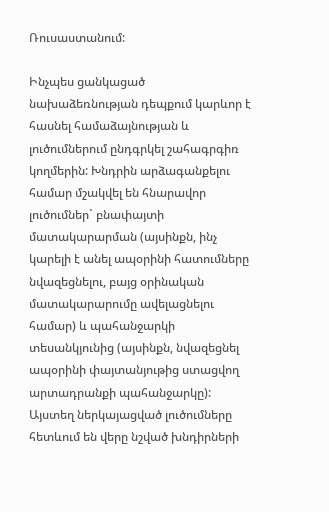Ռուսաստանում:

Ինչպես ցանկացած նախաձեռնության դեպքում կարևոր է հասնել համաձայնության և լուծումներում ընդգրկել շահագրգիռ կողմերին: Խնդրին արձագանքելու համար մշակվել են հնարավոր լուծումներ` բնափայտի մատակարարման (այսինքն, ինչ կարելի է անել ապօրինի հատումները նվազեցնելու, բայց օրինական մատակարարումը ավելացնելու համար) և պահանջարկի տեսանկյունից (այսինքն, նվազեցնել ապօրինի փայտանյութից ստացվող արտադրանքի պահանջարկը): Այստեղ ներկայացված լուծումները հետևում են վերը նշված խնդիրների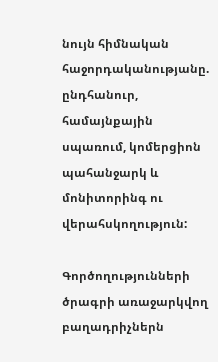նույն հիմնական հաջորդականությանը. ընդհանուր, համայնքային սպառում, կոմերցիոն պահանջարկ և մոնիտորինգ ու վերահսկողություն:

Գործողությունների ծրագրի առաջարկվող բաղադրիչներն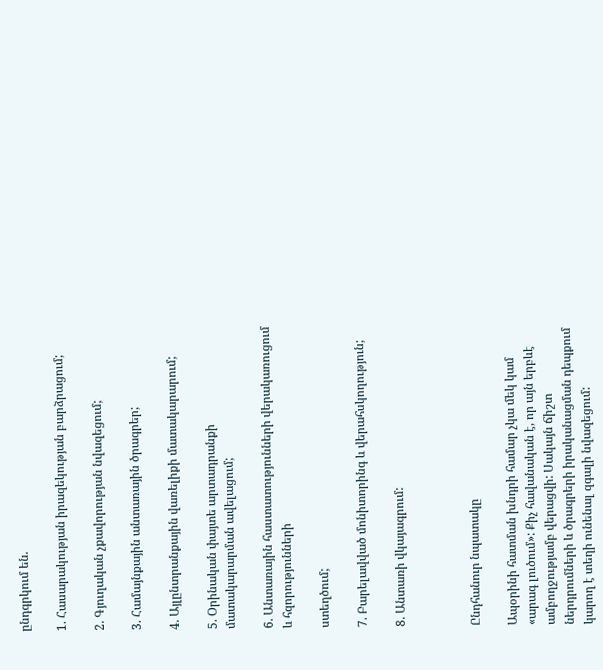ընդգրկում են.

1. Հասարակության իրազեկության բարձրացում;

2. Գյուղական չքավորության նվազեցում;

3. Համայնքային անտառային ծրագրեր;

4. Այլընտրանքային վառելիքի մատակարարում;

5. Օրինական փայտե արտադրանքի մատակարարման ավելացում;

6. Անտառային հաստատությունների վերակառուցում և հզորությունների

ստեղծում;

7. Բարելավված մոնիտորինգ և վերահսկողություն;

8. Անտառի վկայագրում:



Ընդհանուր նպատակը

Ապօրինի հատման խնդրի համար չկա մեկ կամ «արագ լուծում»: Քիչ հավանական է, որ այն երբևէ ամբողջությամբ վերացվի: Սակայն ճիշտ ներդրումների և ծրագրերի իրականացման դեպքում կարող է տեղի ունենալ զգալի նվազեցում: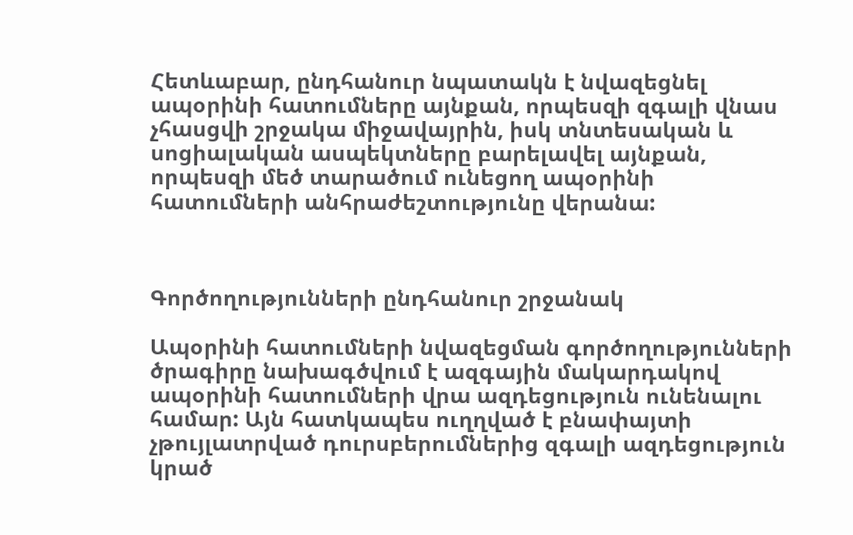Հետևաբար, ընդհանուր նպատակն է նվազեցնել ապօրինի հատումները այնքան, որպեսզի զգալի վնաս չհասցվի շրջակա միջավայրին, իսկ տնտեսական և սոցիալական ասպեկտները բարելավել այնքան, որպեսզի մեծ տարածում ունեցող ապօրինի հատումների անհրաժեշտությունը վերանա:



Գործողությունների ընդհանուր շրջանակ

Ապօրինի հատումների նվազեցման գործողությունների ծրագիրը նախագծվում է ազգային մակարդակով ապօրինի հատումների վրա ազդեցություն ունենալու համար: Այն հատկապես ուղղված է բնափայտի չթույլատրված դուրսբերումներից զգալի ազդեցություն կրած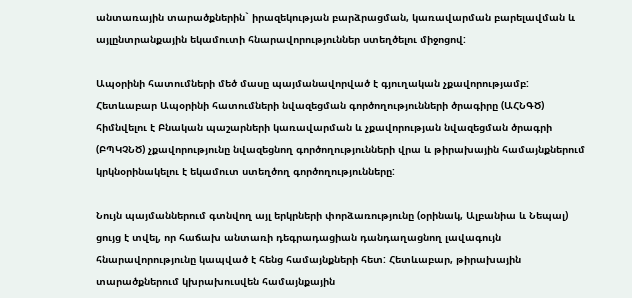անտառային տարածքներին` իրազեկության բարձրացման, կառավարման բարելավման և այլընտրանքային եկամուտի հնարավորություններ ստեղծելու միջոցով:

Ապօրինի հատումների մեծ մասը պայմանավորված է գյուղական չքավորությամբ: Հետևաբար Ապօրինի հատումների նվազեցման գործողությունների ծրագիրը (ԱՀՆԳԾ) հիմնվելու է Բնական պաշարների կառավարման և չքավորության նվազեցման ծրագրի (ԲՊԿՉՆԾ) չքավորությունը նվազեցնող գործողությունների վրա և թիրախային համայնքներում կրկնօրինակելու է եկամուտ ստեղծող գործողությունները:

Նույն պայմաններում գտնվող այլ երկրների փորձառությունը (օրինակ, Ալբանիա և Նեպալ) ցույց է տվել, որ հաճախ անտառի դեգրադացիան դանդաղացնող լավագույն հնարավորությունը կապված է հենց համայնքների հետ: Հետևաբար, թիրախային տարածքներում կխրախուսվեն համայնքային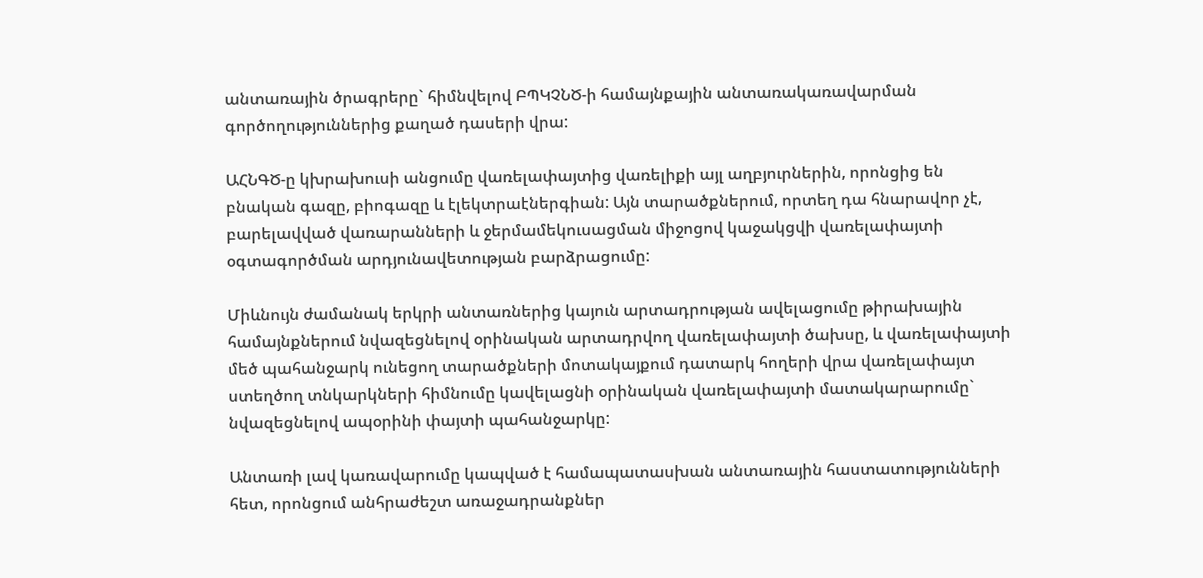անտառային ծրագրերը` հիմնվելով ԲՊԿՉՆԾ-ի համայնքային անտառակառավարման գործողություններից քաղած դասերի վրա:

ԱՀՆԳԾ-ը կխրախուսի անցումը վառելափայտից վառելիքի այլ աղբյուրներին, որոնցից են բնական գազը, բիոգազը և էլեկտրաէներգիան: Այն տարածքներում, որտեղ դա հնարավոր չէ, բարելավված վառարանների և ջերմամեկուսացման միջոցով կաջակցվի վառելափայտի օգտագործման արդյունավետության բարձրացումը:

Միևնույն ժամանակ երկրի անտառներից կայուն արտադրության ավելացումը թիրախային համայնքներում նվազեցնելով օրինական արտադրվող վառելափայտի ծախսը, և վառելափայտի մեծ պահանջարկ ունեցող տարածքների մոտակայքում դատարկ հողերի վրա վառելափայտ ստեղծող տնկարկների հիմնումը կավելացնի օրինական վառելափայտի մատակարարումը` նվազեցնելով ապօրինի փայտի պահանջարկը:

Անտառի լավ կառավարումը կապված է համապատասխան անտառային հաստատությունների հետ, որոնցում անհրաժեշտ առաջադրանքներ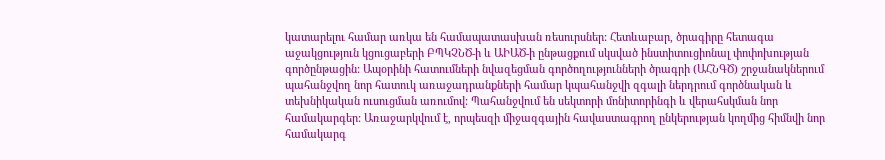կատարելու համար առկա են համապատասխան ռեսուրսներ: Հետևաբար, ծրագիրը հետագա աջակցություն կցուցաբերի ԲՊԿՉՆԾ-ի և ԱԻԱԾ-ի ընթացքում սկսված ինստիտուցիոնալ փոփոխության գործընթացին: Ապօրինի հատումների նվազեցման գործողությունների ծրագրի (ԱՀՆԳԾ) շրջանակներում պահանջվող նոր հատուկ առաջադրանքների համար կպահանջվի զգալի ներդրում գործնական և տեխնիկական ուսուցման առումով: Պահանջվում են սեկտորի մոնիտորինգի և վերահսկման նոր համակարգեր: Առաջարկվում է, որպեսզի միջազգային հավաստագրող ընկերության կողմից հիմնվի նոր համակարգ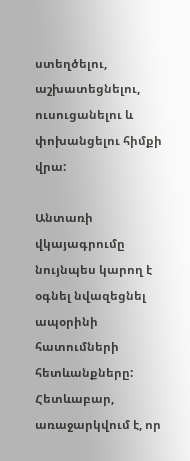ստեղծելու, աշխատեցնելու, ուսուցանելու և փոխանցելու հիմքի վրա:

Անտառի վկայագրումը նույնպես կարող է օգնել նվազեցնել ապօրինի հատումների հետևանքները: Հետևաբար, առաջարկվում է, որ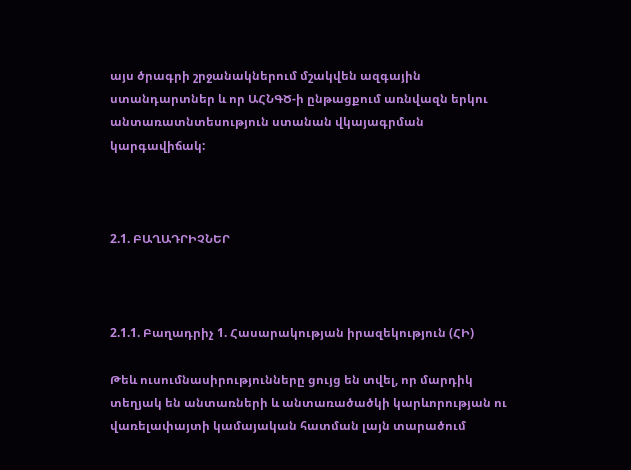այս ծրագրի շրջանակներում մշակվեն ազգային ստանդարտներ և որ ԱՀՆԳԾ-ի ընթացքում առնվազն երկու անտառատնտեսություն ստանան վկայագրման կարգավիճակ:



2.1. ԲԱՂԱԴՐԻՉՆԵՐ



2.1.1. Բաղադրիչ 1. Հասարակության իրազեկություն (ՀԻ)

Թեև ուսումնասիրությունները ցույց են տվել, որ մարդիկ տեղյակ են անտառների և անտառածածկի կարևորության ու վառելափայտի կամայական հատման լայն տարածում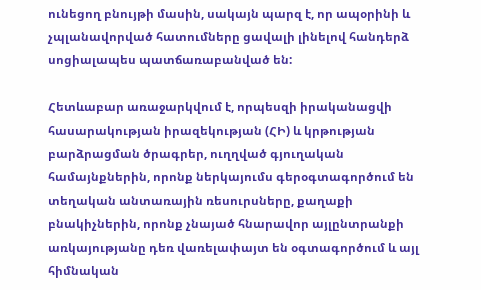ունեցող բնույթի մասին, սակայն պարզ է, որ ապօրինի և չպլանավորված հատումները ցավալի լինելով հանդերձ սոցիալապես պատճառաբանված են:

Հետևաբար առաջարկվում է, որպեսզի իրականացվի հասարակության իրազեկության (ՀԻ) և կրթության բարձրացման ծրագրեր, ուղղված գյուղական համայնքներին, որոնք ներկայումս գերօգտագործում են տեղական անտառային ռեսուրսները, քաղաքի բնակիչներին, որոնք չնայած հնարավոր այլընտրանքի առկայությանը դեռ վառելափայտ են օգտագործում և այլ հիմնական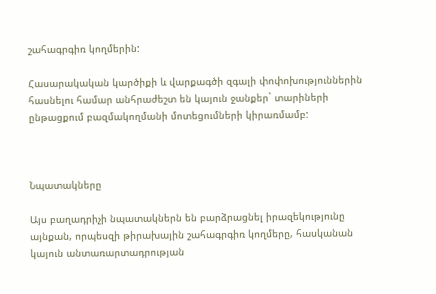շահագրգիռ կողմերին:

Հասարակական կարծիքի և վարքագծի զգալի փոփոխություններին հասնելու համար անհրաժեշտ են կայուն ջանքեր` տարիների ընթացքում բազմակողմանի մոտեցումների կիրառմամբ:



Նպատակները

Այս բաղադրիչի նպատակներն են բարձրացնել իրազեկությունը այնքան, որպեսզի թիրախային շահագրգիռ կողմերը, հասկանան կայուն անտառարտադրության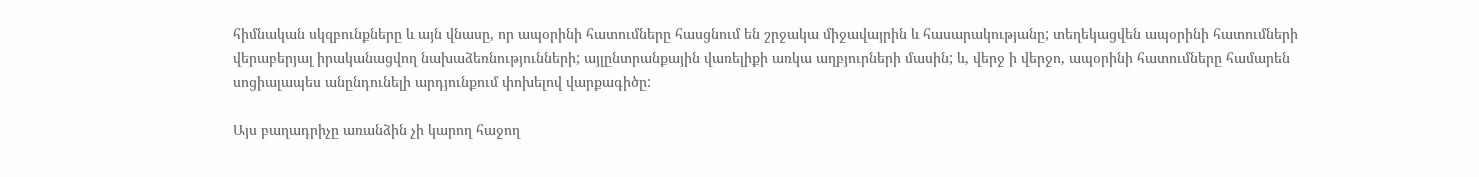հիմնական սկզբունքները և այն վնասը, որ ապօրինի հատումները հասցնում են շրջակա միջավայրին և հասարակությանը; տեղեկացվեն ապօրինի հատումների վերաբերյալ իրականացվող նախաձեռնությունների; այլընտրանքային վառելիքի առկա աղբյուրների մասին; և, վերջ ի վերջո, ապօրինի հատումները համարեն սոցիալապես անընդունելի արդյունքում փոխելով վարքագիծը:

Այս բաղադրիչը առանձին չի կարող հաջող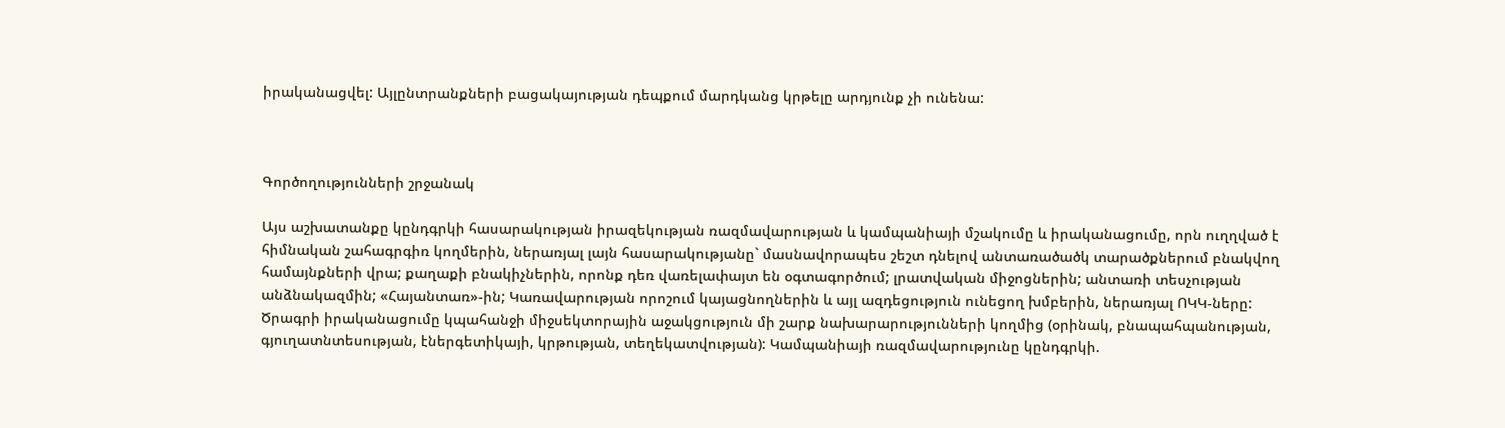իրականացվել: Այլընտրանքների բացակայության դեպքում մարդկանց կրթելը արդյունք չի ունենա:



Գործողությունների շրջանակ

Այս աշխատանքը կընդգրկի հասարակության իրազեկության ռազմավարության և կամպանիայի մշակումը և իրականացումը, որն ուղղված է հիմնական շահագրգիռ կողմերին, ներառյալ լայն հասարակությանը` մասնավորապես շեշտ դնելով անտառածածկ տարածքներում բնակվող համայնքների վրա; քաղաքի բնակիչներին, որոնք դեռ վառելափայտ են օգտագործում; լրատվական միջոցներին; անտառի տեսչության անձնակազմին; «Հայանտառ»-ին; Կառավարության որոշում կայացնողներին և այլ ազդեցություն ունեցող խմբերին, ներառյալ ՈԿԿ-ները: Ծրագրի իրականացումը կպահանջի միջսեկտորային աջակցություն մի շարք նախարարությունների կողմից (օրինակ, բնապահպանության, գյուղատնտեսության, էներգետիկայի, կրթության, տեղեկատվության): Կամպանիայի ռազմավարությունը կընդգրկի.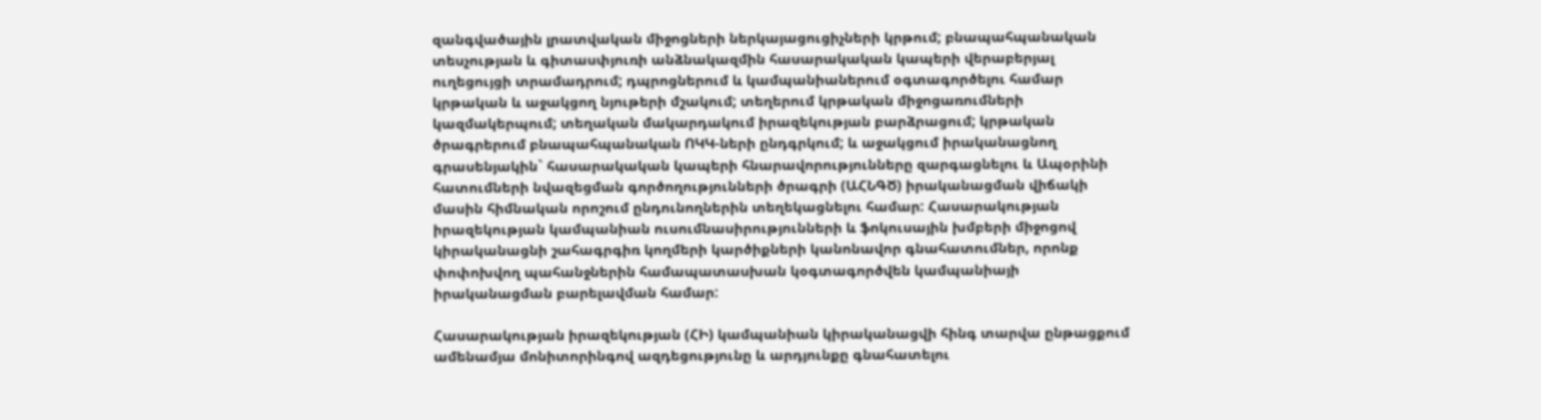զանգվածային լրատվական միջոցների ներկայացուցիչների կրթում; բնապահպանական տեսչության և գիտասփյուռի անձնակազմին հասարակական կապերի վերաբերյալ ուղեցույցի տրամադրում; դպրոցներում և կամպանիաներում օգտագործելու համար կրթական և աջակցող նյութերի մշակում; տեղերում կրթական միջոցառումների կազմակերպում; տեղական մակարդակում իրազեկության բարձրացում; կրթական ծրագրերում բնապահպանական ՈԿԿ-ների ընդգրկում; և աջակցում իրականացնող գրասենյակին` հասարակական կապերի հնարավորությունները զարգացնելու և Ապօրինի հատումների նվազեցման գործողությունների ծրագրի (ԱՀՆԳԾ) իրականացման վիճակի մասին հիմնական որոշում ընդունողներին տեղեկացնելու համար: Հասարակության իրազեկության կամպանիան ուսումնասիրությունների և ֆոկուսային խմբերի միջոցով կիրականացնի շահագրգիռ կողմերի կարծիքների կանոնավոր գնահատումներ, որոնք փոփոխվող պահանջներին համապատասխան կօգտագործվեն կամպանիայի իրականացման բարելավման համար:

Հասարակության իրազեկության (ՀԻ) կամպանիան կիրականացվի հինգ տարվա ընթացքում ամենամյա մոնիտորինգով ազդեցությունը և արդյունքը գնահատելու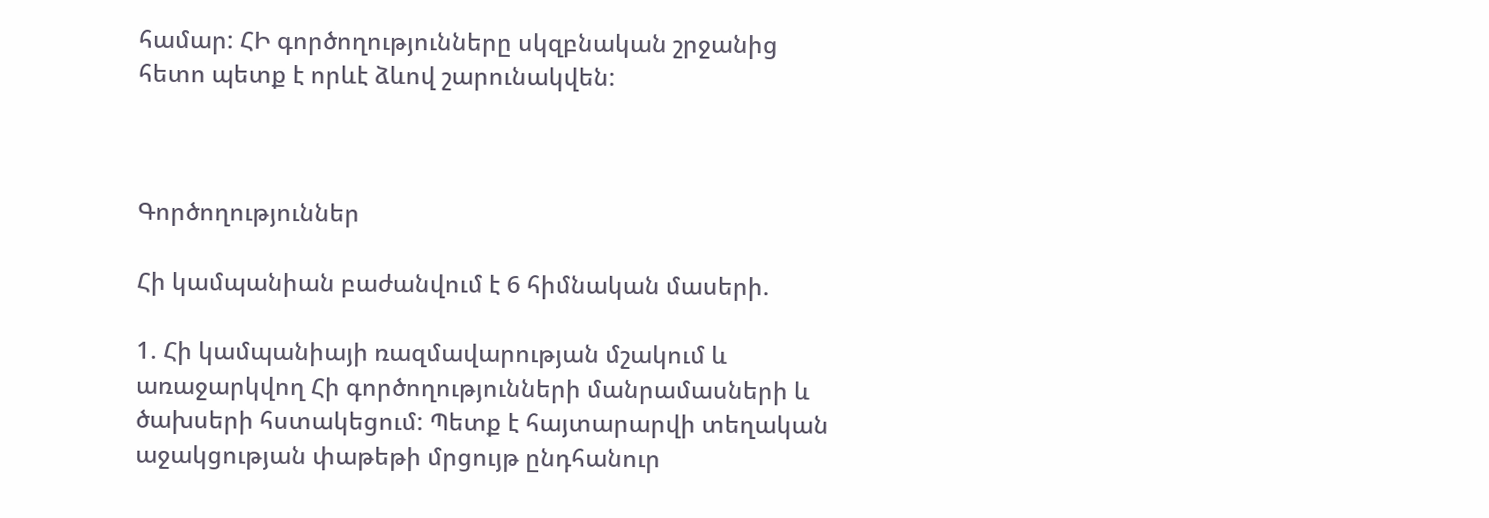համար: ՀԻ գործողությունները սկզբնական շրջանից հետո պետք է որևէ ձևով շարունակվեն:



Գործողություններ

Հի կամպանիան բաժանվում է 6 հիմնական մասերի.

1. Հի կամպանիայի ռազմավարության մշակում և առաջարկվող Հի գործողությունների մանրամասների և ծախսերի հստակեցում: Պետք է հայտարարվի տեղական աջակցության փաթեթի մրցույթ ընդհանուր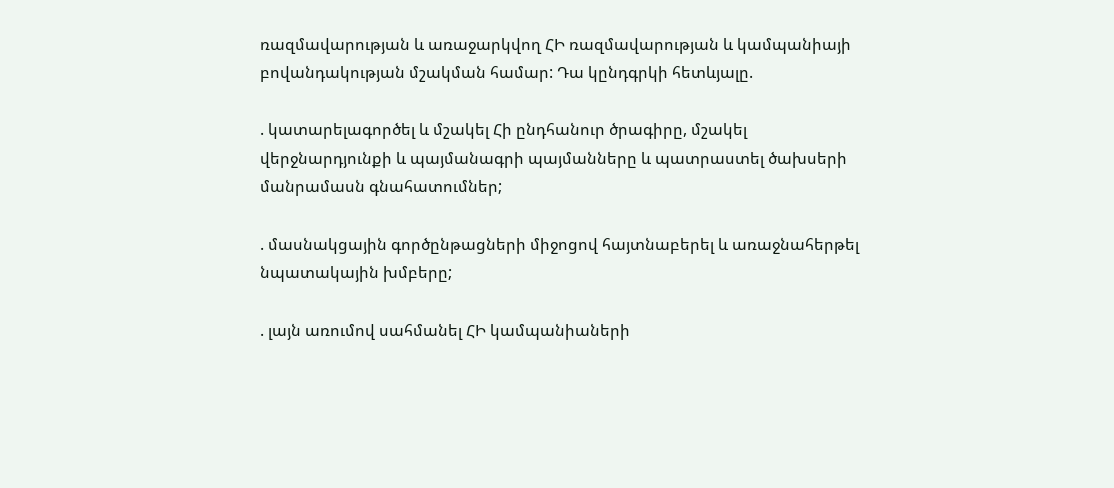ռազմավարության և առաջարկվող ՀԻ ռազմավարության և կամպանիայի բովանդակության մշակման համար: Դա կընդգրկի հետևյալը.

. կատարելագործել և մշակել Հի ընդհանուր ծրագիրը, մշակել վերջնարդյունքի և պայմանագրի պայմանները և պատրաստել ծախսերի մանրամասն գնահատումներ;

. մասնակցային գործընթացների միջոցով հայտնաբերել և առաջնահերթել նպատակային խմբերը;

. լայն առումով սահմանել ՀԻ կամպանիաների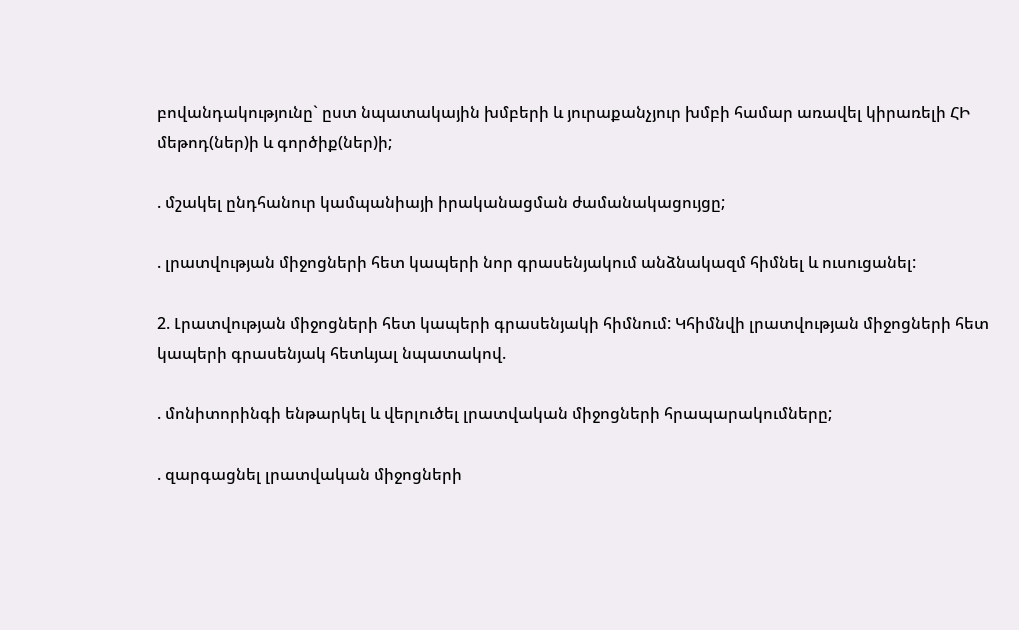բովանդակությունը` ըստ նպատակային խմբերի և յուրաքանչյուր խմբի համար առավել կիրառելի ՀԻ մեթոդ(ներ)ի և գործիք(ներ)ի;

. մշակել ընդհանուր կամպանիայի իրականացման ժամանակացույցը;

. լրատվության միջոցների հետ կապերի նոր գրասենյակում անձնակազմ հիմնել և ուսուցանել:

2. Լրատվության միջոցների հետ կապերի գրասենյակի հիմնում: Կհիմնվի լրատվության միջոցների հետ կապերի գրասենյակ հետևյալ նպատակով.

. մոնիտորինգի ենթարկել և վերլուծել լրատվական միջոցների հրապարակումները;

. զարգացնել լրատվական միջոցների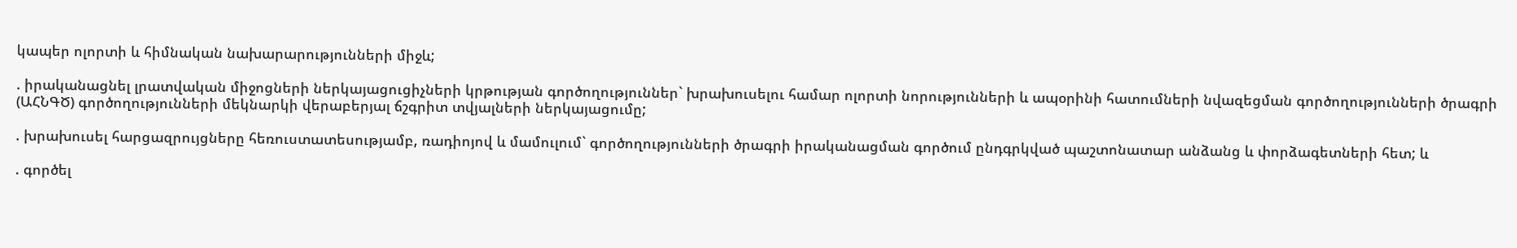կապեր ոլորտի և հիմնական նախարարությունների միջև;

. իրականացնել լրատվական միջոցների ներկայացուցիչների կրթության գործողություններ` խրախուսելու համար ոլորտի նորությունների և ապօրինի հատումների նվազեցման գործողությունների ծրագրի (ԱՀՆԳԾ) գործողությունների մեկնարկի վերաբերյալ ճշգրիտ տվյալների ներկայացումը;

. խրախուսել հարցազրույցները հեռուստատեսությամբ, ռադիոյով և մամուլում` գործողությունների ծրագրի իրականացման գործում ընդգրկված պաշտոնատար անձանց և փորձագետների հետ; և

. գործել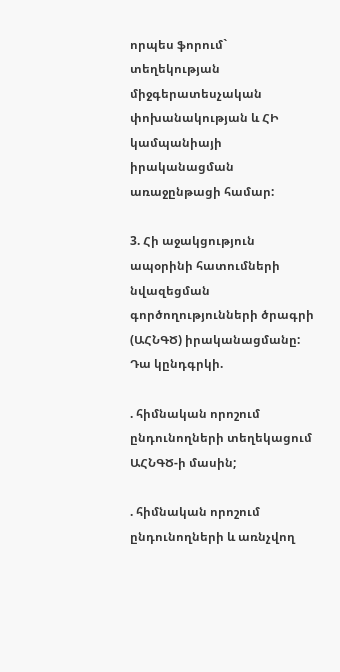որպես ֆորում` տեղեկության միջգերատեսչական փոխանակության և ՀԻ կամպանիայի իրականացման առաջընթացի համար:

3. Հի աջակցություն ապօրինի հատումների նվազեցման գործողությունների ծրագրի (ԱՀՆԳԾ) իրականացմանը: Դա կընդգրկի.

. հիմնական որոշում ընդունողների տեղեկացում ԱՀՆԳԾ-ի մասին;

. հիմնական որոշում ընդունողների և առնչվող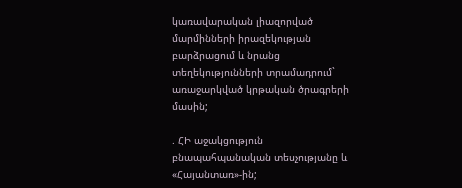կառավարական լիազորված մարմինների իրազեկության բարձրացում և նրանց տեղեկությունների տրամադրում` առաջարկված կրթական ծրագրերի մասին;

. ՀԻ աջակցություն բնապահպանական տեսչությանը և «Հայանտառ»-ին;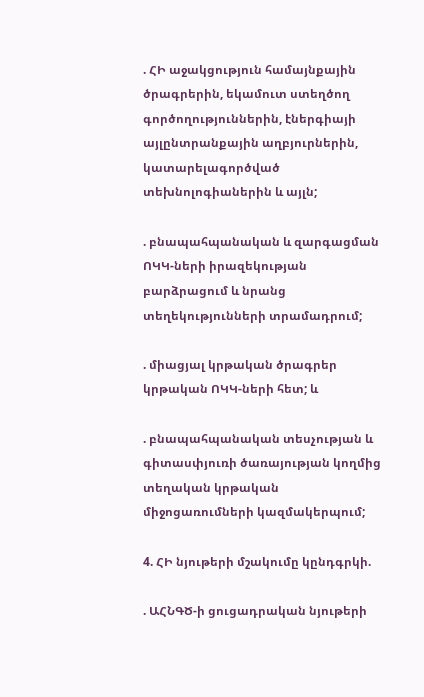. ՀԻ աջակցություն համայնքային ծրագրերին, եկամուտ ստեղծող գործողություններին, էներգիայի այլընտրանքային աղբյուրներին, կատարելագործված տեխնոլոգիաներին և այլն;

. բնապահպանական և զարգացման ՈԿԿ-ների իրազեկության բարձրացում և նրանց տեղեկությունների տրամադրում;

. միացյալ կրթական ծրագրեր կրթական ՈԿԿ-ների հետ; և

. բնապահպանական տեսչության և գիտասփյուռի ծառայության կողմից տեղական կրթական միջոցառումների կազմակերպում;

4. ՀԻ նյութերի մշակումը կընդգրկի.

. ԱՀՆԳԾ-ի ցուցադրական նյութերի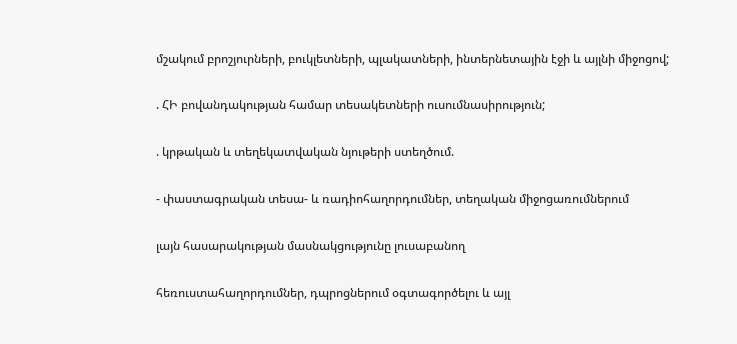մշակում բրոշյուրների, բուկլետների, պլակատների, ինտերնետային էջի և այլնի միջոցով;

. ՀԻ բովանդակության համար տեսակետների ուսումնասիրություն;

. կրթական և տեղեկատվական նյութերի ստեղծում.

- փաստագրական տեսա- և ռադիոհաղորդումներ, տեղական միջոցառումներում

լայն հասարակության մասնակցությունը լուսաբանող

հեռուստահաղորդումներ, դպրոցներում օգտագործելու և այլ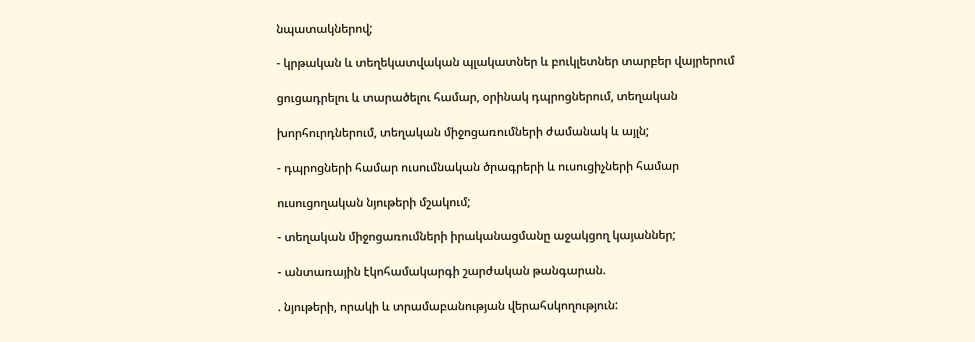նպատակներով;

- կրթական և տեղեկատվական պլակատներ և բուկլետներ տարբեր վայրերում

ցուցադրելու և տարածելու համար, օրինակ դպրոցներում, տեղական

խորհուրդներում, տեղական միջոցառումների ժամանակ և այլն;

- դպրոցների համար ուսումնական ծրագրերի և ուսուցիչների համար

ուսուցողական նյութերի մշակում;

- տեղական միջոցառումների իրականացմանը աջակցող կայաններ;

- անտառային էկոհամակարգի շարժական թանգարան.

. նյութերի, որակի և տրամաբանության վերահսկողություն: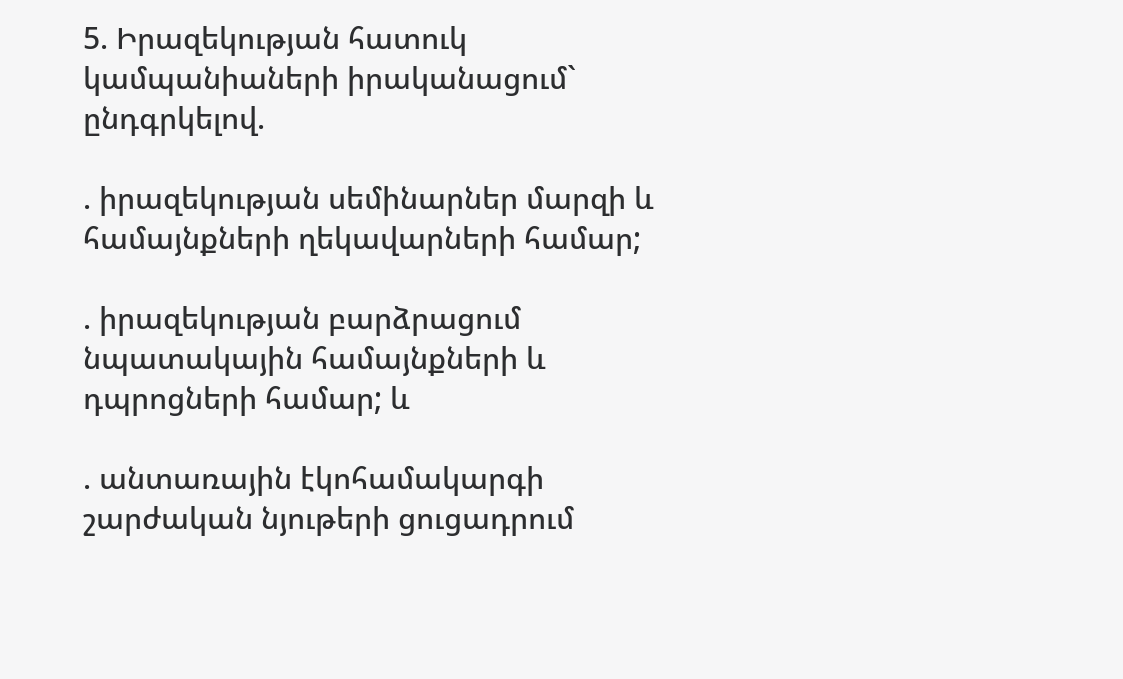5. Իրազեկության հատուկ կամպանիաների իրականացում` ընդգրկելով.

. իրազեկության սեմինարներ մարզի և համայնքների ղեկավարների համար;

. իրազեկության բարձրացում նպատակային համայնքների և դպրոցների համար; և

. անտառային էկոհամակարգի շարժական նյութերի ցուցադրում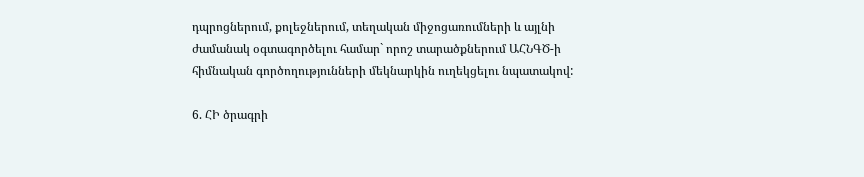դպրոցներում, քոլեջներում, տեղական միջոցառումների և այլնի ժամանակ օգտագործելու համար` որոշ տարածքներում ԱՀՆԳԾ-ի հիմնական գործողությունների մեկնարկին ուղեկցելու նպատակով:

6. ՀԻ ծրագրի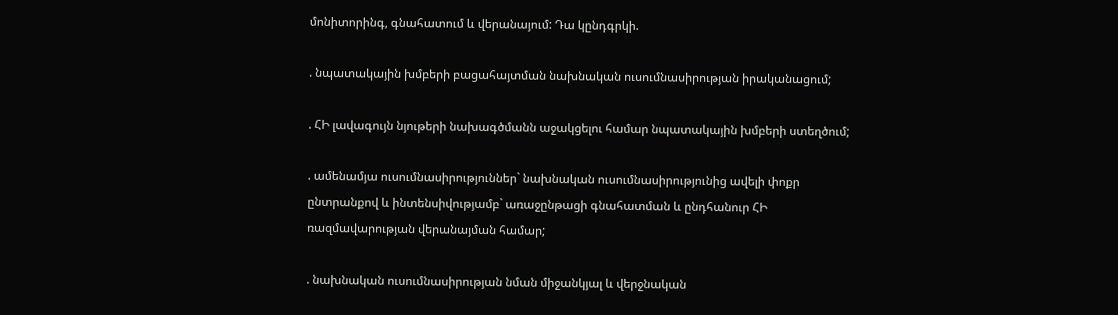մոնիտորինգ, գնահատում և վերանայում: Դա կընդգրկի.

. նպատակային խմբերի բացահայտման նախնական ուսումնասիրության իրականացում;

. ՀԻ լավագույն նյութերի նախագծմանն աջակցելու համար նպատակային խմբերի ստեղծում;

. ամենամյա ուսումնասիրություններ` նախնական ուսումնասիրությունից ավելի փոքր ընտրանքով և ինտենսիվությամբ` առաջընթացի գնահատման և ընդհանուր ՀԻ ռազմավարության վերանայման համար;

. նախնական ուսումնասիրության նման միջանկյալ և վերջնական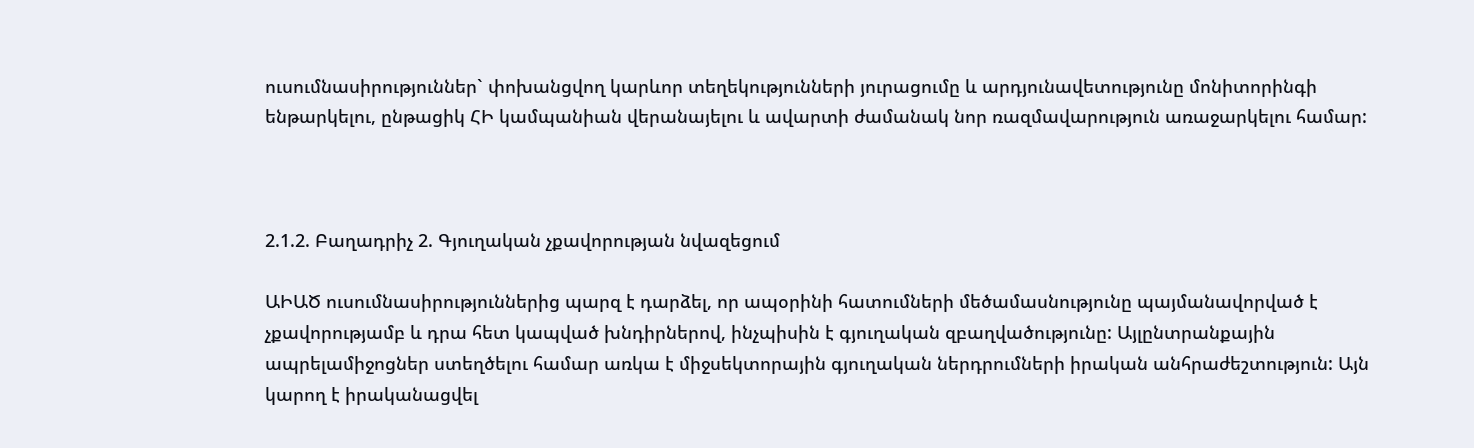ուսումնասիրություններ` փոխանցվող կարևոր տեղեկությունների յուրացումը և արդյունավետությունը մոնիտորինգի ենթարկելու, ընթացիկ ՀԻ կամպանիան վերանայելու և ավարտի ժամանակ նոր ռազմավարություն առաջարկելու համար:



2.1.2. Բաղադրիչ 2. Գյուղական չքավորության նվազեցում

ԱԻԱԾ ուսումնասիրություններից պարզ է դարձել, որ ապօրինի հատումների մեծամասնությունը պայմանավորված է չքավորությամբ և դրա հետ կապված խնդիրներով, ինչպիսին է գյուղական զբաղվածությունը: Այլընտրանքային ապրելամիջոցներ ստեղծելու համար առկա է միջսեկտորային գյուղական ներդրումների իրական անհրաժեշտություն: Այն կարող է իրականացվել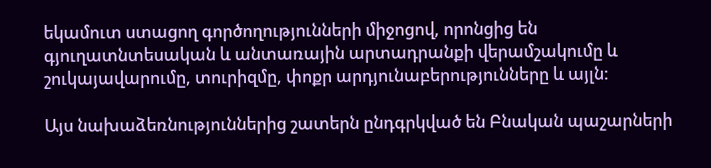եկամուտ ստացող գործողությունների միջոցով, որոնցից են գյուղատնտեսական և անտառային արտադրանքի վերամշակումը և շուկայավարումը, տուրիզմը, փոքր արդյունաբերությունները և այլն:

Այս նախաձեռնություններից շատերն ընդգրկված են Բնական պաշարների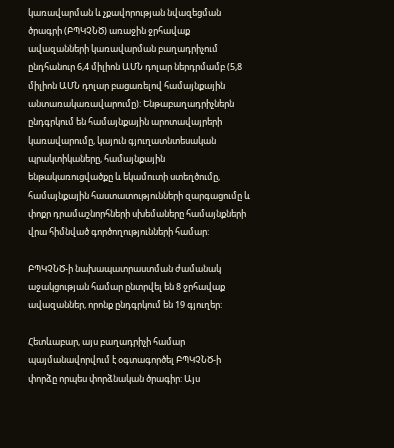կառավարման և չքավորության նվազեցման ծրագրի (ԲՊԿՉՆԾ) առաջին ջրհավաք ավազանների կառավարման բաղադրիչում ընդհանուր 6,4 միլիոն ԱՄՆ դոլար ներդրմամբ (5,8 միլիոն ԱՄՆ դոլար բացառելով համայնքային անտառակառավարումը): Ենթաբաղադրիչներն ընդգրկում են համայնքային արոտավայրերի կառավարումը, կայուն գյուղատնտեսական պրակտիկաները, համայնքային ենթակառուցվածքը և եկամուտի ստեղծումը, համայնքային հաստատությունների զարգացումը և փոքր դրամաշնորհների սխեմաները համայնքների վրա հիմնված գործողությունների համար:

ԲՊԿՉՆԾ-ի նախապատրաստման ժամանակ աջակցության համար ընտրվել են 8 ջրհավաք ավազաններ, որոնք ընդգրկում են 19 գյուղեր:

Հետևաբար, այս բաղադրիչի համար պայմանավորվում է օգտագործել ԲՊԿՉՆԾ-ի փորձը որպես փորձնական ծրագիր: Այս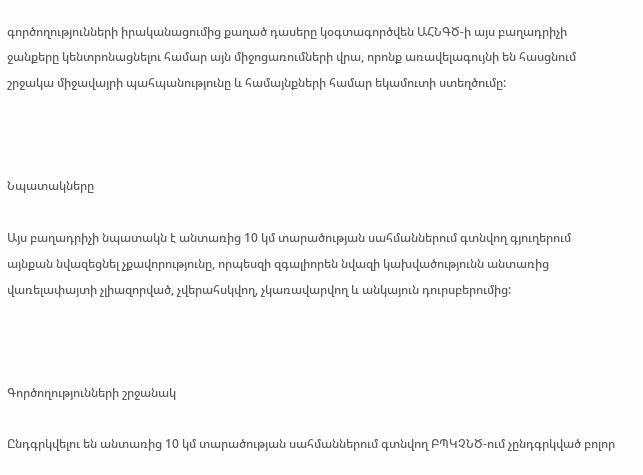գործողությունների իրականացումից քաղած դասերը կօգտագործվեն ԱՀՆԳԾ-ի այս բաղադրիչի ջանքերը կենտրոնացնելու համար այն միջոցառումների վրա, որոնք առավելագույնի են հասցնում շրջակա միջավայրի պահպանությունը և համայնքների համար եկամուտի ստեղծումը:



Նպատակները

Այս բաղադրիչի նպատակն է անտառից 10 կմ տարածության սահմաններում գտնվող գյուղերում այնքան նվազեցնել չքավորությունը, որպեսզի զգալիորեն նվազի կախվածությունն անտառից վառելափայտի չլիազորված, չվերահսկվող, չկառավարվող և անկայուն դուրսբերումից:



Գործողությունների շրջանակ

Ընդգրկվելու են անտառից 10 կմ տարածության սահմաններում գտնվող ԲՊԿՉՆԾ-ում չընդգրկված բոլոր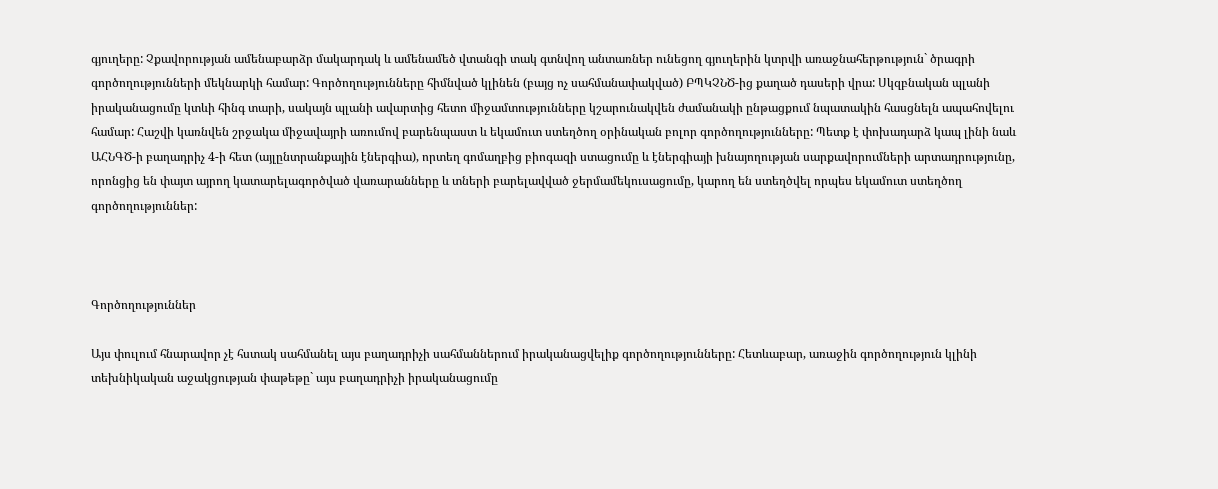գյուղերը: Չքավորության ամենաբարձր մակարդակ և ամենամեծ վտանգի տակ գտնվող անտառներ ունեցող գյուղերին կտրվի առաջնահերթություն` ծրագրի գործողությունների մեկնարկի համար: Գործողությունները հիմնված կլինեն (բայց ոչ սահմանափակված) ԲՊԿՉՆԾ-ից քաղած դասերի վրա: Սկզբնական պլանի իրականացումը կտևի հինգ տարի, սակայն պլանի ավարտից հետո միջամտությունները կշարունակվեն ժամանակի ընթացքում նպատակին հասցնելն ապահովելու համար: Հաշվի կառնվեն շրջակա միջավայրի առումով բարենպաստ և եկամուտ ստեղծող օրինական բոլոր գործողությունները: Պետք է փոխադարձ կապ լինի նաև ԱՀՆԳԾ-ի բաղադրիչ 4-ի հետ (այլընտրանքային էներգիա), որտեղ գոմաղբից բիոգազի ստացումը և էներգիայի խնայողության սարքավորումների արտադրությունը, որոնցից են փայտ այրող կատարելագործված վառարանները և տների բարելավված ջերմամեկուսացումը, կարող են ստեղծվել որպես եկամուտ ստեղծող գործողություններ:



Գործողություններ

Այս փուլում հնարավոր չէ հստակ սահմանել այս բաղադրիչի սահմաններում իրականացվելիք գործողությունները: Հետևաբար, առաջին գործողություն կլինի տեխնիկական աջակցության փաթեթը` այս բաղադրիչի իրականացումը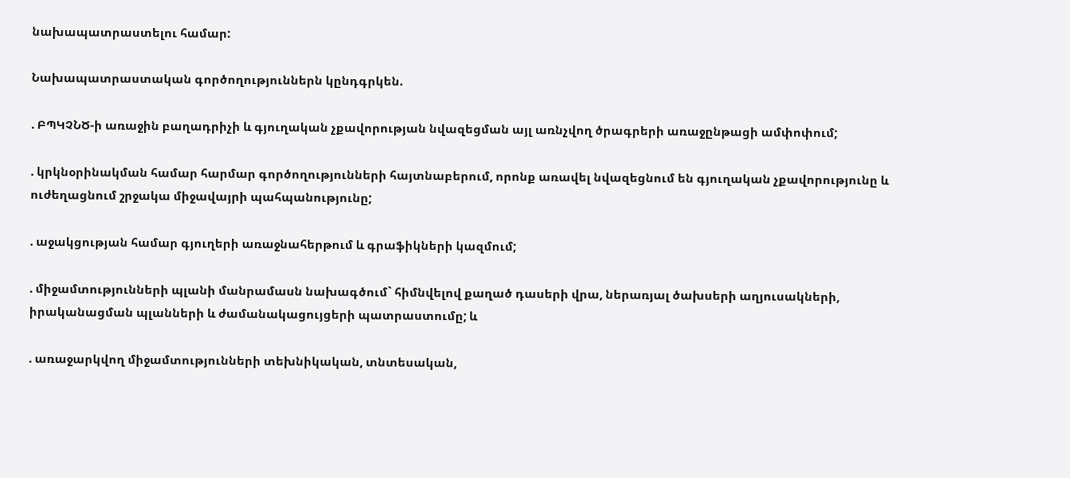նախապատրաստելու համար:

Նախապատրաստական գործողություններն կընդգրկեն.

. ԲՊԿՉՆԾ-ի առաջին բաղադրիչի և գյուղական չքավորության նվազեցման այլ առնչվող ծրագրերի առաջընթացի ամփոփում;

. կրկնօրինակման համար հարմար գործողությունների հայտնաբերում, որոնք առավել նվազեցնում են գյուղական չքավորությունը և ուժեղացնում շրջակա միջավայրի պահպանությունը;

. աջակցության համար գյուղերի առաջնահերթում և գրաֆիկների կազմում;

. միջամտությունների պլանի մանրամասն նախագծում` հիմնվելով քաղած դասերի վրա, ներառյալ ծախսերի աղյուսակների, իրականացման պլանների և ժամանակացույցերի պատրաստումը; և

. առաջարկվող միջամտությունների տեխնիկական, տնտեսական,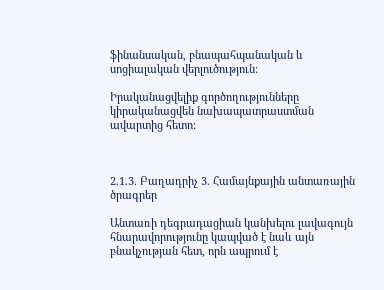ֆինանսական, բնապահպանական և սոցիալական վերլուծություն:

Իրականացվելիք գործողությունները կիրականացվեն նախապատրաստման ավարտից հետո:



2.1.3. Բաղադրիչ 3. Համայնքային անտառային ծրագրեր

Անտառի դեգրադացիան կանխելու լավագույն հնարավորությունը կապված է նաև այն բնակչության հետ, որն ապրում է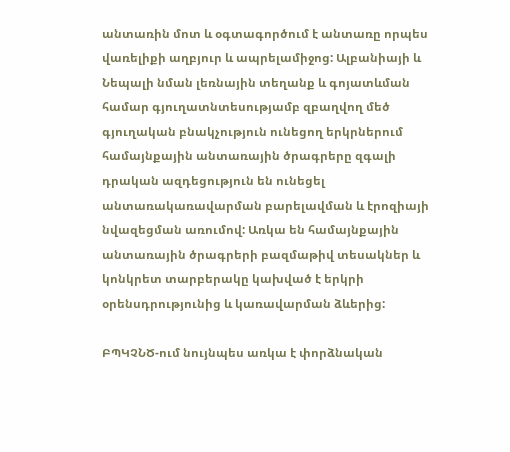անտառին մոտ և օգտագործում է անտառը որպես վառելիքի աղբյուր և ապրելամիջոց: Ալբանիայի և Նեպալի նման լեռնային տեղանք և գոյատևման համար գյուղատնտեսությամբ զբաղվող մեծ գյուղական բնակչություն ունեցող երկրներում համայնքային անտառային ծրագրերը զգալի դրական ազդեցություն են ունեցել անտառակառավարման բարելավման և էրոզիայի նվազեցման առումով: Առկա են համայնքային անտառային ծրագրերի բազմաթիվ տեսակներ և կոնկրետ տարբերակը կախված է երկրի օրենսդրությունից և կառավարման ձևերից:

ԲՊԿՉՆԾ-ում նույնպես առկա է փորձնական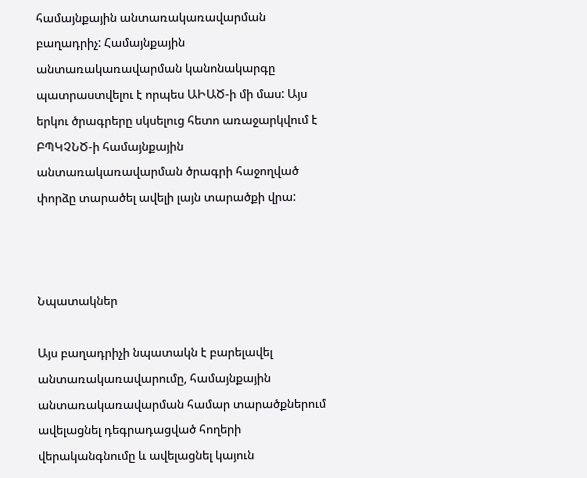համայնքային անտառակառավարման բաղադրիչ: Համայնքային անտառակառավարման կանոնակարգը պատրաստվելու է որպես ԱԻԱԾ-ի մի մաս: Այս երկու ծրագրերը սկսելուց հետո առաջարկվում է ԲՊԿՉՆԾ-ի համայնքային անտառակառավարման ծրագրի հաջողված փորձը տարածել ավելի լայն տարածքի վրա:



Նպատակներ

Այս բաղադրիչի նպատակն է բարելավել անտառակառավարումը, համայնքային անտառակառավարման համար տարածքներում ավելացնել դեգրադացված հողերի վերականգնումը և ավելացնել կայուն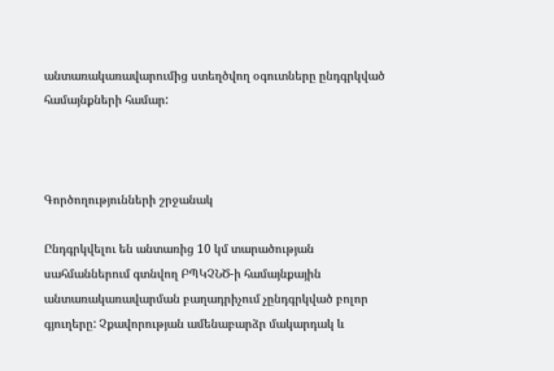անտառակառավարումից ստեղծվող օգուտները ընդգրկված համայնքների համար:



Գործողությունների շրջանակ

Ընդգրկվելու են անտառից 10 կմ տարածության սահմաններում գտնվող ԲՊԿՉՆԾ-ի համայնքային անտառակառավարման բաղադրիչում չընդգրկված բոլոր գյուղերը: Չքավորության ամենաբարձր մակարդակ և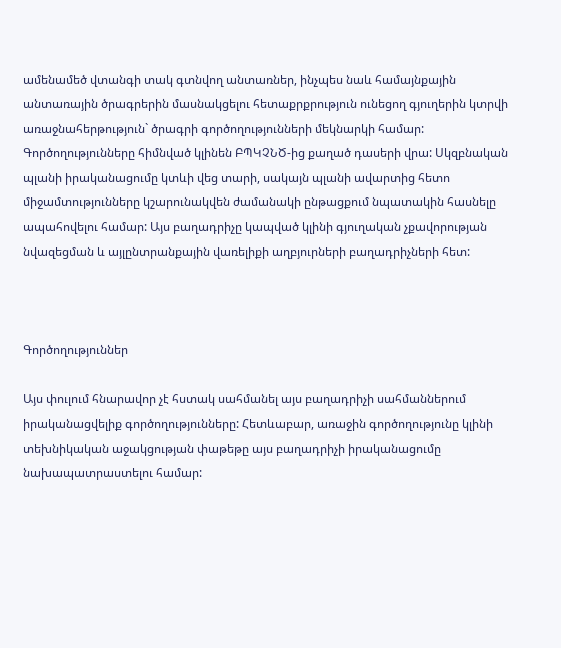ամենամեծ վտանգի տակ գտնվող անտառներ, ինչպես նաև համայնքային անտառային ծրագրերին մասնակցելու հետաքրքրություն ունեցող գյուղերին կտրվի առաջնահերթություն` ծրագրի գործողությունների մեկնարկի համար: Գործողությունները հիմնված կլինեն ԲՊԿՉՆԾ-ից քաղած դասերի վրա: Սկզբնական պլանի իրականացումը կտևի վեց տարի, սակայն պլանի ավարտից հետո միջամտությունները կշարունակվեն ժամանակի ընթացքում նպատակին հասնելը ապահովելու համար: Այս բաղադրիչը կապված կլինի գյուղական չքավորության նվազեցման և այլընտրանքային վառելիքի աղբյուրների բաղադրիչների հետ:



Գործողություններ

Այս փուլում հնարավոր չէ հստակ սահմանել այս բաղադրիչի սահմաններում իրականացվելիք գործողությունները: Հետևաբար, առաջին գործողությունը կլինի տեխնիկական աջակցության փաթեթը այս բաղադրիչի իրականացումը նախապատրաստելու համար: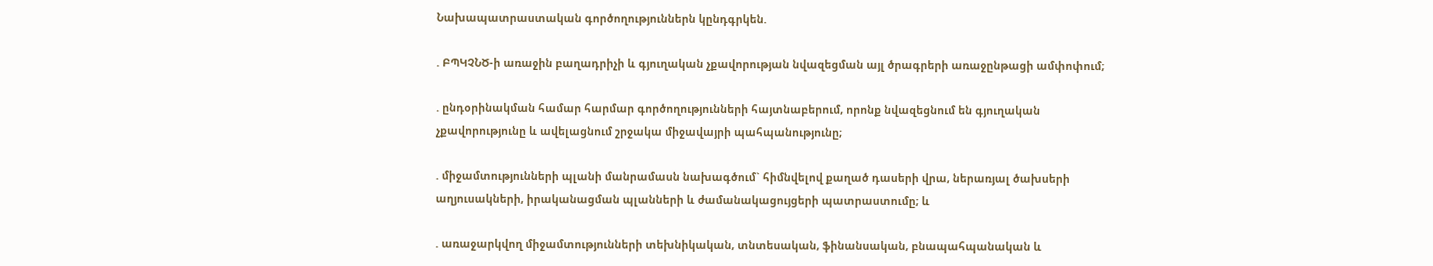Նախապատրաստական գործողություններն կընդգրկեն.

. ԲՊԿՉՆԾ-ի առաջին բաղադրիչի և գյուղական չքավորության նվազեցման այլ ծրագրերի առաջընթացի ամփոփում;

. ընդօրինակման համար հարմար գործողությունների հայտնաբերում, որոնք նվազեցնում են գյուղական չքավորությունը և ավելացնում շրջակա միջավայրի պահպանությունը;

. միջամտությունների պլանի մանրամասն նախագծում` հիմնվելով քաղած դասերի վրա, ներառյալ ծախսերի աղյուսակների, իրականացման պլանների և ժամանակացույցերի պատրաստումը; և

. առաջարկվող միջամտությունների տեխնիկական, տնտեսական, ֆինանսական, բնապահպանական և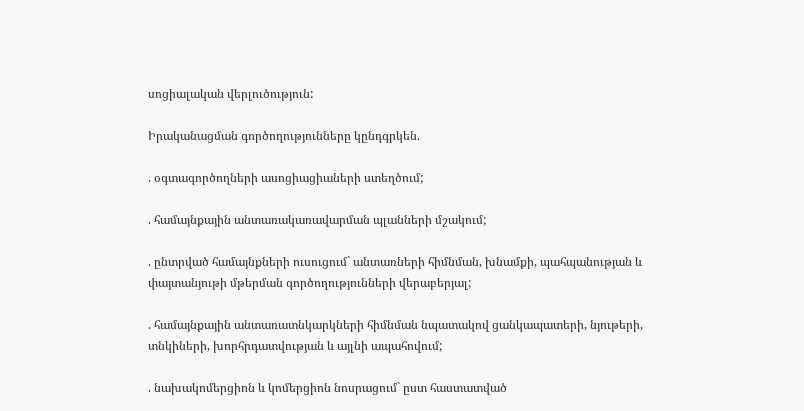սոցիալական վերլուծություն:

Իրականացման գործողությունները կընդգրկեն.

. օգտագործողների ասոցիացիաների ստեղծում;

. համայնքային անտառակառավարման պլանների մշակում;

. ընտրված համայնքների ուսուցում` անտառների հիմնման, խնամքի, պահպանության և փայտանյութի մթերման գործողությունների վերաբերյալ;

. համայնքային անտառատնկարկների հիմնման նպատակով ցանկապատերի, նյութերի, տնկիների, խորհրդատվության և այլնի ապահովում;

. նախակոմերցիոն և կոմերցիոն նոսրացում` ըստ հաստատված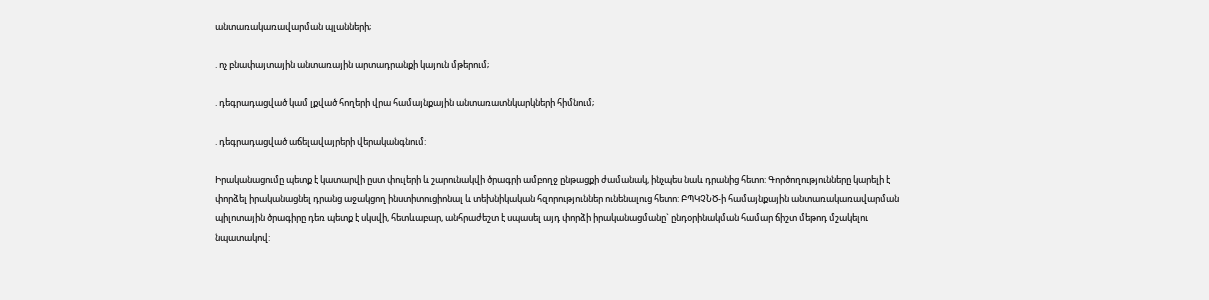անտառակառավարման պլանների;

. ոչ բնափայտային անտառային արտադրանքի կայուն մթերում;

. դեգրադացված կամ լքված հողերի վրա համայնքային անտառատնկարկների հիմնում;

. դեգրադացված աճելավայրերի վերականգնում:

Իրականացումը պետք է կատարվի ըստ փուլերի և շարունակվի ծրագրի ամբողջ ընթացքի ժամանակ, ինչպես նաև դրանից հետո: Գործողությունները կարելի է փորձել իրականացնել դրանց աջակցող ինստիտուցիոնալ և տեխնիկական հզորություններ ունենալուց հետո: ԲՊԿՉՆԾ-ի համայնքային անտառակառավարման պիլոտային ծրագիրը դեռ պետք է սկսվի, հետևաբար, անհրաժեշտ է սպասել այդ փորձի իրականացմանը` ընդօրինակման համար ճիշտ մեթոդ մշակելու նպատակով: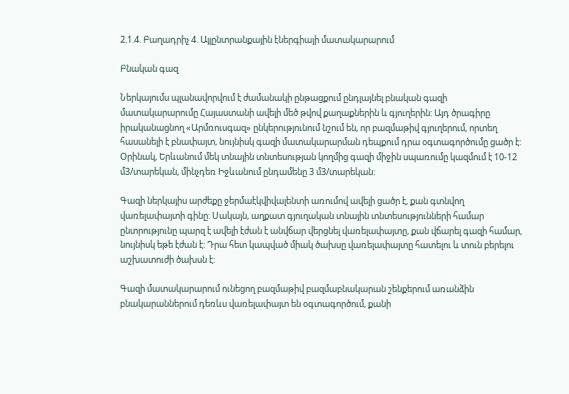2.1.4. Բաղադրիչ 4. Այլընտրանքային էներգիայի մատակարարում

Բնական գազ

Ներկայումս պլանավորվում է ժամանակի ընթացքում ընդլայնել բնական գազի մատակարարումը Հայաստանի ավելի մեծ թվով քաղաքներին և գյուղերին: Այդ ծրագիրը իրականացնող «Արմռուսգազ» ընկերությունում նշում են, որ բազմաթիվ գյուղերում, որտեղ հասանելի է բնափայտ, նույնիսկ գազի մատակարարման դեպքում դրա օգտագործումը ցածր է: Օրինակ, Երևանում մեկ տնային տնտեսության կողմից գազի միջին սպառումը կազմում է 10-12 մ3/տարեկան, մինչդեռ Իջևանում ընդամենը 3 մ3/տարեկան:

Գազի ներկայիս արժեքը ջերմաէկվիվալենտի առումով ավելի ցածր է, քան գտնվող վառելափայտի գինը: Սակայն, աղքատ գյուղական տնային տնտեսությունների համար ընտրությունը պարզ է ավելի էժան է անվճար վերցնել վառելափայտը, քան վճարել գազի համար, նույնիսկ եթե էժան է: Դրա հետ կապված միակ ծախսը վառելափայտը հատելու և տուն բերելու աշխատուժի ծախսն է:

Գազի մատակարարում ունեցող բազմաթիվ բազմաբնակարան շենքերում առանձին բնակարաններում դեռևս վառելափայտ են օգտագործում, քանի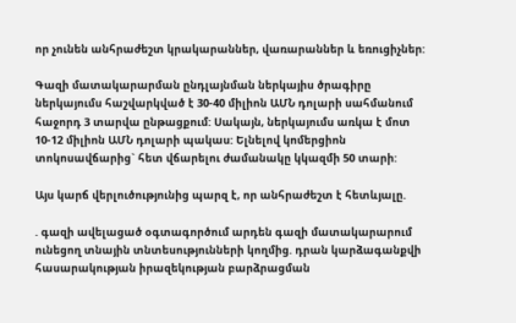որ չունեն անհրաժեշտ կրակարաններ, վառարաններ և եռուցիչներ:

Գազի մատակարարման ընդլայնման ներկայիս ծրագիրը ներկայումս հաշվարկված է 30-40 միլիոն ԱՄՆ դոլարի սահմանում հաջորդ 3 տարվա ընթացքում: Սակայն, ներկայումս առկա է մոտ 10-12 միլիոն ԱՄՆ դոլարի պակաս: Ելնելով կոմերցիոն տոկոսավճարից` հետ վճարելու ժամանակը կկազմի 50 տարի:

Այս կարճ վերլուծությունից պարզ է, որ անհրաժեշտ է հետևյալը.

. գազի ավելացած օգտագործում արդեն գազի մատակարարում ունեցող տնային տնտեսությունների կողմից. դրան կարձագանքվի հասարակության իրազեկության բարձրացման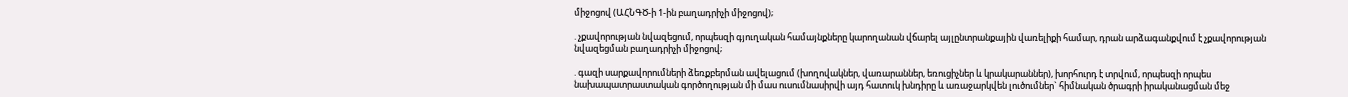միջոցով (ԱՀՆԳԾ-ի 1-ին բաղադրիչի միջոցով);

. չքավորության նվազեցում, որպեսզի գյուղական համայնքները կարողանան վճարել այլընտրանքային վառելիքի համար, դրան արձագանքվում է չքավորության նվազեցման բաղադրիչի միջոցով;

. գազի սարքավորումների ձեռքբերման ավելացում (խողովակներ, վառարաններ, եռուցիչներ և կրակարաններ), խորհուրդ է տրվում, որպեսզի որպես նախապատրաստական գործողության մի մաս ուսումնասիրվի այդ հատուկ խնդիրը և առաջարկվեն լուծումներ` հիմնական ծրագրի իրականացման մեջ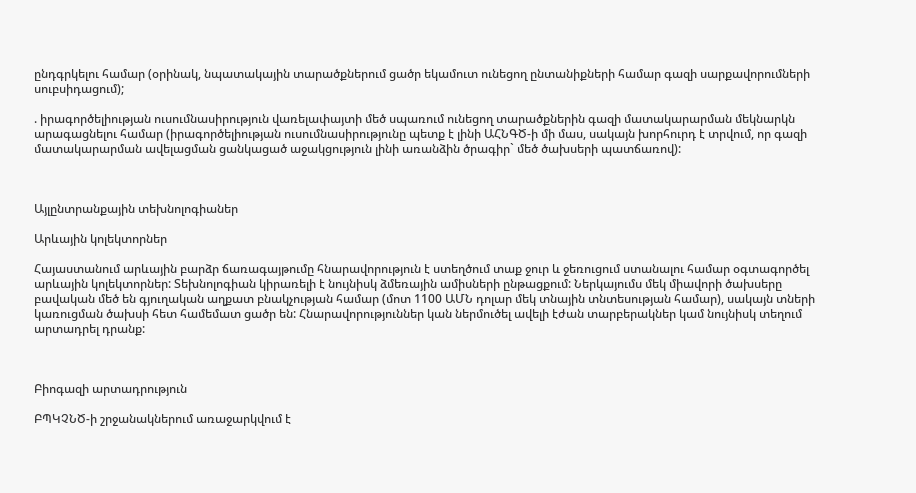ընդգրկելու համար (օրինակ, նպատակային տարածքներում ցածր եկամուտ ունեցող ընտանիքների համար գազի սարքավորումների սուբսիդացում);

. իրագործելիության ուսումնասիրություն վառելափայտի մեծ սպառում ունեցող տարածքներին գազի մատակարարման մեկնարկն արագացնելու համար (իրագործելիության ուսումնասիրությունը պետք է լինի ԱՀՆԳԾ-ի մի մաս, սակայն խորհուրդ է տրվում, որ գազի մատակարարման ավելացման ցանկացած աջակցություն լինի առանձին ծրագիր` մեծ ծախսերի պատճառով):



Այլընտրանքային տեխնոլոգիաներ

Արևային կոլեկտորներ

Հայաստանում արևային բարձր ճառագայթումը հնարավորություն է ստեղծում տաք ջուր և ջեռուցում ստանալու համար օգտագործել արևային կոլեկտորներ: Տեխնոլոգիան կիրառելի է նույնիսկ ձմեռային ամիսների ընթացքում: Ներկայումս մեկ միավորի ծախսերը բավական մեծ են գյուղական աղքատ բնակչության համար (մոտ 1100 ԱՄՆ դոլար մեկ տնային տնտեսության համար), սակայն տների կառուցման ծախսի հետ համեմատ ցածր են: Հնարավորություններ կան ներմուծել ավելի էժան տարբերակներ կամ նույնիսկ տեղում արտադրել դրանք:



Բիոգազի արտադրություն

ԲՊԿՉՆԾ-ի շրջանակներում առաջարկվում է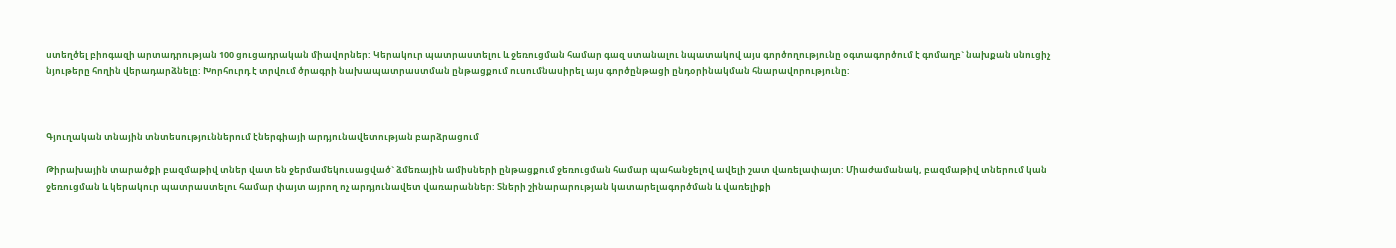ստեղծել բիոգազի արտադրության 100 ցուցադրական միավորներ: Կերակուր պատրաստելու և ջեռուցման համար գազ ստանալու նպատակով այս գործողությունը օգտագործում է գոմաղբ` նախքան սնուցիչ նյութերը հողին վերադարձնելը: Խորհուրդ է տրվում ծրագրի նախապատրաստման ընթացքում ուսումնասիրել այս գործընթացի ընդօրինակման հնարավորությունը:



Գյուղական տնային տնտեսություններում էներգիայի արդյունավետության բարձրացում

Թիրախային տարածքի բազմաթիվ տներ վատ են ջերմամեկուսացված` ձմեռային ամիսների ընթացքում ջեռուցման համար պահանջելով ավելի շատ վառելափայտ: Միաժամանակ, բազմաթիվ տներում կան ջեռուցման և կերակուր պատրաստելու համար փայտ այրող ոչ արդյունավետ վառարաններ: Տների շինարարության կատարելագործման և վառելիքի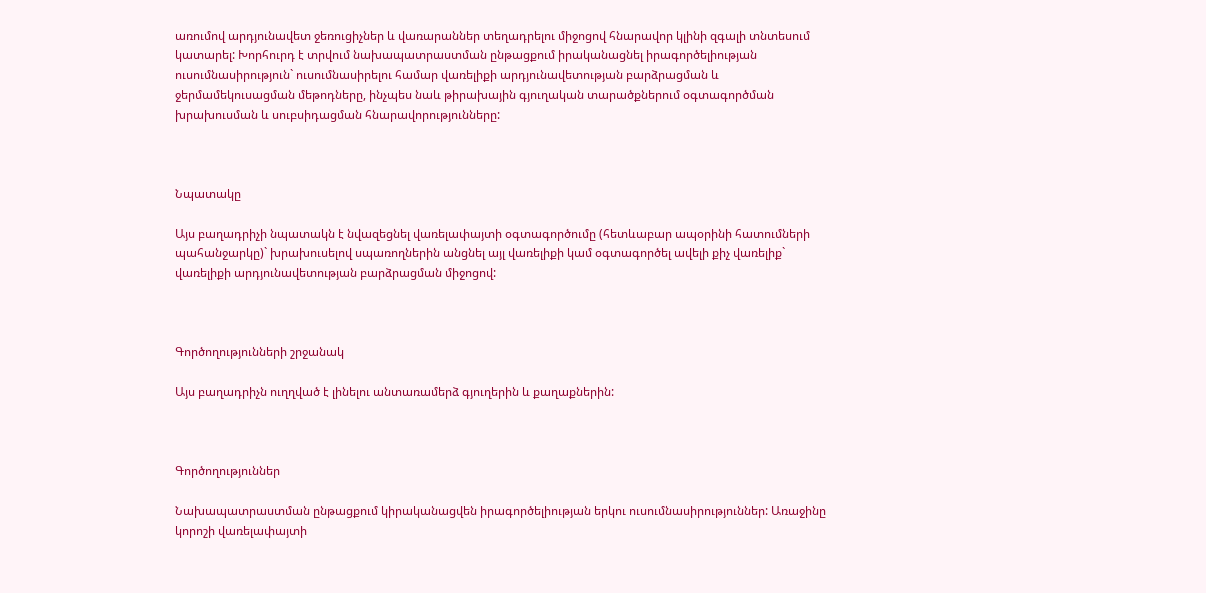առումով արդյունավետ ջեռուցիչներ և վառարաններ տեղադրելու միջոցով հնարավոր կլինի զգալի տնտեսում կատարել: Խորհուրդ է տրվում նախապատրաստման ընթացքում իրականացնել իրագործելիության ուսումնասիրություն` ուսումնասիրելու համար վառելիքի արդյունավետության բարձրացման և ջերմամեկուսացման մեթոդները, ինչպես նաև թիրախային գյուղական տարածքներում օգտագործման խրախուսման և սուբսիդացման հնարավորությունները:



Նպատակը

Այս բաղադրիչի նպատակն է նվազեցնել վառելափայտի օգտագործումը (հետևաբար ապօրինի հատումների պահանջարկը)` խրախուսելով սպառողներին անցնել այլ վառելիքի կամ օգտագործել ավելի քիչ վառելիք` վառելիքի արդյունավետության բարձրացման միջոցով:



Գործողությունների շրջանակ

Այս բաղադրիչն ուղղված է լինելու անտառամերձ գյուղերին և քաղաքներին:



Գործողություններ

Նախապատրաստման ընթացքում կիրականացվեն իրագործելիության երկու ուսումնասիրություններ: Առաջինը կորոշի վառելափայտի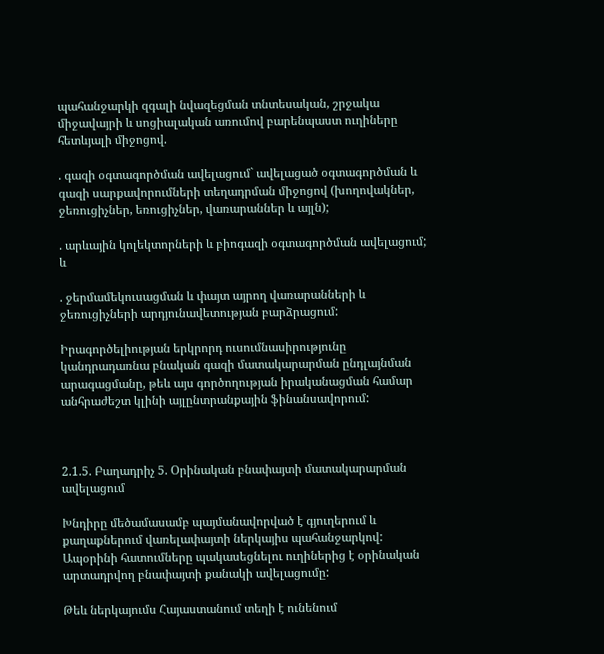պահանջարկի զգալի նվազեցման տնտեսական, շրջակա միջավայրի և սոցիալական առումով բարենպաստ ուղիները հետևյալի միջոցով.

. գազի օգտագործման ավելացում` ավելացած օգտագործման և գազի սարքավորումների տեղադրման միջոցով (խողովակներ, ջեռուցիչներ, եռուցիչներ, վառարաններ և այլն);

. արևային կոլեկտորների և բիոգազի օգտագործման ավելացում; և

. ջերմամեկուսացման և փայտ այրող վառարանների և ջեռուցիչների արդյունավետության բարձրացում:

Իրագործելիության երկրորդ ուսումնասիրությունը կանդրադառնա բնական գազի մատակարարման ընդլայնման արագացմանը, թեև այս գործողության իրականացման համար անհրաժեշտ կլինի այլընտրանքային ֆինանսավորում:



2.1.5. Բաղադրիչ 5. Օրինական բնափայտի մատակարարման ավելացում

Խնդիրը մեծամասամբ պայմանավորված է գյուղերում և քաղաքներում վառելափայտի ներկայիս պահանջարկով: Ապօրինի հատումները պակասեցնելու ուղիներից է օրինական արտադրվող բնափայտի քանակի ավելացումը:

Թեև ներկայումս Հայաստանում տեղի է ունենում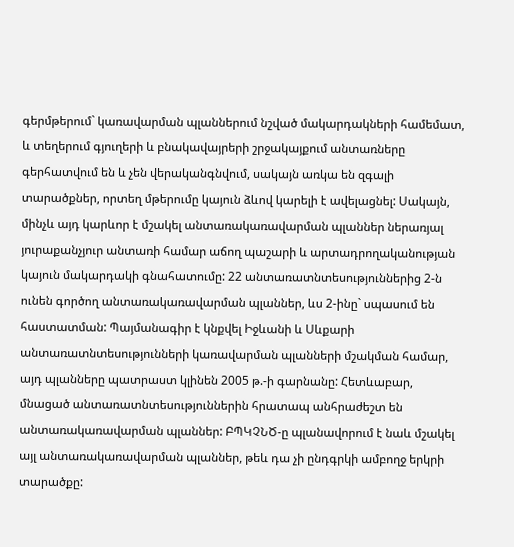գերմթերում` կառավարման պլաններում նշված մակարդակների համեմատ, և տեղերում գյուղերի և բնակավայրերի շրջակայքում անտառները գերհատվում են և չեն վերականգնվում, սակայն առկա են զգալի տարածքներ, որտեղ մթերումը կայուն ձևով կարելի է ավելացնել: Սակայն, մինչև այդ կարևոր է մշակել անտառակառավարման պլաններ ներառյալ յուրաքանչյուր անտառի համար աճող պաշարի և արտադրողականության կայուն մակարդակի գնահատումը: 22 անտառատնտեսություններից 2-ն ունեն գործող անտառակառավարման պլաններ, ևս 2-ինը` սպասում են հաստատման: Պայմանագիր է կնքվել Իջևանի և Սևքարի անտառատնտեսությունների կառավարման պլանների մշակման համար, այդ պլանները պատրաստ կլինեն 2005 թ.-ի գարնանը: Հետևաբար, մնացած անտառատնտեսություններին հրատապ անհրաժեշտ են անտառակառավարման պլաններ: ԲՊԿՉՆԾ-ը պլանավորում է նաև մշակել այլ անտառակառավարման պլաններ, թեև դա չի ընդգրկի ամբողջ երկրի տարածքը: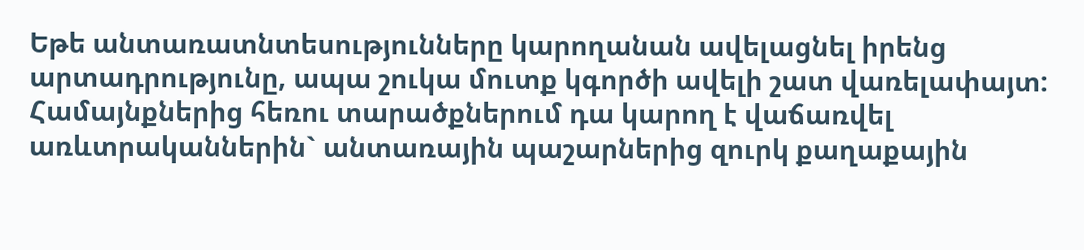Եթե անտառատնտեսությունները կարողանան ավելացնել իրենց արտադրությունը, ապա շուկա մուտք կգործի ավելի շատ վառելափայտ: Համայնքներից հեռու տարածքներում դա կարող է վաճառվել առևտրականներին` անտառային պաշարներից զուրկ քաղաքային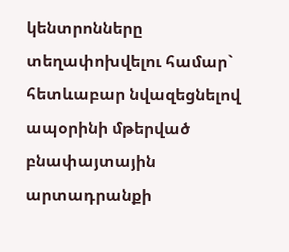կենտրոնները տեղափոխվելու համար` հետևաբար նվազեցնելով ապօրինի մթերված բնափայտային արտադրանքի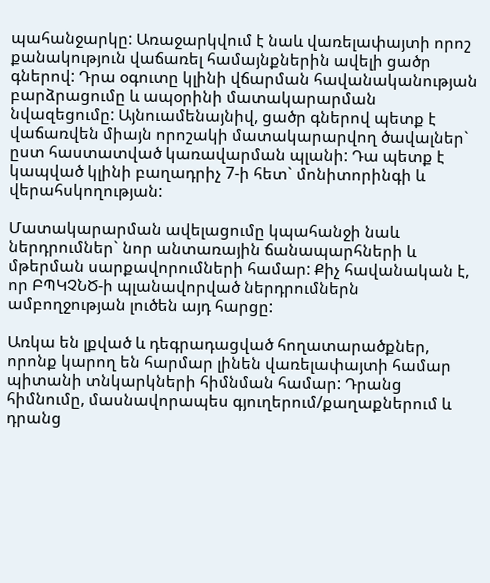պահանջարկը: Առաջարկվում է նաև վառելափայտի որոշ քանակություն վաճառել համայնքներին ավելի ցածր գներով: Դրա օգուտը կլինի վճարման հավանականության բարձրացումը և ապօրինի մատակարարման նվազեցումը: Այնուամենայնիվ, ցածր գներով պետք է վաճառվեն միայն որոշակի մատակարարվող ծավալներ` ըստ հաստատված կառավարման պլանի: Դա պետք է կապված կլինի բաղադրիչ 7-ի հետ` մոնիտորինգի և վերահսկողության:

Մատակարարման ավելացումը կպահանջի նաև ներդրումներ` նոր անտառային ճանապարհների և մթերման սարքավորումների համար: Քիչ հավանական է, որ ԲՊԿՉՆԾ-ի պլանավորված ներդրումներն ամբողջության լուծեն այդ հարցը:

Առկա են լքված և դեգրադացված հողատարածքներ, որոնք կարող են հարմար լինեն վառելափայտի համար պիտանի տնկարկների հիմնման համար: Դրանց հիմնումը, մասնավորապես գյուղերում/քաղաքներում և դրանց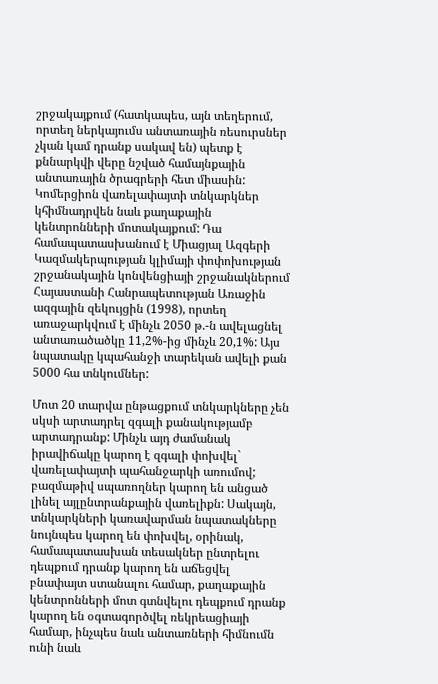շրջակայքում (հատկապես, այն տեղերում, որտեղ ներկայումս անտառային ռեսուրսներ չկան կամ դրանք սակավ են) պետք է քննարկվի վերը նշված համայնքային անտառային ծրագրերի հետ միասին: Կոմերցիոն վառելափայտի տնկարկներ կհիմնադրվեն նաև քաղաքային կենտրոնների մոտակայքում: Դա համապատասխանում է Միացյալ Ազգերի Կազմակերպության կլիմայի փոփոխության շրջանակային կոնվենցիայի շրջանակներում Հայաստանի Հանրապետության Առաջին ազգային զեկույցին (1998), որտեղ առաջարկվում է մինչև 2050 թ.-ն ավելացնել անտառածածկը 11,2%-ից մինչև 20,1%: Այս նպատակը կպահանջի տարեկան ավելի քան 5000 հա տնկումներ:

Մոտ 20 տարվա ընթացքում տնկարկները չեն սկսի արտադրել զգալի քանակությամբ արտադրանք: Մինչև այդ ժամանակ իրավիճակը կարող է զգալի փոխվել` վառելափայտի պահանջարկի առումով; բազմաթիվ սպառողներ կարող են անցած լինել այլընտրանքային վառելիքն: Սակայն, տնկարկների կառավարման նպատակները նույնպես կարող են փոխվել, օրինակ, համապատասխան տեսակներ ընտրելու դեպքում դրանք կարող են աճեցվել բնափայտ ստանալու համար, քաղաքային կենտրոնների մոտ գտնվելու դեպքում դրանք կարող են օգտագործվել ռեկրեացիայի համար, ինչպես նաև անտառների հիմնումն ունի նաև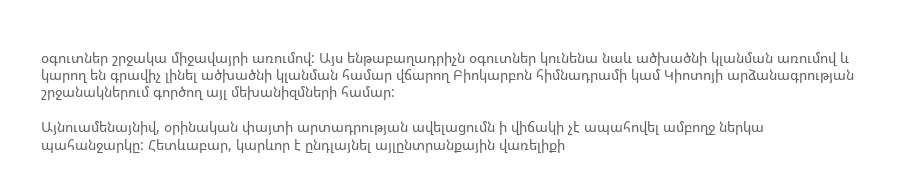օգուտներ շրջակա միջավայրի առումով: Այս ենթաբաղադրիչն օգուտներ կունենա նաև ածխածնի կլանման առումով և կարող են գրավիչ լինել ածխածնի կլանման համար վճարող Բիոկարբոն հիմնադրամի կամ Կիոտոյի արձանագրության շրջանակներում գործող այլ մեխանիզմների համար:

Այնուամենայնիվ, օրինական փայտի արտադրության ավելացումն ի վիճակի չէ ապահովել ամբողջ ներկա պահանջարկը: Հետևաբար, կարևոր է ընդլայնել այլընտրանքային վառելիքի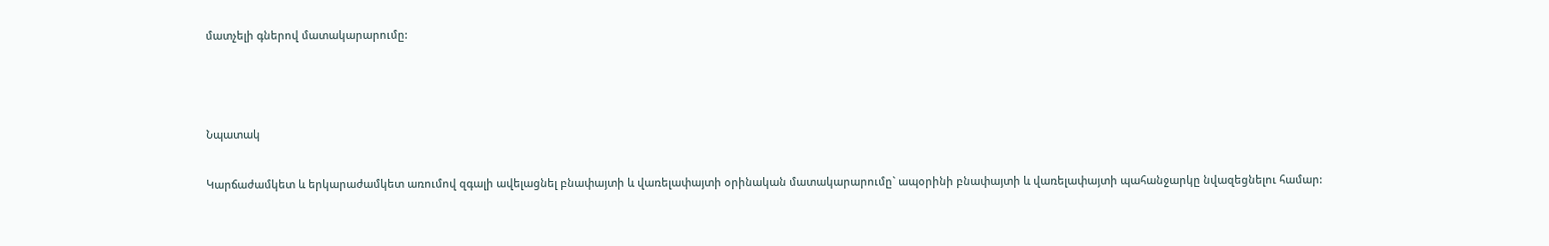մատչելի գներով մատակարարումը:



Նպատակ

Կարճաժամկետ և երկարաժամկետ առումով զգալի ավելացնել բնափայտի և վառելափայտի օրինական մատակարարումը` ապօրինի բնափայտի և վառելափայտի պահանջարկը նվազեցնելու համար: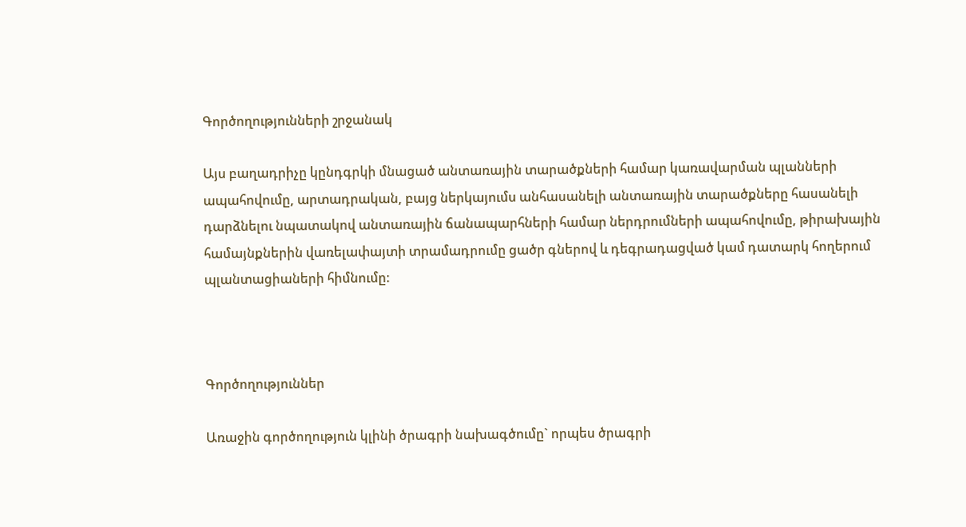Գործողությունների շրջանակ

Այս բաղադրիչը կընդգրկի մնացած անտառային տարածքների համար կառավարման պլանների ապահովումը, արտադրական, բայց ներկայումս անհասանելի անտառային տարածքները հասանելի դարձնելու նպատակով անտառային ճանապարհների համար ներդրումների ապահովումը, թիրախային համայնքներին վառելափայտի տրամադրումը ցածր գներով և դեգրադացված կամ դատարկ հողերում պլանտացիաների հիմնումը:



Գործողություններ

Առաջին գործողություն կլինի ծրագրի նախագծումը` որպես ծրագրի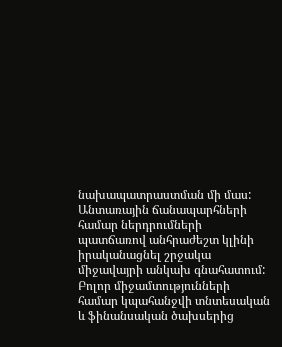նախապատրաստման մի մաս: Անտառային ճանապարհների համար ներդրումների պատճառով անհրաժեշտ կլինի իրականացնել շրջակա միջավայրի անկախ գնահատում: Բոլոր միջամտությունների համար կպահանջվի տնտեսական և ֆինանսական ծախսերից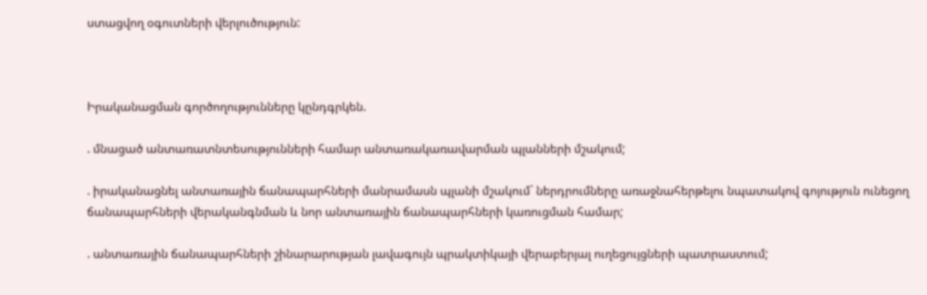ստացվող օգուտների վերլուծություն:



Իրականացման գործողությունները կընդգրկեն.

. մնացած անտառատնտեսությունների համար անտառակառավարման պլանների մշակում;

. իրականացնել անտառային ճանապարհների մանրամասն պլանի մշակում` ներդրումները առաջնահերթելու նպատակով գոյություն ունեցող ճանապարհների վերականգնման և նոր անտառային ճանապարհների կառուցման համար;

. անտառային ճանապարհների շինարարության լավագույն պրակտիկայի վերաբերյալ ուղեցույցների պատրաստում;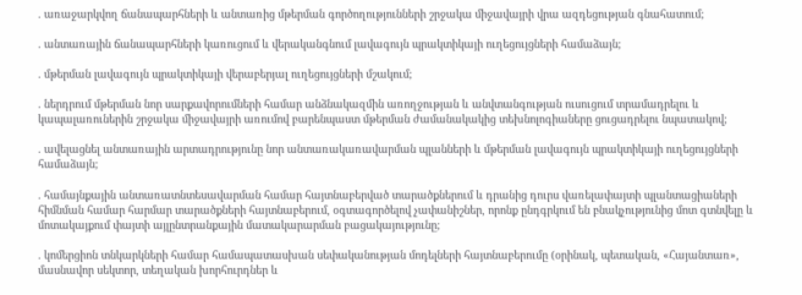. առաջարկվող ճանապարհների և անտառից մթերման գործողությունների շրջակա միջավայրի վրա ազդեցության գնահատում;

. անտառային ճանապարհների կառուցում և վերականգնում լավագույն պրակտիկայի ուղեցույցների համաձայն;

. մթերման լավագույն պրակտիկայի վերաբերյալ ուղեցույցների մշակում;

. ներդրում մթերման նոր սարքավորումների համար անձնակազմին առողջության և անվտանգության ուսուցում տրամադրելու և կապալառուներին շրջակա միջավայրի առումով բարենպաստ մթերման ժամանակակից տեխնոլոգիաները ցուցադրելու նպատակով;

. ավելացնել անտառային արտադրությունը նոր անտառակառավարման պլանների և մթերման լավագույն պրակտիկայի ուղեցույցների համաձայն;

. համայնքային անտառատնտեսավարման համար հայտնաբերված տարածքներում և դրանից դուրս վառելափայտի պլանտացիաների հիմնման համար հարմար տարածքների հայտնաբերում, օգտագործելով չափանիշներ, որոնք ընդգրկում են բնակչությունից մոտ գտնվելը և մոտակայքում փայտի այլընտրանքային մատակարարման բացակայությունը;

. կոմերցիոն տնկարկների համար համապատասխան սեփականության մոդելների հայտնաբերումը (օրինակ, պետական, «Հայանտառ», մասնավոր սեկտոր, տեղական խորհուրդներ և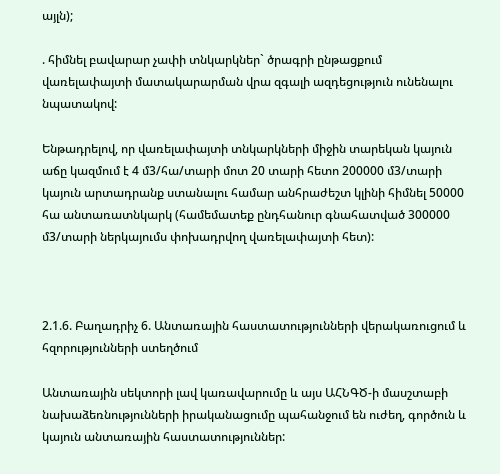այլն);

. հիմնել բավարար չափի տնկարկներ` ծրագրի ընթացքում վառելափայտի մատակարարման վրա զգալի ազդեցություն ունենալու նպատակով:

Ենթադրելով, որ վառելափայտի տնկարկների միջին տարեկան կայուն աճը կազմում է 4 մ3/հա/տարի մոտ 20 տարի հետո 200000 մ3/տարի կայուն արտադրանք ստանալու համար անհրաժեշտ կլինի հիմնել 50000 հա անտառատնկարկ (համեմատեք ընդհանուր գնահատված 300000 մ3/տարի ներկայումս փոխադրվող վառելափայտի հետ):



2.1.6. Բաղադրիչ 6. Անտառային հաստատությունների վերակառուցում և հզորությունների ստեղծում

Անտառային սեկտորի լավ կառավարումը և այս ԱՀՆԳԾ-ի մասշտաբի նախաձեռնությունների իրականացումը պահանջում են ուժեղ, գործուն և կայուն անտառային հաստատություններ: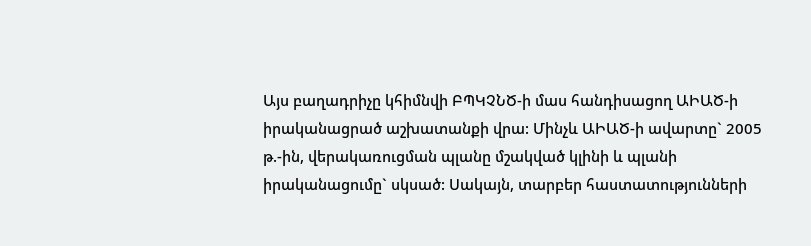Այս բաղադրիչը կհիմնվի ԲՊԿՉՆԾ-ի մաս հանդիսացող ԱԻԱԾ-ի իրականացրած աշխատանքի վրա: Մինչև ԱԻԱԾ-ի ավարտը` 2005 թ.-ին, վերակառուցման պլանը մշակված կլինի և պլանի իրականացումը` սկսած: Սակայն, տարբեր հաստատությունների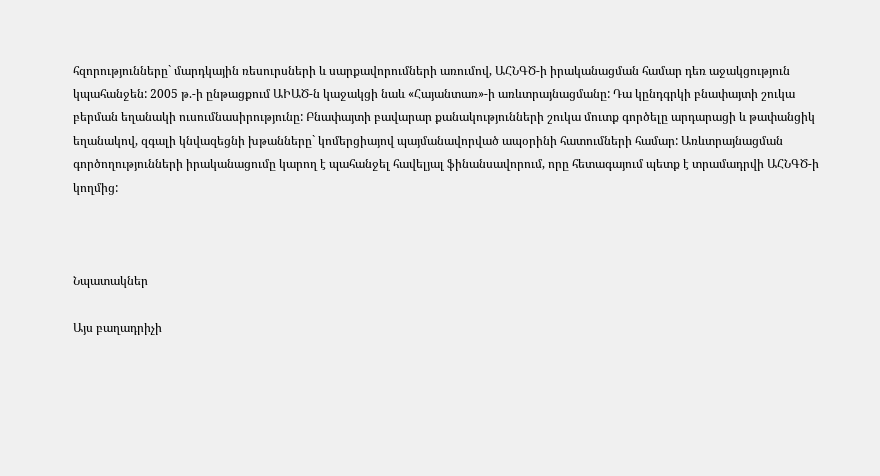հզորությունները` մարդկային ռեսուրսների և սարքավորումների առումով, ԱՀՆԳԾ-ի իրականացման համար դեռ աջակցություն կպահանջեն: 2005 թ.-ի ընթացքում ԱԻԱԾ-ն կաջակցի նաև «Հայանտառ»-ի առևտրայնացմանը: Դա կընդգրկի բնափայտի շուկա բերման եղանակի ուսումնասիրությունը: Բնափայտի բավարար քանակությունների շուկա մուտք գործելը արդարացի և թափանցիկ եղանակով, զգալի կնվազեցնի խթանները` կոմերցիայով պայմանավորված ապօրինի հատումների համար: Առևտրայնացման գործողությունների իրականացումը կարող է պահանջել հավելյալ ֆինանսավորում, որը հետագայում պետք է տրամադրվի ԱՀՆԳԾ-ի կողմից:



Նպատակներ

Այս բաղադրիչի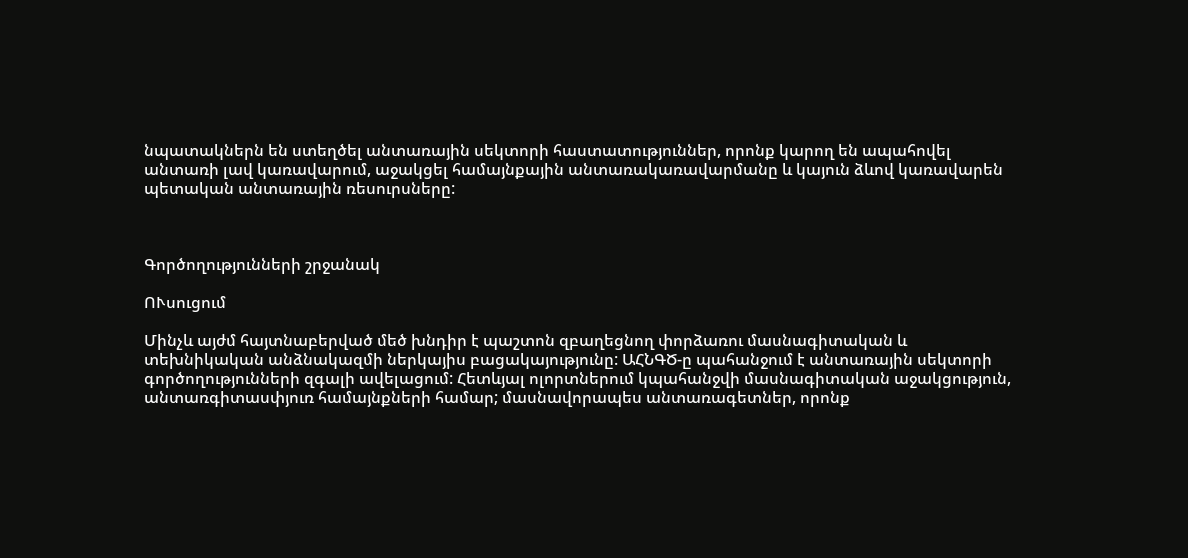նպատակներն են ստեղծել անտառային սեկտորի հաստատություններ, որոնք կարող են ապահովել անտառի լավ կառավարում, աջակցել համայնքային անտառակառավարմանը և կայուն ձևով կառավարեն պետական անտառային ռեսուրսները:



Գործողությունների շրջանակ

ՈՒսուցում

Մինչև այժմ հայտնաբերված մեծ խնդիր է պաշտոն զբաղեցնող փորձառու մասնագիտական և տեխնիկական անձնակազմի ներկայիս բացակայությունը: ԱՀՆԳԾ-ը պահանջում է անտառային սեկտորի գործողությունների զգալի ավելացում: Հետևյալ ոլորտներում կպահանջվի մասնագիտական աջակցություն, անտառգիտասփյուռ համայնքների համար; մասնավորապես անտառագետներ, որոնք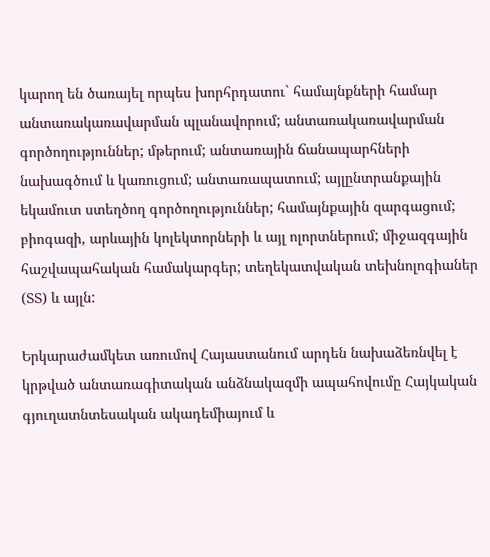կարող են ծառայել որպես խորհրդատու` համայնքների համար անտառակառավարման պլանավորում; անտառակառավարման գործողություններ; մթերում; անտառային ճանապարհների նախագծում և կառուցում; անտառապատում; այլընտրանքային եկամուտ ստեղծող գործողություններ; համայնքային զարգացում; բիոգազի, արևային կոլեկտորների և այլ ոլորտներում; միջազգային հաշվապահական համակարգեր; տեղեկատվական տեխնոլոգիաներ (ՏՏ) և այլն:

Երկարաժամկետ առումով Հայաստանում արդեն նախաձեռնվել է կրթված անտառագիտական անձնակազմի ապահովումը Հայկական գյուղատնտեսական ակադեմիայում և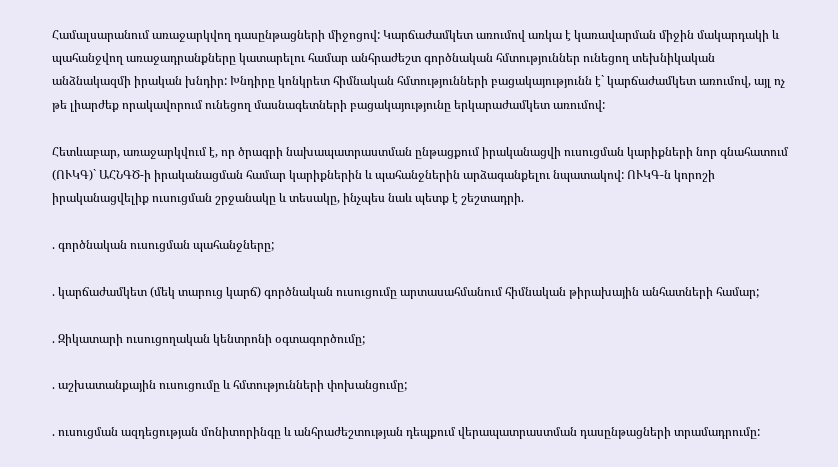Համալսարանում առաջարկվող դասընթացների միջոցով: Կարճաժամկետ առումով առկա է կառավարման միջին մակարդակի և պահանջվող առաջադրանքները կատարելու համար անհրաժեշտ գործնական հմտություններ ունեցող տեխնիկական անձնակազմի իրական խնդիր: Խնդիրը կոնկրետ հիմնական հմտությունների բացակայությունն է` կարճաժամկետ առումով, այլ ոչ թե լիարժեք որակավորում ունեցող մասնագետների բացակայությունը երկարաժամկետ առումով:

Հետևաբար, առաջարկվում է, որ ծրագրի նախապատրաստման ընթացքում իրականացվի ուսուցման կարիքների նոր գնահատում (ՈՒԿԳ)` ԱՀՆԳԾ-ի իրականացման համար կարիքներին և պահանջներին արձագանքելու նպատակով: ՈՒԿԳ-ն կորոշի իրականացվելիք ուսուցման շրջանակը և տեսակը, ինչպես նաև պետք է շեշտադրի.

. գործնական ուսուցման պահանջները;

. կարճաժամկետ (մեկ տարուց կարճ) գործնական ուսուցումը արտասահմանում հիմնական թիրախային անհատների համար;

. Զիկատարի ուսուցողական կենտրոնի օգտագործումը;

. աշխատանքային ուսուցումը և հմտությունների փոխանցումը;

. ուսուցման ազդեցության մոնիտորինգը և անհրաժեշտության դեպքում վերապատրաստման դասընթացների տրամադրումը: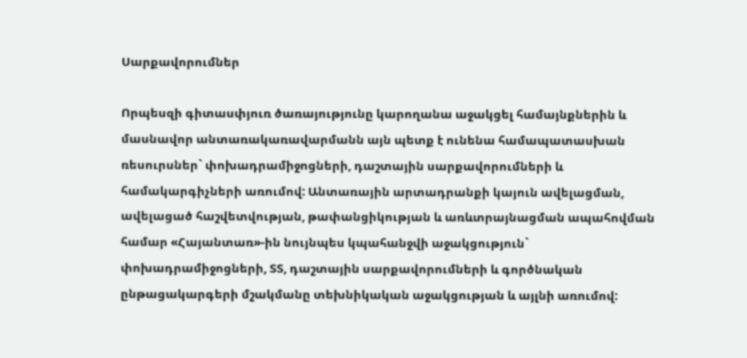Սարքավորումներ

Որպեսզի գիտասփյուռ ծառայությունը կարողանա աջակցել համայնքներին և մասնավոր անտառակառավարմանն այն պետք է ունենա համապատասխան ռեսուրսներ` փոխադրամիջոցների, դաշտային սարքավորումների և համակարգիչների առումով: Անտառային արտադրանքի կայուն ավելացման, ավելացած հաշվետվության, թափանցիկության և առևտրայնացման ապահովման համար «Հայանտառ»-ին նույնպես կպահանջվի աջակցություն` փոխադրամիջոցների, ՏՏ, դաշտային սարքավորումների և գործնական ընթացակարգերի մշակմանը տեխնիկական աջակցության և այլնի առումով: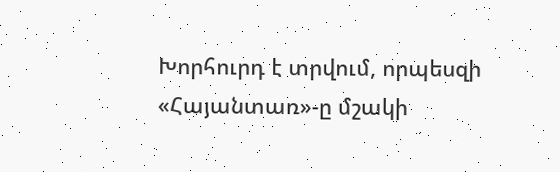Խորհուրդ է տրվում, որպեսզի «Հայանտառ»-ը մշակի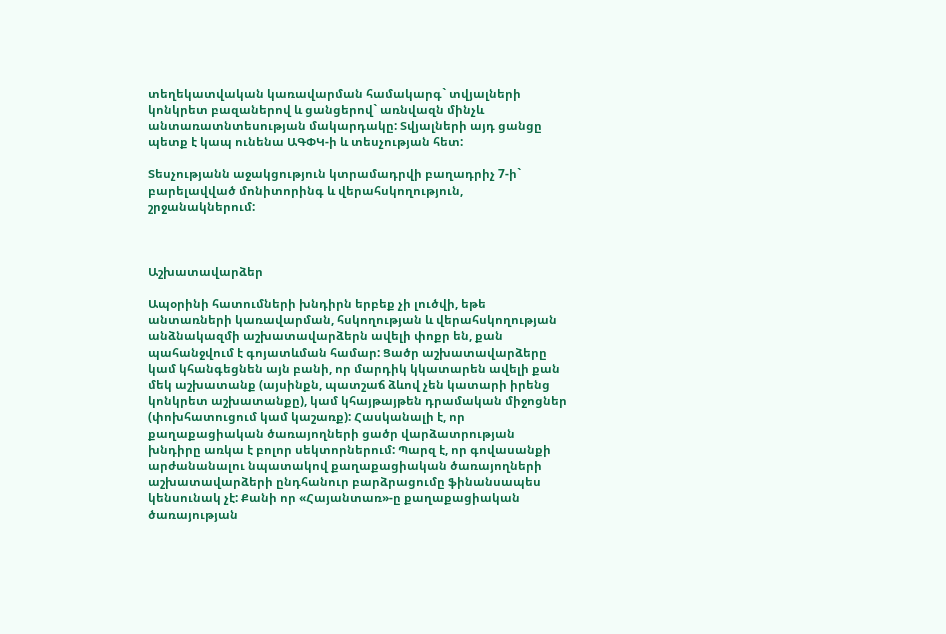տեղեկատվական կառավարման համակարգ` տվյալների կոնկրետ բազաներով և ցանցերով` առնվազն մինչև անտառատնտեսության մակարդակը: Տվյալների այդ ցանցը պետք է կապ ունենա ԱԳՓԿ-ի և տեսչության հետ:

Տեսչությանն աջակցություն կտրամադրվի բաղադրիչ 7-ի` բարելավված մոնիտորինգ և վերահսկողություն, շրջանակներում:



Աշխատավարձեր

Ապօրինի հատումների խնդիրն երբեք չի լուծվի, եթե անտառների կառավարման, հսկողության և վերահսկողության անձնակազմի աշխատավարձերն ավելի փոքր են, քան պահանջվում է գոյատևման համար: Ցածր աշխատավարձերը կամ կհանգեցնեն այն բանի, որ մարդիկ կկատարեն ավելի քան մեկ աշխատանք (այսինքն, պատշաճ ձևով չեն կատարի իրենց կոնկրետ աշխատանքը), կամ կհայթայթեն դրամական միջոցներ (փոխհատուցում կամ կաշառք): Հասկանալի է, որ քաղաքացիական ծառայողների ցածր վարձատրության խնդիրը առկա է բոլոր սեկտորներում: Պարզ է, որ գովասանքի արժանանալու նպատակով քաղաքացիական ծառայողների աշխատավարձերի ընդհանուր բարձրացումը ֆինանսապես կենսունակ չէ: Քանի որ «Հայանտառ»-ը քաղաքացիական ծառայության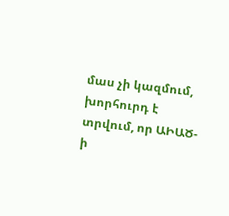մաս չի կազմում, խորհուրդ է տրվում, որ ԱԻԱԾ-ի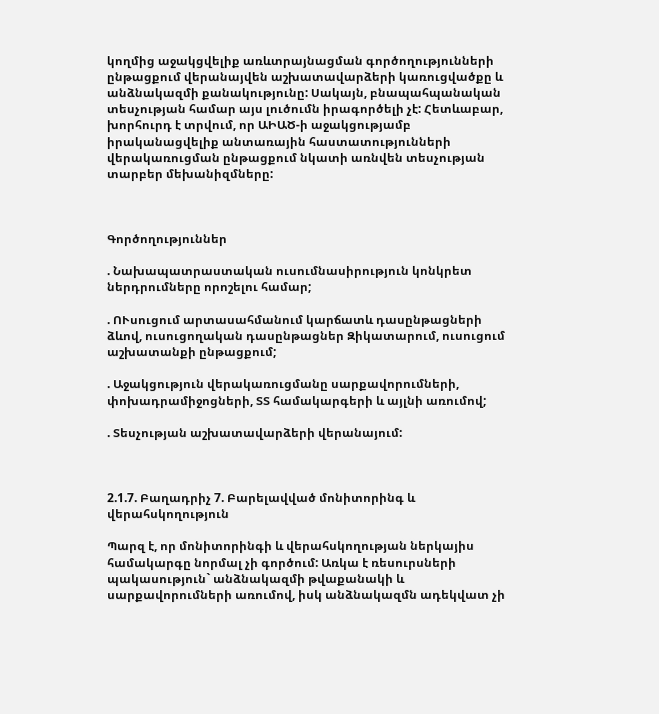կողմից աջակցվելիք առևտրայնացման գործողությունների ընթացքում վերանայվեն աշխատավարձերի կառուցվածքը և անձնակազմի քանակությունը: Սակայն, բնապահպանական տեսչության համար այս լուծումն իրագործելի չէ: Հետևաբար, խորհուրդ է տրվում, որ ԱԻԱԾ-ի աջակցությամբ իրականացվելիք անտառային հաստատությունների վերակառուցման ընթացքում նկատի առնվեն տեսչության տարբեր մեխանիզմները:



Գործողություններ

. Նախապատրաստական ուսումնասիրություն կոնկրետ ներդրումները որոշելու համար;

. ՈՒսուցում արտասահմանում կարճատև դասընթացների ձևով, ուսուցողական դասընթացներ Զիկատարում, ուսուցում աշխատանքի ընթացքում;

. Աջակցություն վերակառուցմանը սարքավորումների, փոխադրամիջոցների, ՏՏ համակարգերի և այլնի առումով;

. Տեսչության աշխատավարձերի վերանայում:



2.1.7. Բաղադրիչ 7. Բարելավված մոնիտորինգ և վերահսկողություն

Պարզ է, որ մոնիտորինգի և վերահսկողության ներկայիս համակարգը նորմալ չի գործում: Առկա է ռեսուրսների պակասություն` անձնակազմի թվաքանակի և սարքավորումների առումով, իսկ անձնակազմն ադեկվատ չի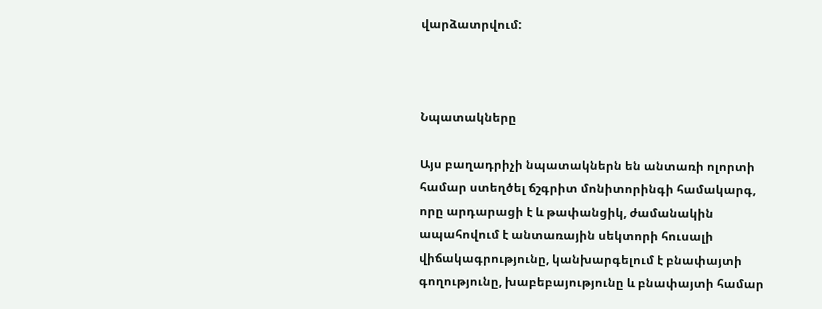վարձատրվում:



Նպատակները

Այս բաղադրիչի նպատակներն են անտառի ոլորտի համար ստեղծել ճշգրիտ մոնիտորինգի համակարգ, որը արդարացի է և թափանցիկ, ժամանակին ապահովում է անտառային սեկտորի հուսալի վիճակագրությունը, կանխարգելում է բնափայտի գողությունը, խաբեբայությունը և բնափայտի համար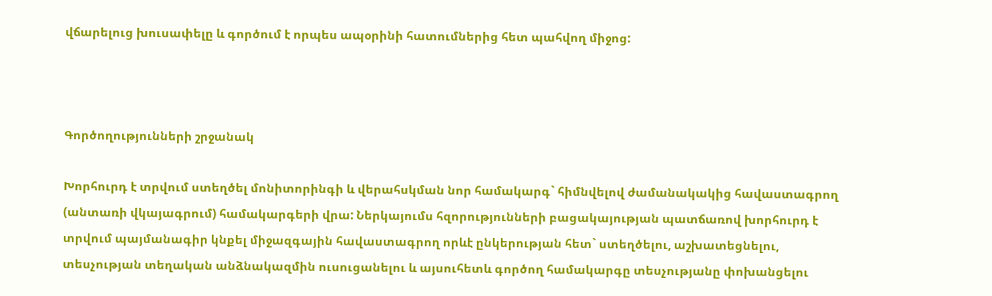վճարելուց խուսափելը և գործում է որպես ապօրինի հատումներից հետ պահվող միջոց:



Գործողությունների շրջանակ

Խորհուրդ է տրվում ստեղծել մոնիտորինգի և վերահսկման նոր համակարգ` հիմնվելով ժամանակակից հավաստագրող (անտառի վկայագրում) համակարգերի վրա: Ներկայումս հզորությունների բացակայության պատճառով խորհուրդ է տրվում պայմանագիր կնքել միջազգային հավաստագրող որևէ ընկերության հետ` ստեղծելու, աշխատեցնելու, տեսչության տեղական անձնակազմին ուսուցանելու և այսուհետև գործող համակարգը տեսչությանը փոխանցելու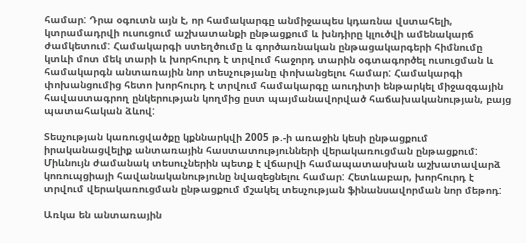համար: Դրա օգուտն այն է, որ համակարգը անմիջապես կդառնա վստահելի, կտրամադրվի ուսուցում աշխատանքի ընթացքում և խնդիրը կլուծվի ամենակարճ ժամկետում: Համակարգի ստեղծումը և գործառնական ընթացակարգերի հիմնումը կտևի մոտ մեկ տարի և խորհուրդ է տրվում հաջորդ տարին օգտագործել ուսուցման և համակարգն անտառային նոր տեսչությանը փոխանցելու համար: Համակարգի փոխանցումից հետո խորհուրդ է տրվում համակարգը աուդիտի ենթարկել միջազգային հավաստագրող ընկերության կողմից ըստ պայմանավորված հաճախականության, բայց պատահական ձևով:

Տեսչության կառուցվածքը կքննարկվի 2005 թ.-ի առաջին կեսի ընթացքում իրականացվելիք անտառային հաստատությունների վերակառուցման ընթացքում: Միևնույն ժամանակ տեսուչներին պետք է վճարվի համապատասխան աշխատավարձ կոռուպցիայի հավանականությունը նվազեցնելու համար: Հետևաբար, խորհուրդ է տրվում վերակառուցման ընթացքում մշակել տեսչության ֆինանսավորման նոր մեթոդ:

Առկա են անտառային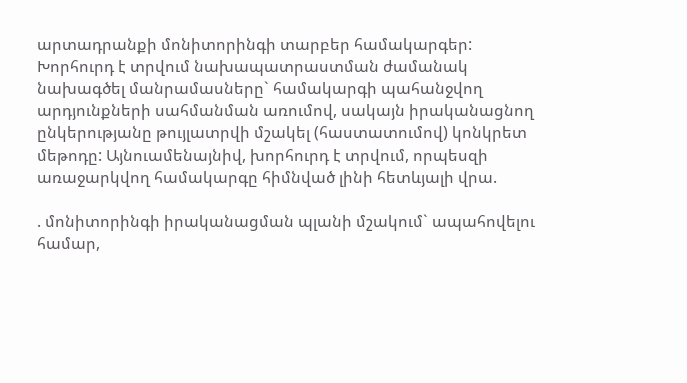արտադրանքի մոնիտորինգի տարբեր համակարգեր: Խորհուրդ է տրվում նախապատրաստման ժամանակ նախագծել մանրամասները` համակարգի պահանջվող արդյունքների սահմանման առումով, սակայն իրականացնող ընկերությանը թույլատրվի մշակել (հաստատումով) կոնկրետ մեթոդը: Այնուամենայնիվ, խորհուրդ է տրվում, որպեսզի առաջարկվող համակարգը հիմնված լինի հետևյալի վրա.

. մոնիտորինգի իրականացման պլանի մշակում` ապահովելու համար,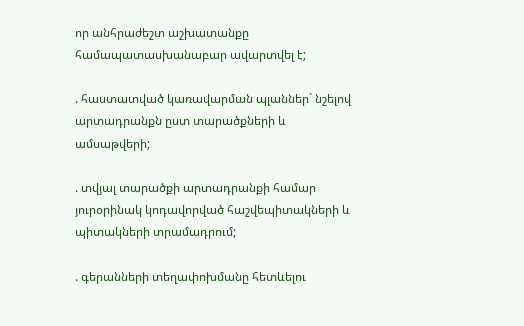որ անհրաժեշտ աշխատանքը համապատասխանաբար ավարտվել է;

. հաստատված կառավարման պլաններ` նշելով արտադրանքն ըստ տարածքների և ամսաթվերի;

. տվյալ տարածքի արտադրանքի համար յուրօրինակ կոդավորված հաշվեպիտակների և պիտակների տրամադրում;

. գերանների տեղափոխմանը հետևելու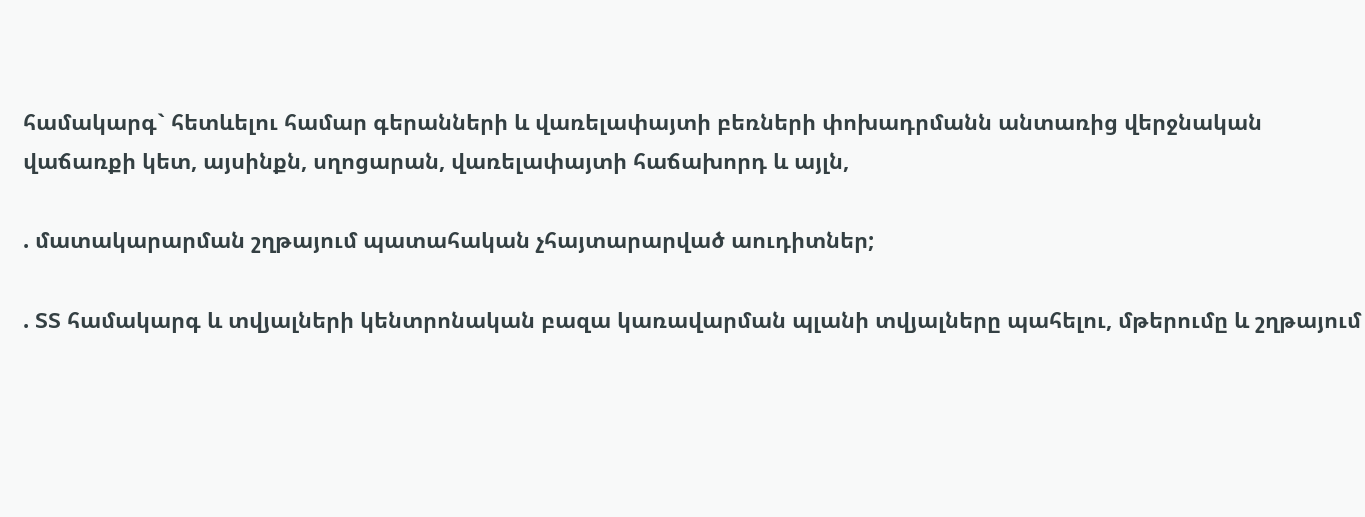համակարգ` հետևելու համար գերանների և վառելափայտի բեռների փոխադրմանն անտառից վերջնական վաճառքի կետ, այսինքն, սղոցարան, վառելափայտի հաճախորդ և այլն,

. մատակարարման շղթայում պատահական չհայտարարված աուդիտներ;

. ՏՏ համակարգ և տվյալների կենտրոնական բազա կառավարման պլանի տվյալները պահելու, մթերումը և շղթայում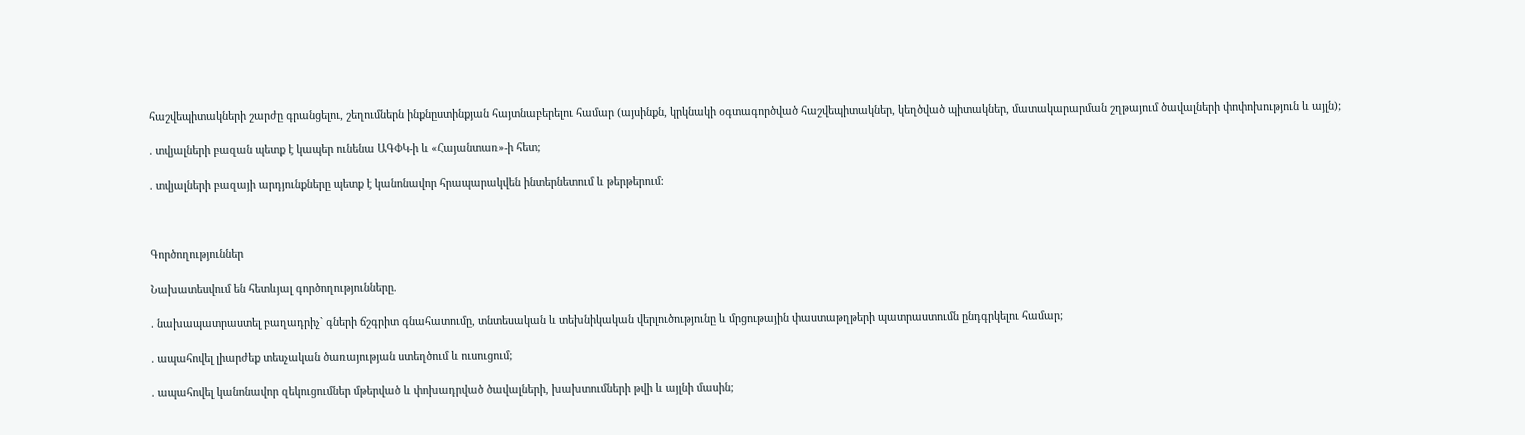հաշվեպիտակների շարժը գրանցելու, շեղումներն ինքնըստինքյան հայտնաբերելու համար (այսինքն, կրկնակի օգտագործված հաշվեպիտակներ, կեղծված պիտակներ, մատակարարման շղթայում ծավալների փոփոխություն և այլն);

. տվյալների բազան պետք է կապեր ունենա ԱԳՓԿ-ի և «Հայանտառ»-ի հետ;

. տվյալների բազայի արդյունքները պետք է կանոնավոր հրապարակվեն ինտերնետում և թերթերում:



Գործողություններ

Նախատեսվում են հետևյալ գործողությունները.

. նախապատրաստել բաղադրիչ` գների ճշգրիտ գնահատումը, տնտեսական և տեխնիկական վերլուծությունը և մրցութային փաստաթղթերի պատրաստումն ընդգրկելու համար;

. ապահովել լիարժեք տեսչական ծառայության ստեղծում և ուսուցում;

. ապահովել կանոնավոր զեկուցումներ մթերված և փոխադրված ծավալների, խախտումների թվի և այլնի մասին;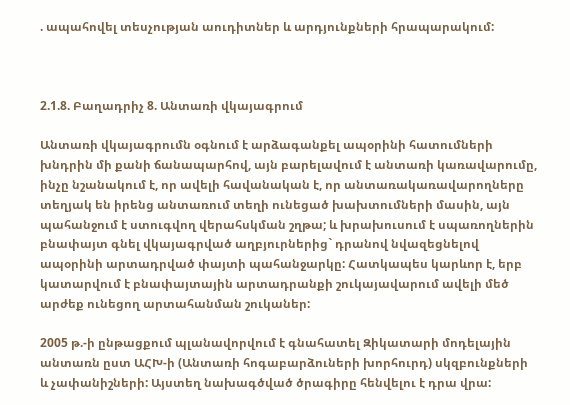. ապահովել տեսչության աուդիտներ և արդյունքների հրապարակում:



2.1.8. Բաղադրիչ 8. Անտառի վկայագրում

Անտառի վկայագրումն օգնում է արձագանքել ապօրինի հատումների խնդրին մի քանի ճանապարհով, այն բարելավում է անտառի կառավարումը, ինչը նշանակում է, որ ավելի հավանական է, որ անտառակառավարողները տեղյակ են իրենց անտառում տեղի ունեցած խախտումների մասին, այն պահանջում է ստուգվող վերահսկման շղթա; և խրախուսում է սպառողներին բնափայտ գնել վկայագրված աղբյուրներից` դրանով նվազեցնելով ապօրինի արտադրված փայտի պահանջարկը: Հատկապես կարևոր է, երբ կատարվում է բնափայտային արտադրանքի շուկայավարում ավելի մեծ արժեք ունեցող արտահանման շուկաներ:

2005 թ.-ի ընթացքում պլանավորվում է գնահատել Զիկատարի մոդելային անտառն ըստ ԱՀԽ-ի (Անտառի հոգաբարձուների խորհուրդ) սկզբունքների և չափանիշների: Այստեղ նախագծված ծրագիրը հենվելու է դրա վրա: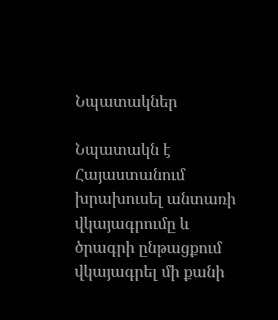Նպատակներ

Նպատակն է Հայաստանում խրախուսել անտառի վկայագրումը և ծրագրի ընթացքում վկայագրել մի քանի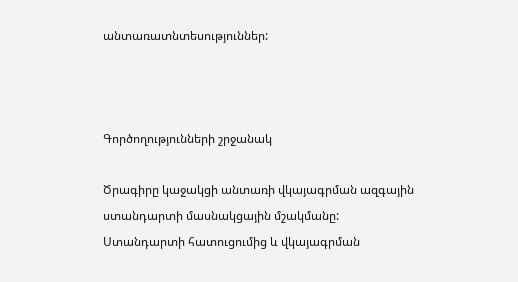անտառատնտեսություններ:



Գործողությունների շրջանակ

Ծրագիրը կաջակցի անտառի վկայագրման ազգային ստանդարտի մասնակցային մշակմանը: Ստանդարտի հատուցումից և վկայագրման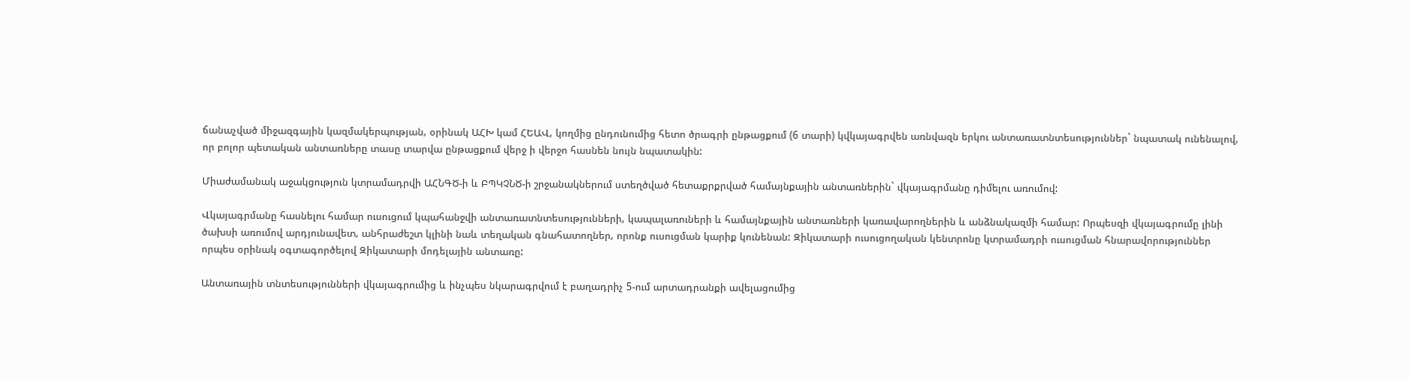ճանաչված միջազգային կազմակերպության, օրինակ ԱՀԽ կամ ՀԵԱՎ, կողմից ընդունումից հետո ծրագրի ընթացքում (6 տարի) կվկայագրվեն առնվազն երկու անտառատնտեսություններ` նպատակ ունենալով, որ բոլոր պետական անտառները տասը տարվա ընթացքում վերջ ի վերջո հասնեն նույն նպատակին:

Միաժամանակ աջակցություն կտրամադրվի ԱՀՆԳԾ-ի և ԲՊԿՉՆԾ-ի շրջանակներում ստեղծված հետաքրքրված համայնքային անտառներին` վկայագրմանը դիմելու առումով:

Վկայագրմանը հասնելու համար ուսուցում կպահանջվի անտառատնտեսությունների, կապալառուների և համայնքային անտառների կառավարողներին և անձնակազմի համար: Որպեսզի վկայագրումը լինի ծախսի առումով արդյունավետ, անհրաժեշտ կլինի նաև տեղական գնահատողներ, որոնք ուսուցման կարիք կունենան: Զիկատարի ուսուցողական կենտրոնը կտրամադրի ուսուցման հնարավորություններ որպես օրինակ օգտագործելով Զիկատարի մոդելային անտառը:

Անտառային տնտեսությունների վկայագրումից և ինչպես նկարագրվում է բաղադրիչ 5-ում արտադրանքի ավելացումից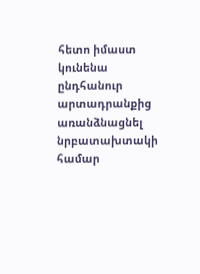հետո իմաստ կունենա ընդհանուր արտադրանքից առանձնացնել նրբատախտակի համար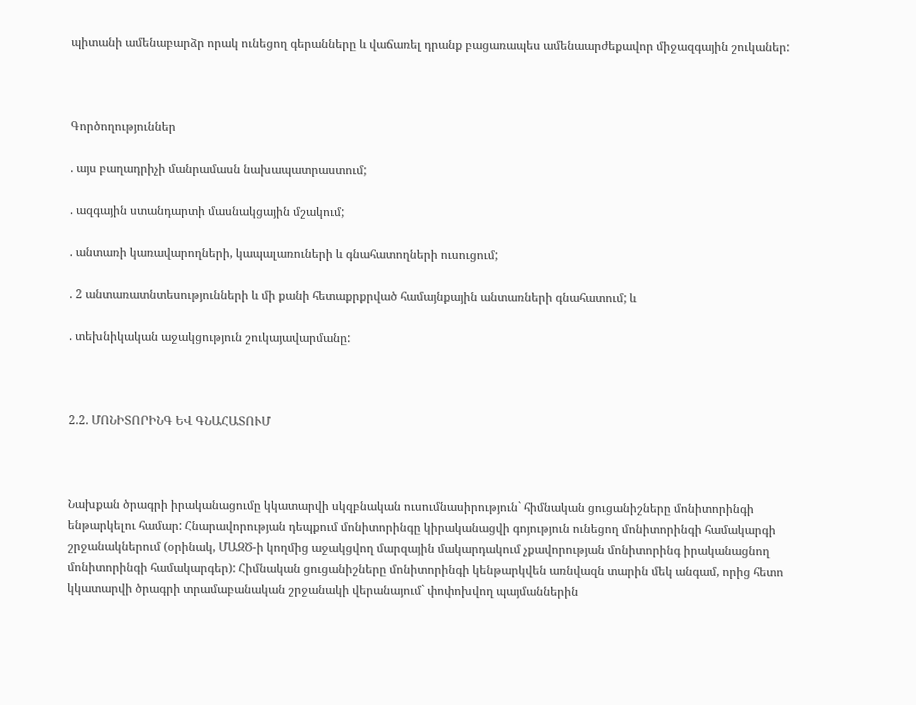պիտանի ամենաբարձր որակ ունեցող գերանները և վաճառել դրանք բացառապես ամենաարժեքավոր միջազգային շուկաներ:



Գործողություններ

. այս բաղադրիչի մանրամասն նախապատրաստում;

. ազգային ստանդարտի մասնակցային մշակում;

. անտառի կառավարողների, կապալառուների և գնահատողների ուսուցում;

. 2 անտառատնտեսությունների և մի քանի հետաքրքրված համայնքային անտառների գնահատում; և

. տեխնիկական աջակցություն շուկայավարմանը:



2.2. ՄՈՆԻՏՈՐԻՆԳ ԵՎ ԳՆԱՀԱՏՈՒՄ



Նախքան ծրագրի իրականացումը կկատարվի սկզբնական ուսումնասիրություն` հիմնական ցուցանիշները մոնիտորինգի ենթարկելու համար: Հնարավորության դեպքում մոնիտորինգը կիրականացվի գոյություն ունեցող մոնիտորինգի համակարգի շրջանակներում (օրինակ, ՄԱԶԾ-ի կողմից աջակցվող մարզային մակարդակում չքավորության մոնիտորինգ իրականացնող մոնիտորինգի համակարգեր): Հիմնական ցուցանիշները մոնիտորինգի կենթարկվեն առնվազն տարին մեկ անգամ, որից հետո կկատարվի ծրագրի տրամաբանական շրջանակի վերանայում` փոփոխվող պայմաններին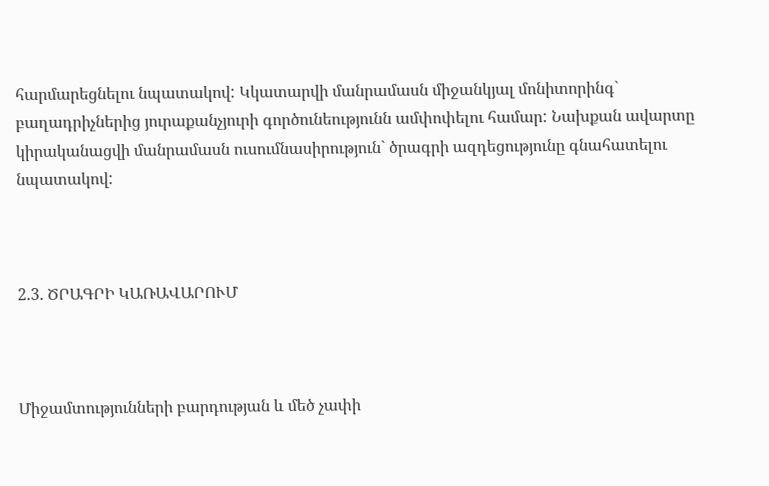հարմարեցնելու նպատակով: Կկատարվի մանրամասն միջանկյալ մոնիտորինգ` բաղադրիչներից յուրաքանչյուրի գործունեությունն ամփոփելու համար: Նախքան ավարտը կիրականացվի մանրամասն ուսումնասիրություն` ծրագրի ազդեցությունը գնահատելու նպատակով:



2.3. ԾՐԱԳՐԻ ԿԱՌԱՎԱՐՈՒՄ



Միջամտությունների բարդության և մեծ չափի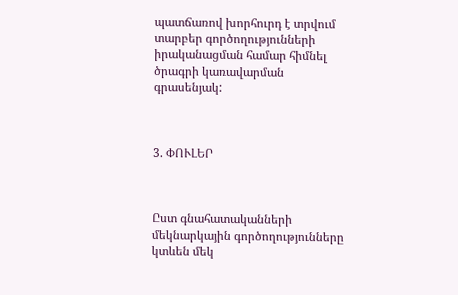պատճառով խորհուրդ է տրվում տարբեր գործողությունների իրականացման համար հիմնել ծրագրի կառավարման գրասենյակ:



3. ՓՈՒԼԵՐ



Ըստ գնահատականների մեկնարկային գործողությունները կտևեն մեկ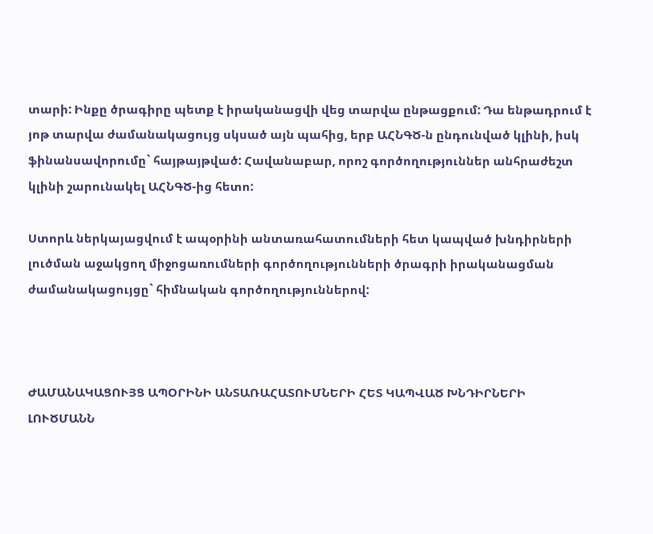տարի: Ինքը ծրագիրը պետք է իրականացվի վեց տարվա ընթացքում: Դա ենթադրում է յոթ տարվա ժամանակացույց սկսած այն պահից, երբ ԱՀՆԳԾ-ն ընդունված կլինի, իսկ ֆինանսավորումը` հայթայթված: Հավանաբար, որոշ գործողություններ անհրաժեշտ կլինի շարունակել ԱՀՆԳԾ-ից հետո:

Ստորև ներկայացվում է ապօրինի անտառահատումների հետ կապված խնդիրների լուծման աջակցող միջոցառումների գործողությունների ծրագրի իրականացման ժամանակացույցը` հիմնական գործողություններով:



ԺԱՄԱՆԱԿԱՑՈՒՅՑ ԱՊՕՐԻՆԻ ԱՆՏԱՌԱՀԱՏՈՒՄՆԵՐԻ ՀԵՏ ԿԱՊՎԱԾ ԽՆԴԻՐՆԵՐԻ ԼՈՒԾՄԱՆՆ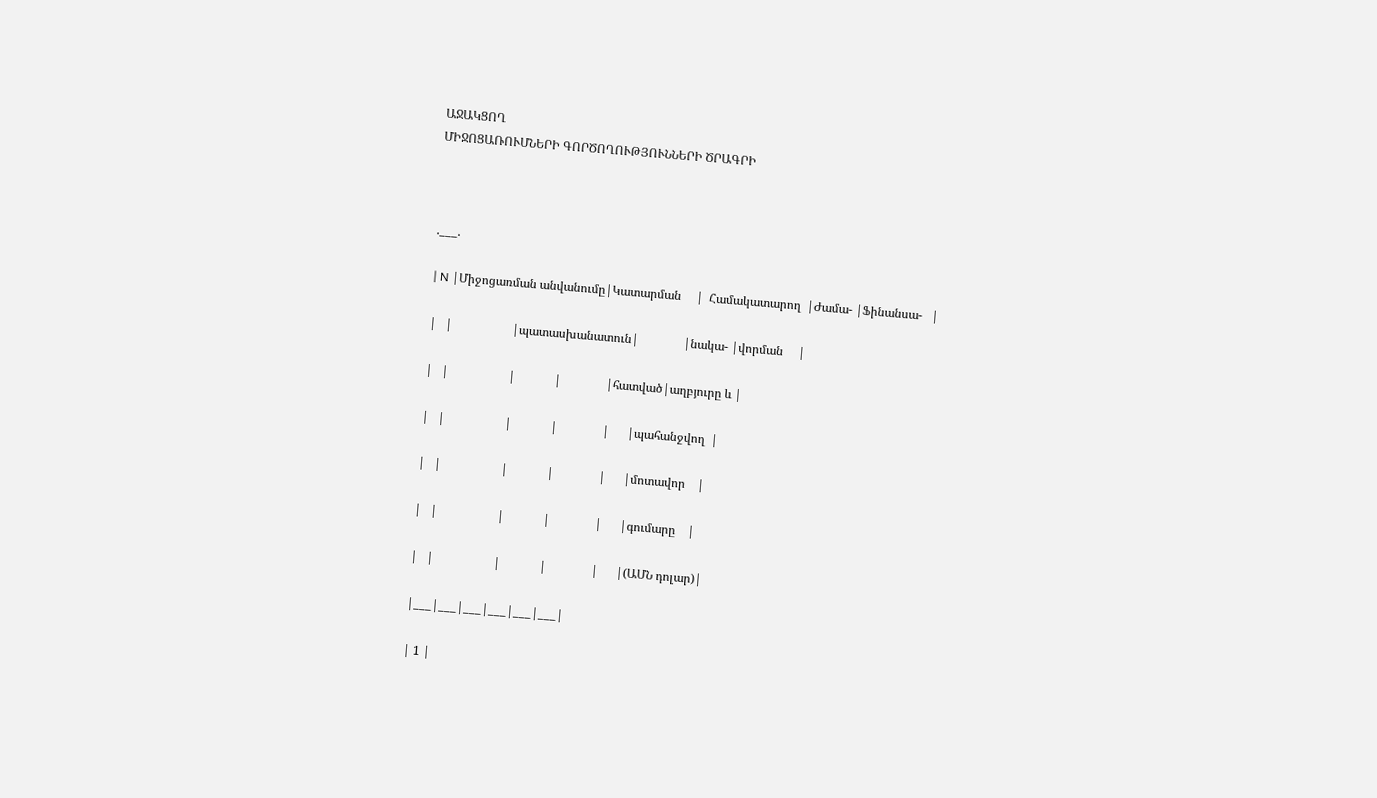ԱՋԱԿՑՈՂ
ՄԻՋՈՑԱՌՈՒՄՆԵՐԻ ԳՈՐԾՈՂՈՒԹՅՈՒՆՆԵՐԻ ԾՐԱԳՐԻ



.___.

| N |Միջոցառման անվանումը|Կատարման     |  Համակատարող  |Ժամա- |Ֆինանսա-   |

|   |                    |պատասխանատուն|               |նակա- |վորման     |

|   |                    |             |               |հատված|աղբյուրը և |

|   |                    |             |               |      |պահանջվող  |

|   |                    |             |               |      |մոտավոր    |

|   |                    |             |               |      |գումարը    |

|   |                    |             |               |      |(ԱՄՆ դոլար)|

|___|___|___|___|___|___|

| 1 |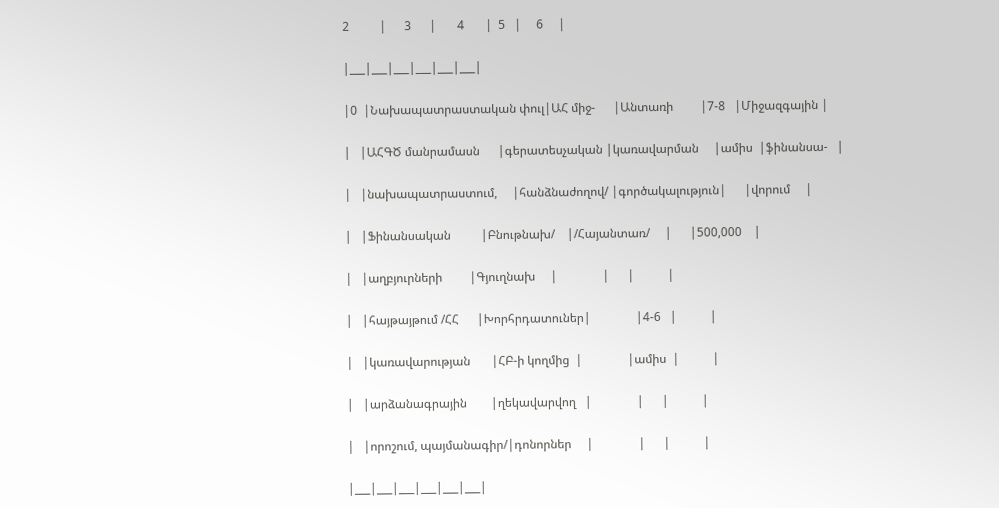2          |      3      |       4       |  5   |     6     |

|___|___|___|___|___|___|

|0  |Նախապատրաստական փուլ|ԱՀ միջ-      |Անտառի         |7-8   |Միջազգային |

|   |ԱՀԳԾ մանրամասն      |գերատեսչական |կառավարման     |ամիս  |ֆինանսա-   |

|   |նախապատրաստում,     |հանձնաժողով/ |գործակալություն|      |վորում     |

|   |Ֆինանսական          |Բնութնախ/    |/Հայանտառ/     |      |500,000    |

|   |աղբյուրների         |Գյուղնախ     |               |      |           |

|   |հայթայթում /ՀՀ      |Խորհրդատուներ|               |4-6   |           |

|   |կառավարության       |ՀԲ-ի կողմից  |               |ամիս  |           |

|   |արձանագրային        |ղեկավարվող   |               |      |           |

|   |որոշում, պայմանագիր/|դոնորներ     |               |      |           |

|___|___|___|___|___|___|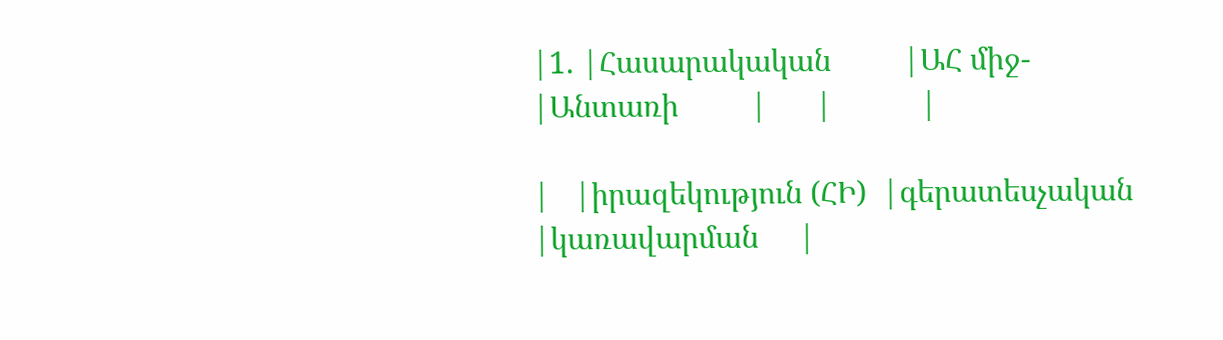|1. |Հասարակական         |ԱՀ միջ-      |Անտառի         |      |           |

|   |իրազեկություն (ՀԻ)  |գերատեսչական |կառավարման     |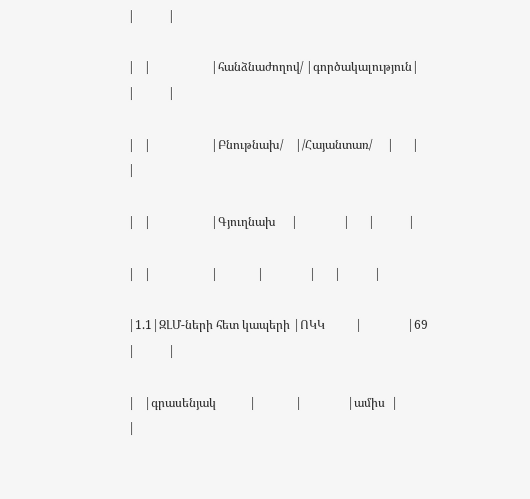|           |

|   |                    |հանձնաժողով/ |գործակալություն|      |           |

|   |                    |Բնութնախ/    |/Հայանտառ/     |      |           |

|   |                    |Գյուղնախ     |               |      |           |

|   |                    |             |               |      |           |

|1.1|ԶԼՄ-ների հետ կապերի |ՈԿԿ          |               |69    |           |

|   |գրասենյակ           |             |               |ամիս  |           |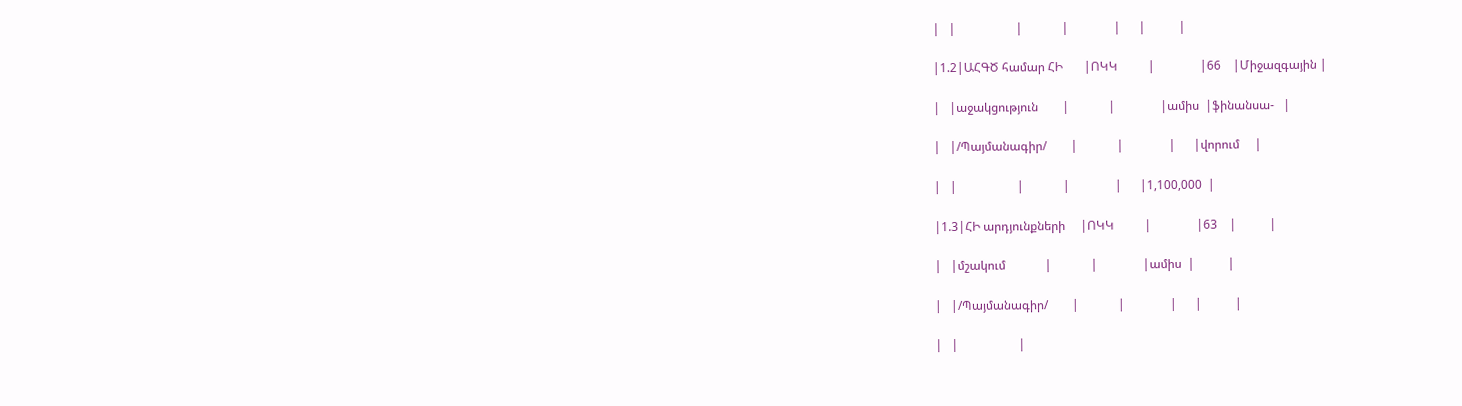|   |                    |             |               |      |           |

|1.2|ԱՀԳԾ համար ՀԻ       |ՈԿԿ          |               |66    |Միջազգային |

|   |աջակցություն        |             |               |ամիս  |ֆինանսա-   |

|   |/Պայմանագիր/        |             |               |      |վորում     |

|   |                    |             |               |      |1,100,000  |

|1.3|ՀԻ արդյունքների     |ՈԿԿ          |               |63    |           |

|   |մշակում             |             |               |ամիս  |           |

|   |/Պայմանագիր/        |             |               |      |           |

|   |                    |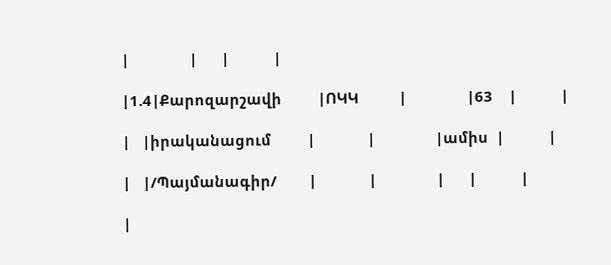|               |      |           |

|1.4|Քարոզարշավի         |ՈԿԿ          |               |63    |           |

|   |իրականացում         |             |               |ամիս  |           |

|   |/Պայմանագիր/        |             |               |      |           |

|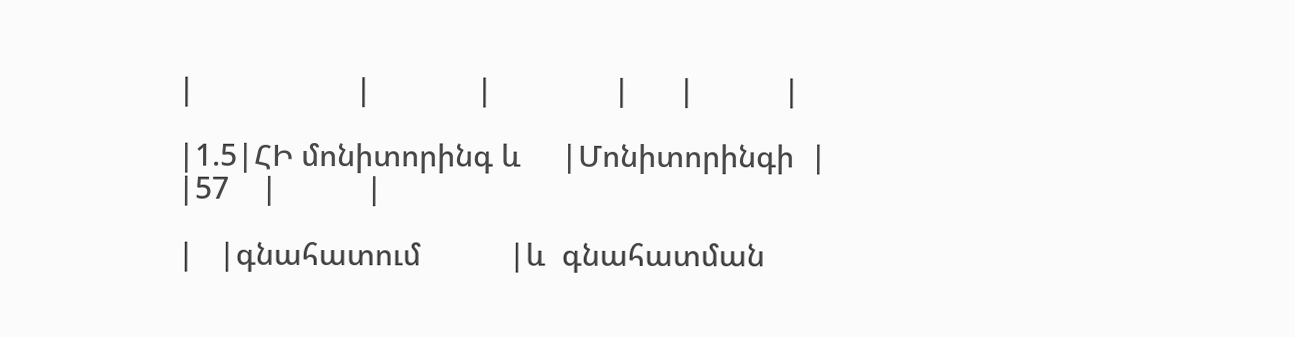|                    |             |               |      |           |

|1.5|ՀԻ մոնիտորինգ և     |Մոնիտորինգի  |               |57    |           |

|   |գնահատում           |և  գնահատման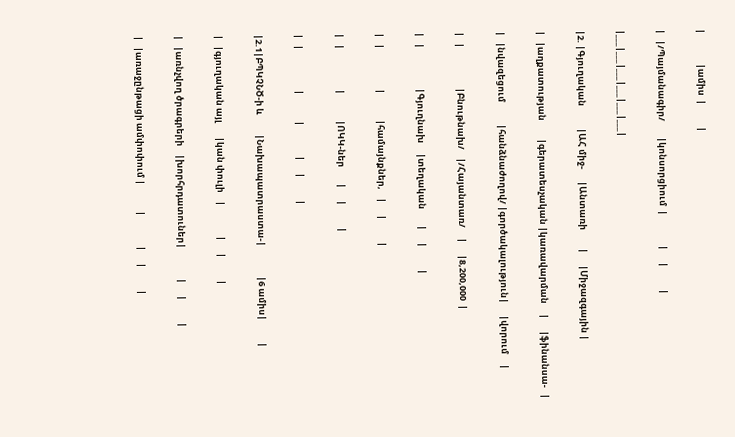|               |ամիս  |           |

|   |/Պայմանագիր/        |կոնսորցիում  |               |      |           |

|___|___|___|___|___|___|

|2. |Գյուղական           |ԱՀ միջ-      |Անտառի         |      |Միջազգային |

|   |աղքատության         |գերատեսչական |կառավարման     |      |ֆինանսա-   |

|   |նվազեցում           |հանձնաժողով/ |գործակալություն|      |վորում     |

|   |                    |Բնութնախ/    |/Հայանտառ/     |      |8,200,000  |

|   |                    |Գյուղնախ     |տեղական        |      |           |

|   |                    |             |համայնքներ,    |      |           |

|   |                    |             |ՈԿԿ-ներ        |      |           |

|   |                    |             |               |      |           |

|2.1|ԲՊԿՉՆԾ-ի և          |Նախապատրաստա-|               |6 ամիս|           |

|   |գյուղական այլ       |կան փուլի    |               |      |           |

|   |առնչվող ծրագրերի    |խորհրդատուներ|               |      |           |

|   |առաջընթացի ամփոփում |             |               |      |           |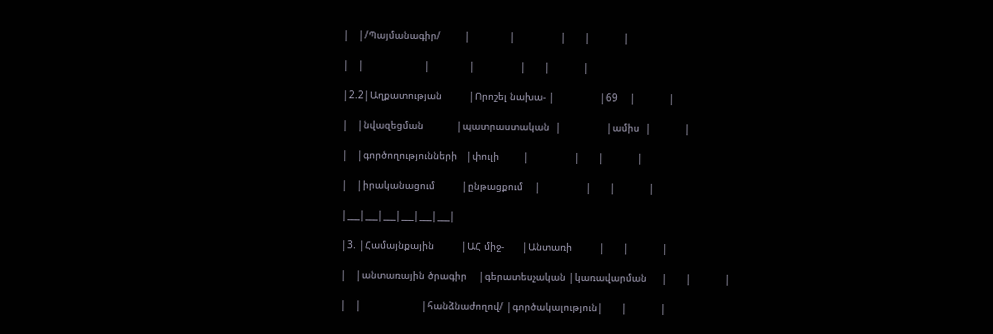|   |/Պայմանագիր/        |             |               |      |           |

|   |                    |             |               |      |           |

|2.2|Աղքատության         |Որոշել նախա- |               |69    |           |

|   |նվազեցման           |պատրաստական  |               |ամիս  |           |

|   |գործողությունների   |փուլի        |               |      |           |

|   |իրականացում         |ընթացքում    |               |      |           |

|___|___|___|___|___|___|

|3. |Համայնքային         |ԱՀ միջ-      |Անտառի         |      |           |

|   |անտառային ծրագիր    |գերատեսչական |կառավարման     |      |           |

|   |                    |հանձնաժողով/ |գործակալություն|      |           |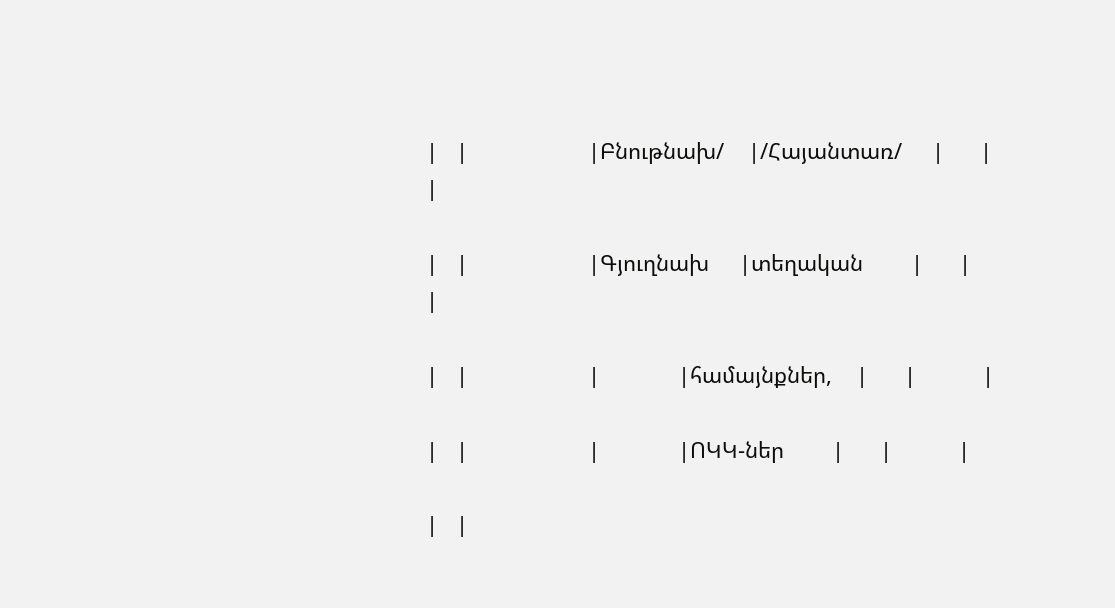|   |                    |Բնութնախ/    |/Հայանտառ/     |      |           |

|   |                    |Գյուղնախ     |տեղական        |      |           |

|   |                    |             |համայնքներ,    |      |           |

|   |                    |             |ՈԿԿ-ներ        |      |           |

|   |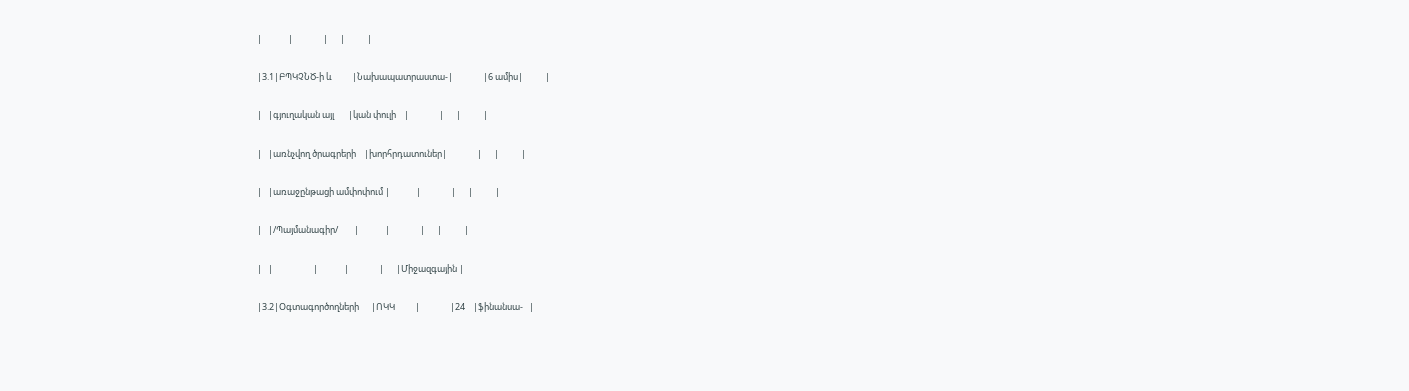|             |               |      |           |

|3.1|ԲՊԿՉՆԾ-ի և          |Նախապատրաստա-|               |6 ամիս|           |

|   |գյուղական այլ       |կան փուլի    |               |      |           |

|   |առնչվող ծրագրերի    |խորհրդատուներ|               |      |           |

|   |առաջընթացի ամփոփում |             |               |      |           |

|   |/Պայմանագիր/        |             |               |      |           |

|   |                    |             |               |      |Միջազգային |

|3.2|Օգտագործողների      |ՈԿԿ          |               |24    |ֆինանսա-   |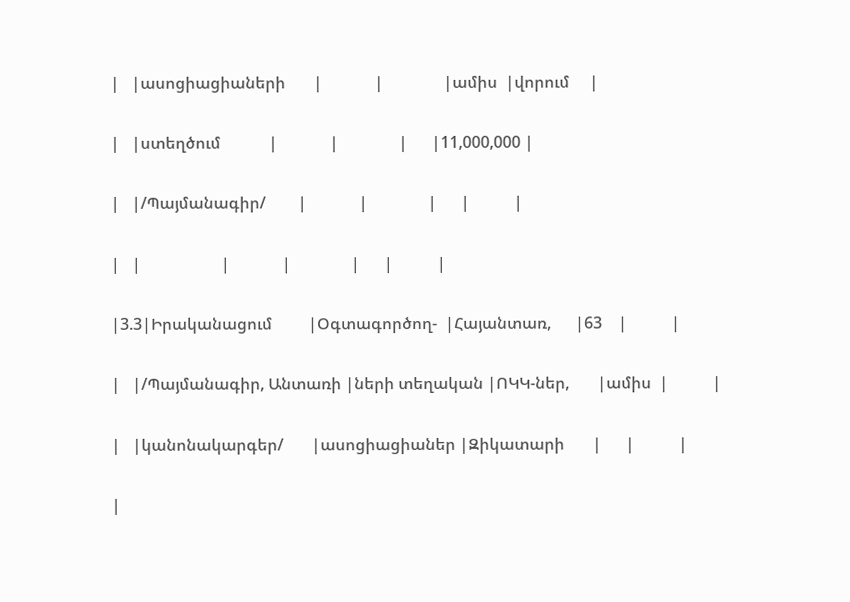|   |ասոցիացիաների       |             |               |ամիս  |վորում     |

|   |ստեղծում            |             |               |      |11,000,000 |

|   |/Պայմանագիր/        |             |               |      |           |

|   |                    |             |               |      |           |

|3.3|Իրականացում         |Օգտագործող-  |Հայանտառ,      |63    |           |

|   |/Պայմանագիր, Անտառի |ների տեղական |ՈԿԿ-ներ,       |ամիս  |           |

|   |կանոնակարգեր/       |ասոցիացիաներ |Զիկատարի       |      |           |

|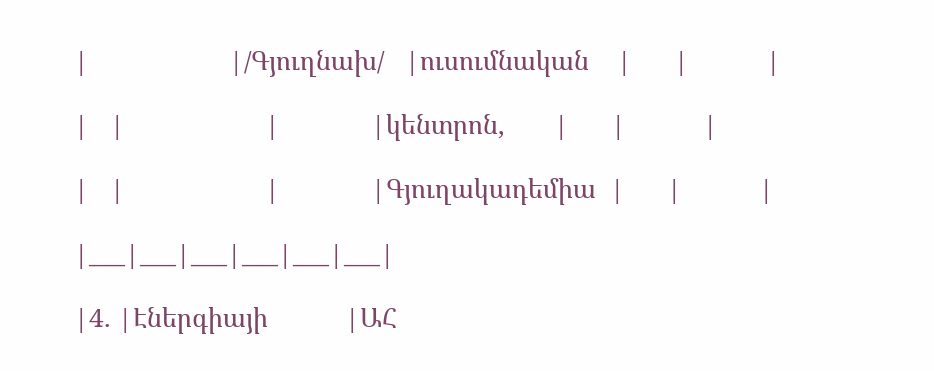|                    |/Գյուղնախ/   |ուսումնական    |      |           |

|   |                    |             |կենտրոն,       |      |           |

|   |                    |             |Գյուղակադեմիա  |      |           |

|___|___|___|___|___|___|

|4. |Էներգիայի           |ԱՀ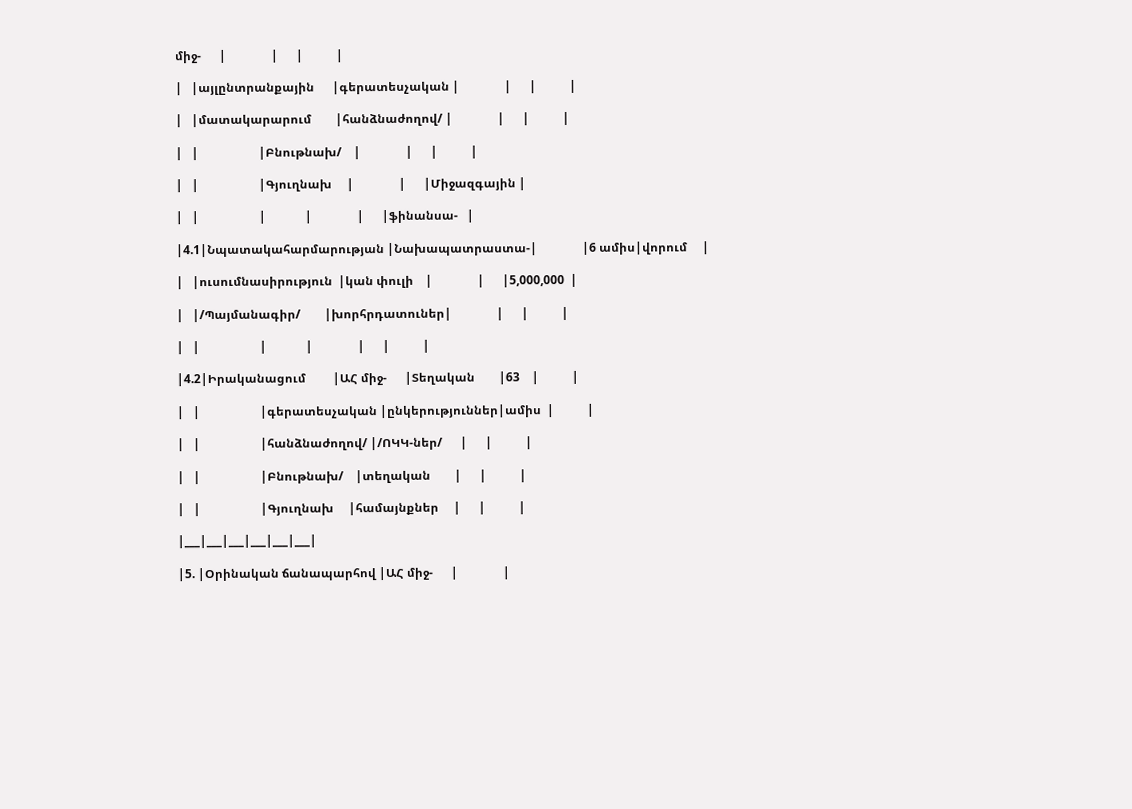միջ-      |               |      |           |

|   |այլընտրանքային      |գերատեսչական |               |      |           |

|   |մատակարարում        |հանձնաժողով/ |               |      |           |

|   |                    |Բնութնախ/    |               |      |           |

|   |                    |Գյուղնախ     |               |      |Միջազգային |

|   |                    |             |               |      |ֆինանսա-   |

|4.1|Նպատակահարմարության |Նախապատրաստա-|               |6 ամիս|վորում     |

|   |ուսումնասիրություն  |կան փուլի    |               |      |5,000,000  |

|   |/Պայմանագիր/        |խորհրդատուներ|               |      |           |

|   |                    |             |               |      |           |

|4.2|Իրականացում         |ԱՀ միջ-      |Տեղական        |63    |           |

|   |                    |գերատեսչական |ընկերություններ|ամիս  |           |

|   |                    |հանձնաժողով/ |/ՈԿԿ-ներ/      |      |           |

|   |                    |Բնութնախ/    |տեղական        |      |           |

|   |                    |Գյուղնախ     |համայնքներ     |      |           |

|___|___|___|___|___|___|

|5. |Օրինական ճանապարհով |ԱՀ միջ-      |               |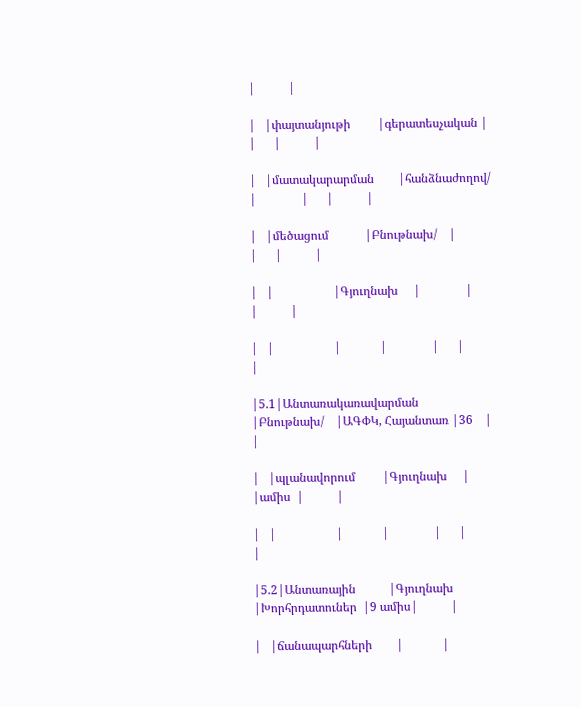|           |

|   |փայտանյութի         |գերատեսչական |               |      |           |

|   |մատակարարման        |հանձնաժողով/ |               |      |           |

|   |մեծացում            |Բնութնախ/    |               |      |           |

|   |                    |Գյուղնախ     |               |      |           |

|   |                    |             |               |      |           |

|5.1|Անտառակառավարման    |Բնութնախ/    |ԱԳՓԿ, Հայանտառ |36    |           |

|   |պլանավորում         |Գյուղնախ     |               |ամիս  |           |

|   |                    |             |               |      |           |

|5.2|Անտառային           |Գյուղնախ     |Խորհրդատուներ  |9 ամիս|           |

|   |ճանապարհների        |             |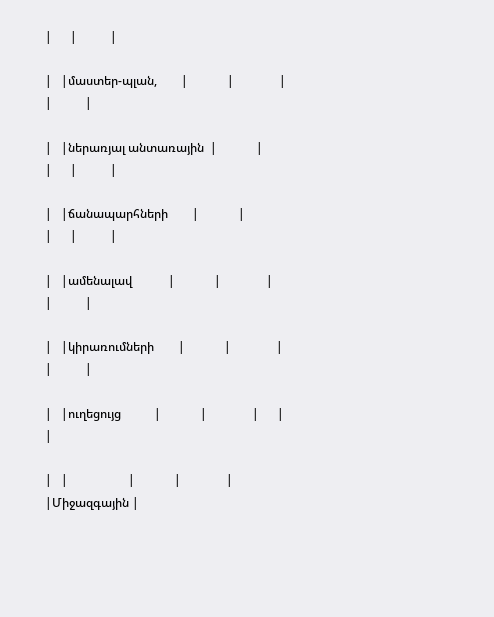|      |           |

|   |մաստեր-պլան,        |             |               |      |           |

|   |ներառյալ անտառային  |             |               |      |           |

|   |ճանապարհների        |             |               |      |           |

|   |ամենալավ            |             |               |      |           |

|   |կիրառումների        |             |               |      |           |

|   |ուղեցույց           |             |               |      |           |

|   |                    |             |               |      |Միջազգային |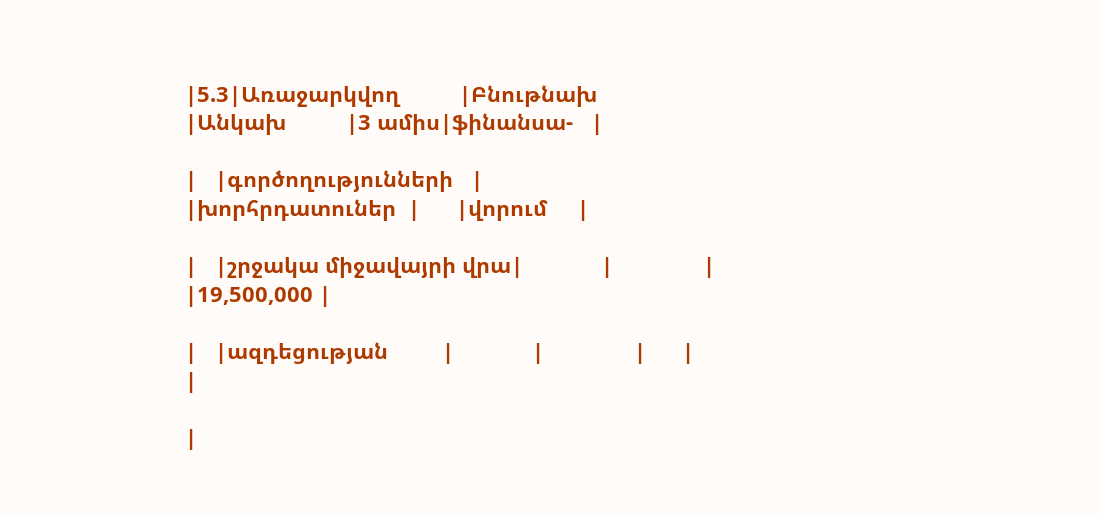|5.3|Առաջարկվող          |Բնութնախ     |Անկախ          |3 ամիս|ֆինանսա-   |

|   |գործողությունների   |             |խորհրդատուներ  |      |վորում     |

|   |շրջակա միջավայրի վրա|             |               |      |19,500,000 |

|   |ազդեցության         |             |               |      |           |

|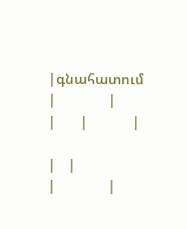|գնահատում           |             |               |      |           |

|   |                    |             |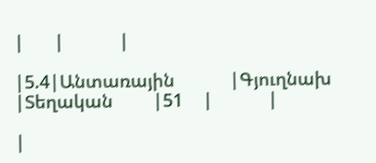|      |           |

|5.4|Անտառային           |Գյուղնախ     |Տեղական        |51    |           |

|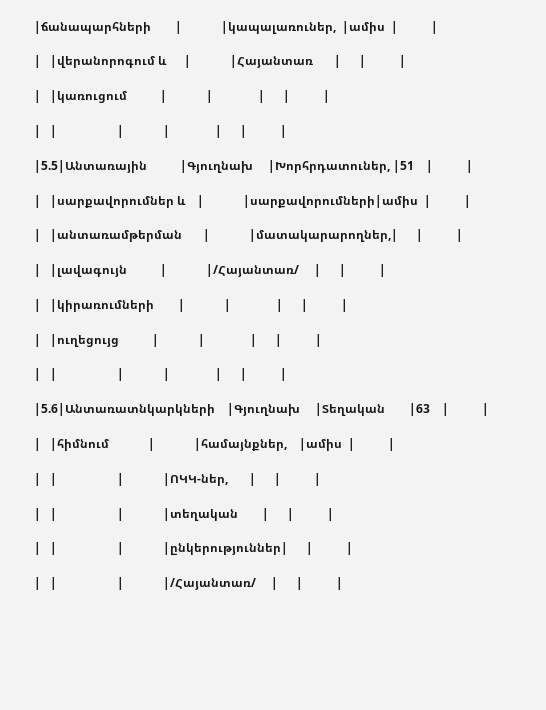|ճանապարհների        |             |կապալառուներ,  |ամիս  |           |

|   |վերանորոգում և      |             |Հայանտառ       |      |           |

|   |կառուցում           |             |               |      |           |

|   |                    |             |               |      |           |

|5.5|Անտառային           |Գյուղնախ     |Խորհրդատուներ, |51    |           |

|   |սարքավորումներ և    |             |սարքավորումների|ամիս  |           |

|   |անտառամթերման       |             |մատակարարողներ,|      |           |

|   |լավագույն           |             |/Հայանտառ/     |      |           |

|   |կիրառումների        |             |               |      |           |

|   |ուղեցույց           |             |               |      |           |

|   |                    |             |               |      |           |

|5.6|Անտառատնկարկների    |Գյուղնախ     |Տեղական        |63    |           |

|   |հիմնում             |             |համայնքներ,    |ամիս  |           |

|   |                    |             |ՈԿԿ-ներ,       |      |           |

|   |                    |             |տեղական        |      |           |

|   |                    |             |ընկերություններ|      |           |

|   |                    |             |/Հայանտառ/     |      |           |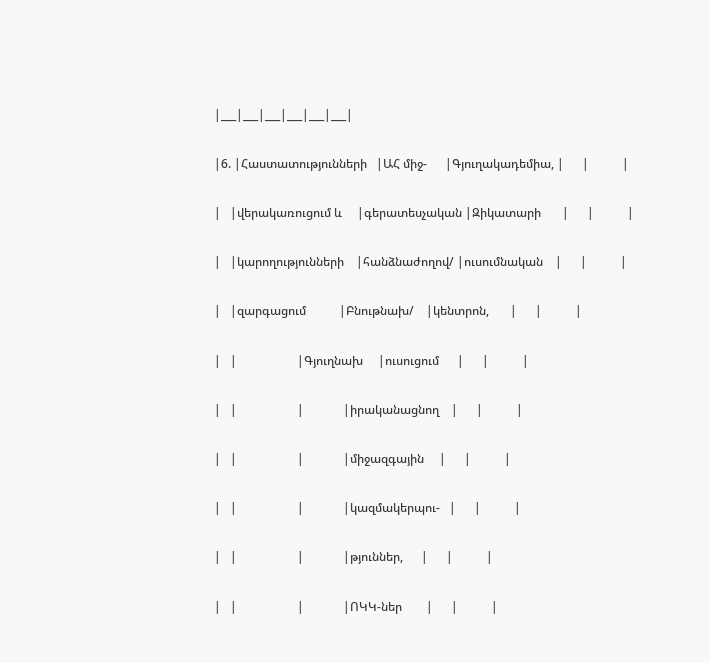|___|___|___|___|___|___|

|6. |Հաստատությունների   |ԱՀ միջ-      |Գյուղակադեմիա, |      |           |

|   |վերակառուցում և     |գերատեսչական |Զիկատարի       |      |           |

|   |կարողությունների    |հանձնաժողով/ |ուսումնական    |      |           |

|   |զարգացում           |Բնութնախ/    |կենտրոն,       |      |           |

|   |                    |Գյուղնախ     |ուսուցում      |      |           |

|   |                    |             |իրականացնող    |      |           |

|   |                    |             |միջազգային     |      |           |

|   |                    |             |կազմակերպու-   |      |           |

|   |                    |             |թյուններ,      |      |           |

|   |                    |             |ՈԿԿ-ներ        |      |           |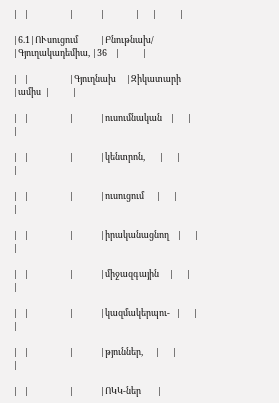|   |                    |             |               |      |           |

|6.1|ՈՒսուցում           |Բնութնախ/    |Գյուղակադեմիա, |36    |           |

|   |                    |Գյուղնախ     |Զիկատարի       |ամիս  |           |

|   |                    |             |ուսումնական    |      |           |

|   |                    |             |կենտրոն,       |      |           |

|   |                    |             |ուսուցում      |      |           |

|   |                    |             |իրականացնող    |      |           |

|   |                    |             |միջազգային     |      |           |

|   |                    |             |կազմակերպու-   |      |           |

|   |                    |             |թյուններ,      |      |           |

|   |                    |             |ՈԿԿ-ներ        |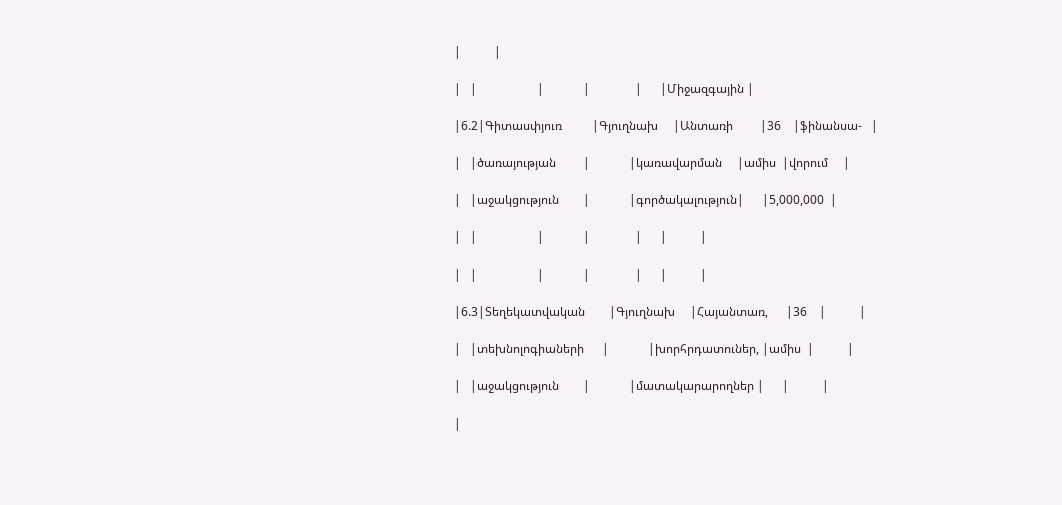|           |

|   |                    |             |               |      |Միջազգային |

|6.2|Գիտասփյուռ          |Գյուղնախ     |Անտառի         |36    |ֆինանսա-   |

|   |ծառայության         |             |կառավարման     |ամիս  |վորում     |

|   |աջակցություն        |             |գործակալություն|      |5,000,000  |

|   |                    |             |               |      |           |

|   |                    |             |               |      |           |

|6.3|Տեղեկատվական        |Գյուղնախ     |Հայանտառ,      |36    |           |

|   |տեխնոլոգիաների      |             |խորհրդատուներ, |ամիս  |           |

|   |աջակցություն        |             |մատակարարողներ |      |           |

|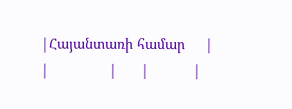|Հայանտառի համար     |             |               |      |           |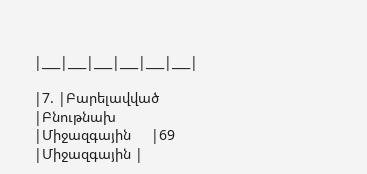|___|___|___|___|___|___|

|7. |Բարելավված          |Բնութնախ     |Միջազգային     |69    |Միջազգային |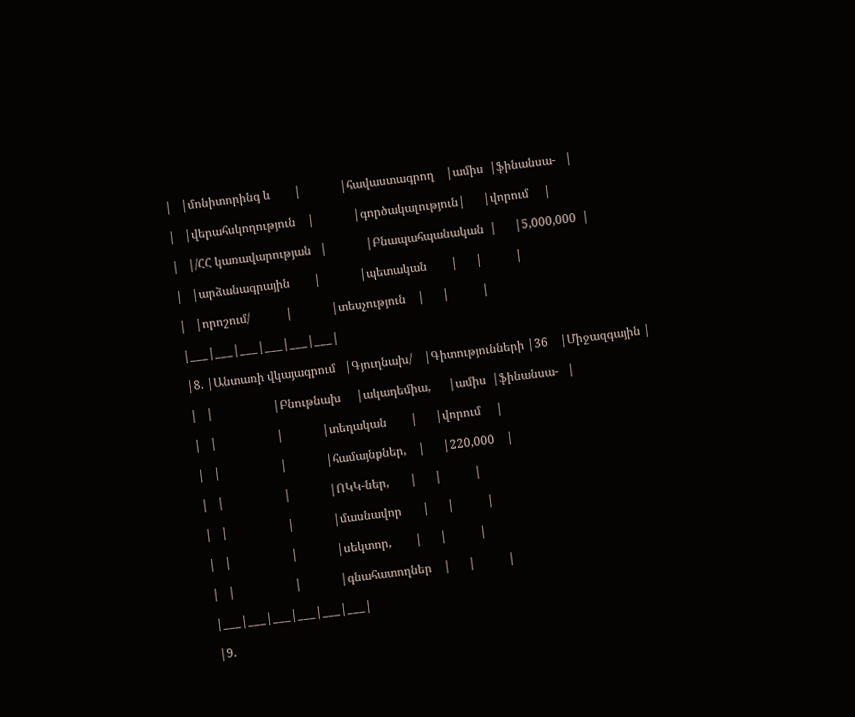|   |մոնիտորինգ և        |             |հավաստագրող    |ամիս  |ֆինանսա-   |

|   |վերահսկողություն    |             |գործակալություն|      |վորում     |

|   |/ՀՀ կառավարության   |             |Բնապահպանական  |      |5,000,000  |

|   |արձանագրային        |             |պետական        |      |           |

|   |որոշում/            |             |տեսչություն    |      |           |

|___|___|___|___|___|___|

|8. |Անտառի վկայագրում   |Գյուղնախ/    |Գիտությունների |36    |Միջազգային |

|   |                    |Բնութնախ     |ակադեմիա,      |ամիս  |ֆինանսա-   |

|   |                    |             |տեղական        |      |վորում     |

|   |                    |             |համայնքներ,    |      |220,000    |

|   |                    |             |ՈԿԿ-ներ,       |      |           |

|   |                    |             |մասնավոր       |      |           |

|   |                    |             |սեկտոր,        |      |           |

|   |                    |             |գնահատողներ    |      |           |

|___|___|___|___|___|___|

|9.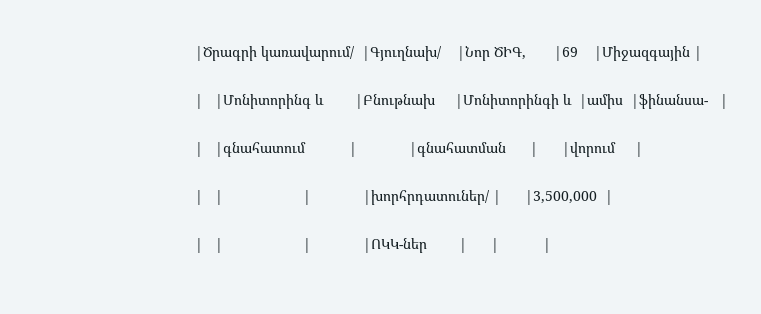|Ծրագրի կառավարում/  |Գյուղնախ/    |Նոր ԾԻԳ,       |69    |Միջազգային |

|   |Մոնիտորինգ և        |Բնութնախ     |Մոնիտորինգի և  |ամիս  |ֆինանսա-   |

|   |գնահատում           |             |գնահատման      |      |վորում     |

|   |                    |             |խորհրդատուներ/ |      |3,500,000  |

|   |                    |             |ՈԿԿ-ներ        |      |           |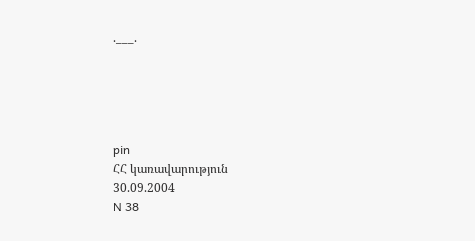.___.





pin
ՀՀ կառավարություն
30.09.2004
N 38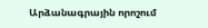Արձանագրային որոշում